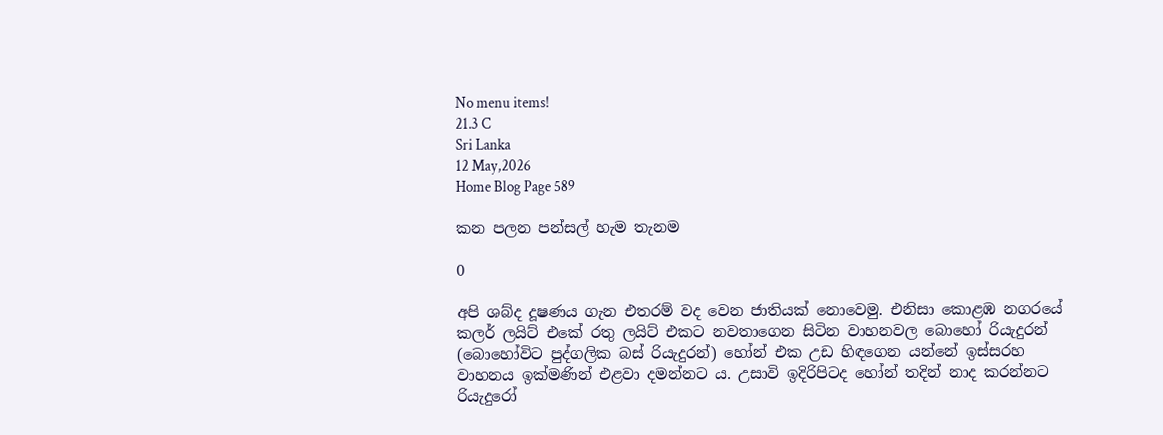No menu items!
21.3 C
Sri Lanka
12 May,2026
Home Blog Page 589

කන පලන පන්සල් හැම තැනම

0

අපි ශබ්ද දූෂණය ගැන එතරම් වද වෙන ජාතියක් නොවෙමු. එනිසා කොළඹ නගරයේ කලර් ලයිට් එකේ රතු ලයිට් එකට නවතාගෙන සිටින වාහනවල බොහෝ රියැදුරන් (බොහෝවිට පුද්ගලික බස් රියැදුරන්) හෝන් එක උඩ හිඳගෙන යන්නේ ඉස්සරහ වාහනය ඉක්මණින් එළවා දමන්නට ය. උසාවි ඉදිරිපිටද හෝන් තදින් නාද කරන්නට රියැදුරෝ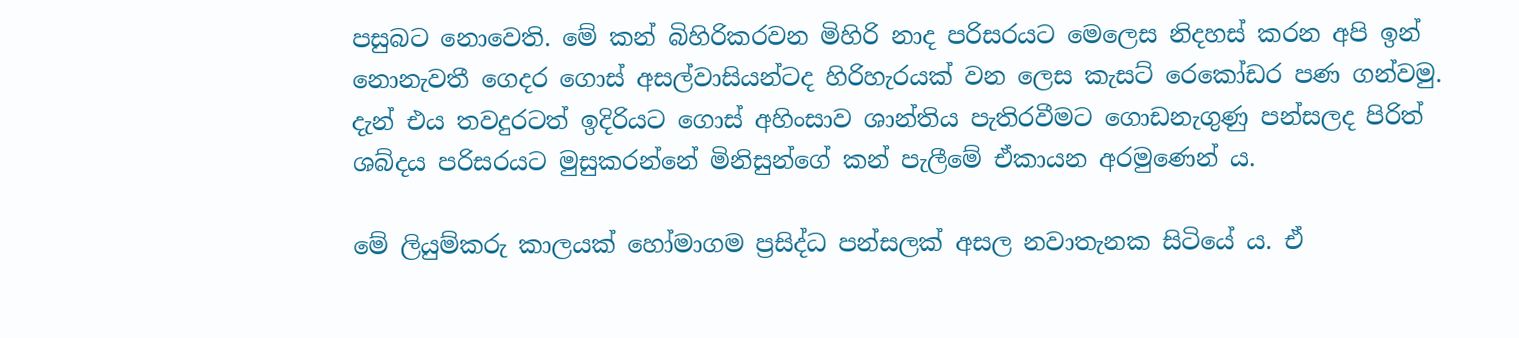පසුබට නොවෙති. මේ කන් බිහිරිකරවන මිහිරි නාද පරිසරයට මෙලෙස නිදහස් කරන අපි ඉන් නොනැවතී ගෙදර ගොස් අසල්වාසියන්ටද හිරිහැරයක් වන ලෙස කැසට් රෙකෝඩර පණ ගන්වමු.
දැන් එය තවදුරටත් ඉදිරියට ගොස් අහිංසාව ශාන්තිය පැතිරවීමට ගොඩනැගුණු පන්සලද පිරිත් ශබ්දය පරිසරයට මුසුකරන්නේ මිනිසුන්ගේ කන් පැලීමේ ඒකායන අරමුණෙන් ය.

මේ ලියුම්කරු කාලයක් හෝමාගම ප්‍රසිද්ධ පන්සලක් අසල නවාතැනක සිටියේ ය. ඒ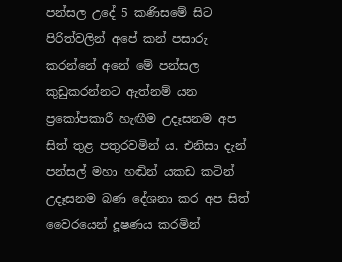පන්සල උදේ 5 කණිසමේ සිට පිරිත්වලින් අපේ කන් පසාරු කරන්නේ අනේ මේ පන්සල කුඩුකරන්නට ඇත්නම් යන ප්‍රකෝපකාරී හැඟීම උදෑසනම අප සිත් තුළ පතුරවමින් ය. එනිසා දැන් පන්සල් මහා හඬින් යකඩ කටින් උදෑසනම බණ දේශනා කර අප සිත් වෛරයෙන් දූෂණය කරමින්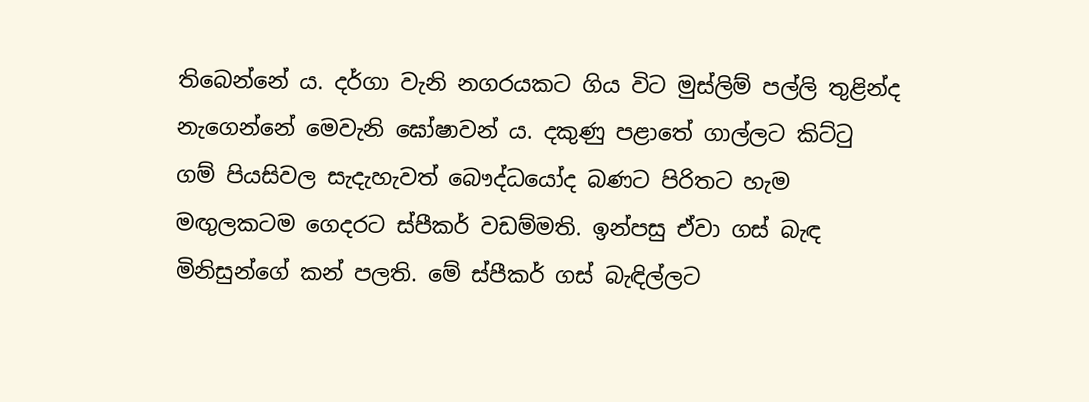තිබෙන්නේ ය. දර්ගා වැනි නගරයකට ගිය විට මුස්ලිම් පල්ලි තුළින්ද නැගෙන්නේ මෙවැනි ඝෝෂාවන් ය. දකුණු පළාතේ ගාල්ලට කිට්ටු ගම් පියසිවල සැදැහැවත් බෞද්ධයෝද බණට පිරිතට හැම මඟුලකටම ගෙදරට ස්පීකර් වඩම්මති. ඉන්පසු ඒවා ගස් බැඳ මිනිසුන්ගේ කන් පලති. මේ ස්පීකර් ගස් බැඳිල්ලට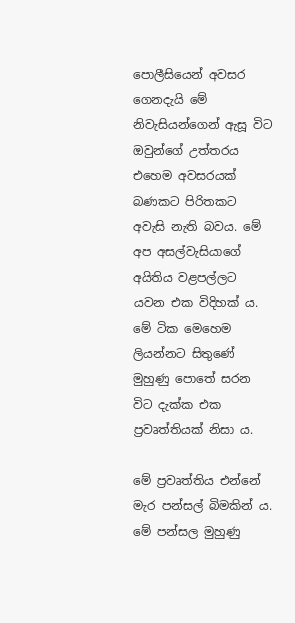පොලීසියෙන් අවසර ගෙනදැයි මේ නිවැසියන්ගෙන් ඇසූ විට ඔවුන්ගේ උත්තරය එහෙම අවසරයක් බණකට පිරිතකට අවැසි නැති බවය. මේ අප අසල්වැසියාගේ අයිතිය වළපල්ලට යවන එක විදිහක් ය. මේ ටික මෙහෙම ලියන්නට සිතුණේ මුහුණු පොතේ සරන විට දැක්ක එක ප්‍රවෘත්තියක් නිසා ය.

මේ ප්‍රවෘත්තිය එන්නේ මැර පන්සල් බිමකින් ය. මේ පන්සල මුහුණු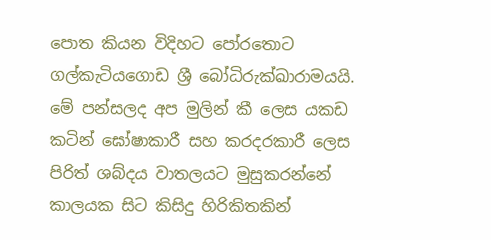පොත කියන විදිහට පෝරතොට ගල්කැටියගොඩ ශ්‍රී බෝධිරුක්ඛාරාමයයි. මේ පන්සලද අප මුලින් කී ලෙස යකඩ කටින් ඝෝෂාකාරී සහ කරදරකාරී ලෙස පිරිත් ශබ්දය වාතලයට මුසුකරන්නේ කාලයක සිට කිසිදු හිරිකිතකින්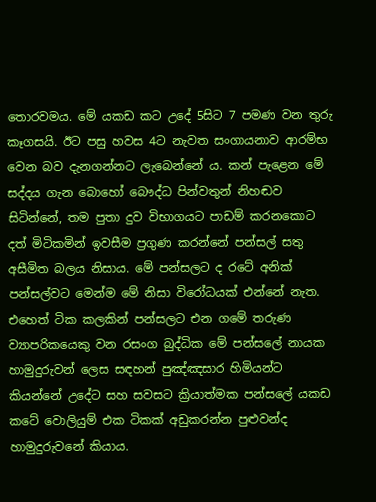තොරවමය. මේ යකඩ කට උදේ 5සිට 7 පමණ වන තුරු කෑගසයි. ඊට පසු හවස 4ට නැවත සංගායනාව ආරම්භ වෙන බව දැනගන්නට ලැබෙන්නේ ය. කන් පැළෙන මේ සද්දය ගැන බොහෝ බෞද්ධ පින්වතුන් නිහඬව සිටින්නේ, තම පුතා දුව විභාගයට පාඩම් කරනකොට දත් මිටිකමින් ඉවසීම ප්‍රගුණ කරන්නේ පන්සල් සතු අසීමිත බලය නිසාය. මේ පන්සලට ද රටේ අනික් පන්සල්වට මෙන්ම මේ නිසා විරෝධයක් එන්නේ නැත. එහෙත් ටික කලකින් පන්සලට එන ගමේ තරුණ ව්‍යාපරිකයෙකු වන රසංග බුද්ධික මේ පන්සලේ නායක හාමුදුරුවන් ලෙස සඳහන් පුඤ්ඤසාර හිමියන්ට කියන්නේ උදේට සහ සවසට ක්‍රියාත්මක පන්සලේ යකඩ කටේ වොලියුම් එක ටිකක් අඩුකරන්න පුළුවන්ද හාමුදුරුවනේ කියාය.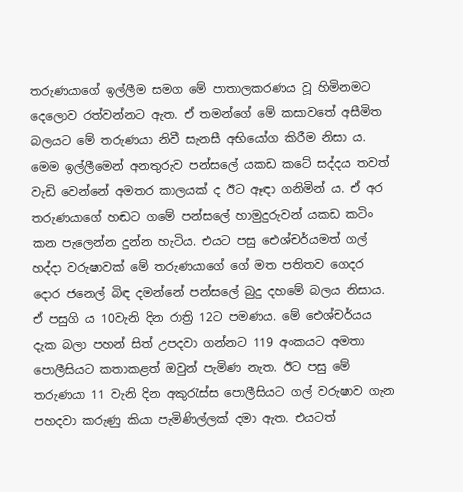තරුණයාගේ ඉල්ලීම සමග මේ පාතාලකරණය වූ හිමිනමට දෙලොව රත්වන්නට ඇත. ඒ තමන්ගේ මේ කසාවතේ අසීමිත බලයට මේ තරුණයා නිවී සැනසී අභියෝග කිරීම නිසා ය. මෙම ඉල්ලීමෙන් අනතුරුව පන්සලේ යකඩ කටේ සද්දය තවත් වැඩි වෙන්නේ අමතර කාලයක් ද ඊට ඈඳා ගනිමින් ය. ඒ අර තරුණයාගේ හඬට ගමේ පන්සලේ හාමුදුරුවන් යකඩ කටිං කන පැලෙන්න දුන්න හැටිය. එයට පසු ඓශ්චර්යමත් ගල් හද්දා වරුෂාවක් මේ තරුණයාගේ ගේ මත පතිතව ගෙදර දොර ජනෙල් බිඳ දමන්නේ පන්සලේ බුදු දහමේ බලය නිසාය. ඒ පසුගි ය 10වැනි දින රාත්‍රි 12ට පමණය. මේ ඓශ්චර්යය දැක බලා පහන් සිත් උපදවා ගන්නට 119 අංකයට අමතා පොලීසියට කතාකළත් ඔවුන් පැමිණ නැත. ඊට පසු මේ තරුණයා 11 වැනි දින අකුරැස්ස පොලීසියට ගල් වරුෂාව ගැන පහදවා කරුණු කියා පැමිණිල්ලක් දමා ඇත. එයටත්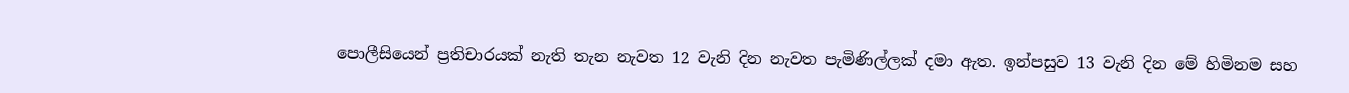පොලීසියෙන් ප්‍රතිචාරයක් නැති තැන නැවත 12 වැනි දින නැවත පැමිණිල්ලක් දමා ඇත. ඉන්පසුව 13 වැනි දින මේ හිමිනම සහ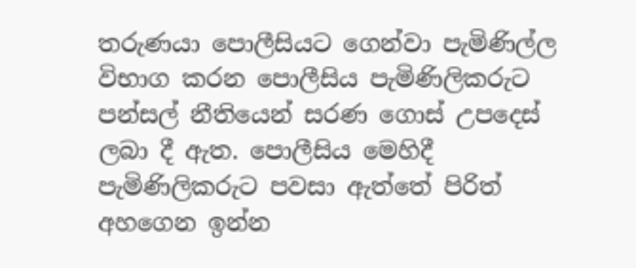තරුණයා පොලීසියට ගෙන්වා පැමිණිල්ල විභාග කරන පොලීසිය පැමිණිලිකරුට පන්සල් නීතියෙන් සරණ ගොස් උපදෙස් ලබා දී ඇත. පොලීසිය මෙහිදී පැමිණිලිකරුට පවසා ඇත්තේ පිරිත් අහගෙන ඉන්න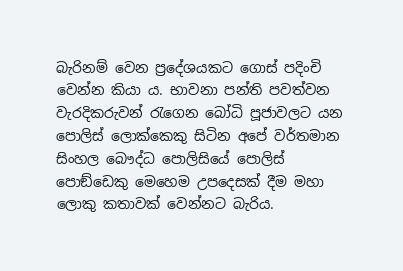බැරිනම් වෙන ප්‍රදේශයකට ගොස් පදිංචි වෙන්න කියා ය. භාවනා පන්ති පවත්වන වැරදිකරුවන් රැගෙන බෝධි පූජාවලට යන පොලිස් ලොක්කෙකු සිටින අපේ වර්තමාන සිංහල බෞද්ධ පොලිසියේ පොලිස් පොඞ්ඩෙකු මෙහෙම උපදෙසක් දීම මහා ලොකු කතාවක් වෙන්නට බැරිය.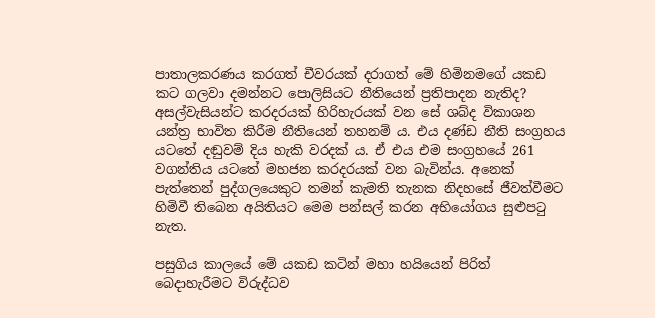පාතාලකරණය කරගත් චීවරයක් දරාගත් මේ හිමිනමගේ යකඩ කට ගලවා දමන්නට පොලිසියට නීතියෙන් ප්‍රතිපාදන නැතිද? අසල්වැසියන්ට කරදරයක් හිරිහැරයක් වන සේ ශබ්ද විකාශන යන්ත්‍ර භාවිත කිරීම නීතියෙන් තහනම් ය. එය දණ්ඩ නීති සංග්‍රහය යටතේ දඬුවම් දිය හැකි වරදක් ය. ඒ එය එම සංග්‍රහයේ 261 වගන්තිය යටතේ මහජන කරදරයක් වන බැවින්ය. අනෙක් පැත්තෙන් පුද්ගලයෙකුට තමන් කැමති තැනක නිදහසේ ජීවත්වීමට හිමිවී තිබෙන අයිතියට මෙම පන්සල් කරන අභියෝගය සුළුපටු නැත.

පසුගිය කාලයේ මේ යකඩ කටින් මහා හයියෙන් පිරිත් බෙදාහැරීමට විරුද්ධව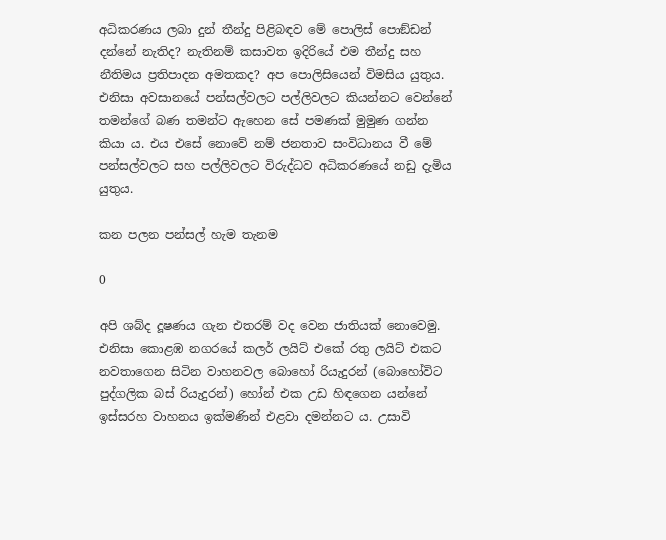අධිකරණය ලබා දුන් තීන්දු පිළිබඳව මේ පොලිස් පොඞ්ඩන් දන්නේ නැතිද? නැතිනම් කසාවත ඉදිරියේ එම තීන්දු සහ නීතිමය ප්‍රතිපාදන අමතකද? අප පොලිසියෙන් විමසිය යුතුය. එනිසා අවසානයේ පන්සල්වලට පල්ලිවලට කියන්නට වෙන්නේ තමන්ගේ බණ තමන්ට ඇහෙන සේ පමණක් මුමුණ ගන්න කියා ය. එය එසේ නොවේ නම් ජනතාව සංවිධානය වී මේ පන්සල්වලට සහ පල්ලිවලට විරුද්ධව අධිකරණයේ නඩු දැමිය යුතුය.

කන පලන පන්සල් හැම තැනම

0

අපි ශබ්ද දූෂණය ගැන එතරම් වද වෙන ජාතියක් නොවෙමු. එනිසා කොළඹ නගරයේ කලර් ලයිට් එකේ රතු ලයිට් එකට නවතාගෙන සිටින වාහනවල බොහෝ රියැදුරන් (බොහෝවිට පුද්ගලික බස් රියැදුරන්) හෝන් එක උඩ හිඳගෙන යන්නේ ඉස්සරහ වාහනය ඉක්මණින් එළවා දමන්නට ය. උසාවි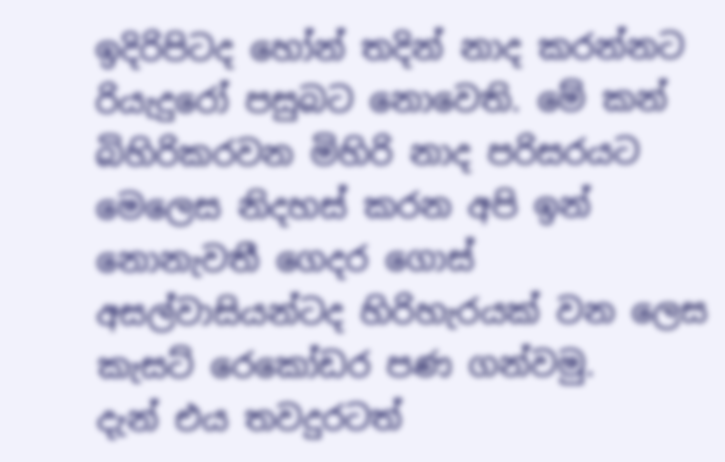ඉදිරිපිටද හෝන් තදින් නාද කරන්නට රියැදුරෝ පසුබට නොවෙති. මේ කන් බිහිරිකරවන මිහිරි නාද පරිසරයට මෙලෙස නිදහස් කරන අපි ඉන් නොනැවතී ගෙදර ගොස් අසල්වාසියන්ටද හිරිහැරයක් වන ලෙස කැසට් රෙකෝඩර පණ ගන්වමු.
දැන් එය තවදුරටත්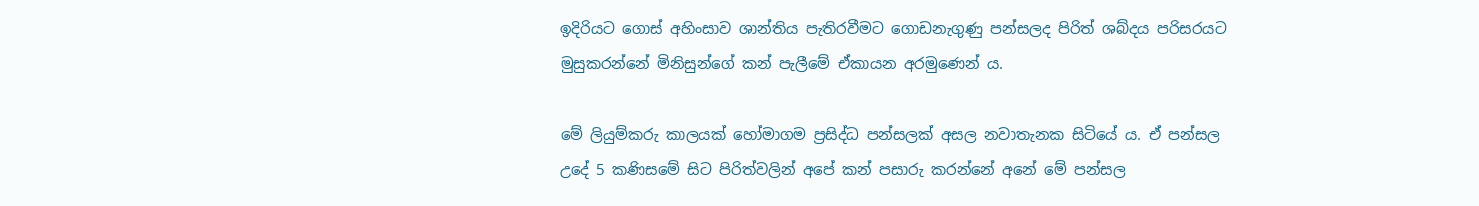ඉදිරියට ගොස් අහිංසාව ශාන්තිය පැතිරවීමට ගොඩනැගුණු පන්සලද පිරිත් ශබ්දය පරිසරයට මුසුකරන්නේ මිනිසුන්ගේ කන් පැලීමේ ඒකායන අරමුණෙන් ය.

මේ ලියුම්කරු කාලයක් හෝමාගම ප්‍රසිද්ධ පන්සලක් අසල නවාතැනක සිටියේ ය. ඒ පන්සල උදේ 5 කණිසමේ සිට පිරිත්වලින් අපේ කන් පසාරු කරන්නේ අනේ මේ පන්සල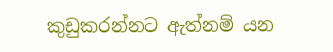කුඩුකරන්නට ඇත්නම් යන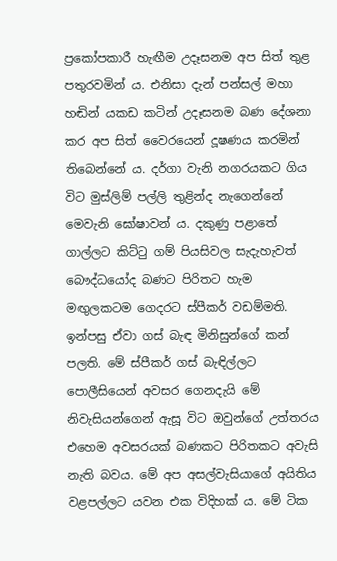ප්‍රකෝපකාරී හැඟීම උදෑසනම අප සිත් තුළ පතුරවමින් ය. එනිසා දැන් පන්සල් මහා හඬින් යකඩ කටින් උදෑසනම බණ දේශනා කර අප සිත් වෛරයෙන් දූෂණය කරමින් තිබෙන්නේ ය. දර්ගා වැනි නගරයකට ගිය විට මුස්ලිම් පල්ලි තුළින්ද නැගෙන්නේ මෙවැනි ඝෝෂාවන් ය. දකුණු පළාතේ ගාල්ලට කිට්ටු ගම් පියසිවල සැදැහැවත් බෞද්ධයෝද බණට පිරිතට හැම මඟුලකටම ගෙදරට ස්පීකර් වඩම්මති. ඉන්පසු ඒවා ගස් බැඳ මිනිසුන්ගේ කන් පලති. මේ ස්පීකර් ගස් බැඳිල්ලට පොලීසියෙන් අවසර ගෙනදැයි මේ නිවැසියන්ගෙන් ඇසූ විට ඔවුන්ගේ උත්තරය එහෙම අවසරයක් බණකට පිරිතකට අවැසි නැති බවය. මේ අප අසල්වැසියාගේ අයිතිය වළපල්ලට යවන එක විදිහක් ය. මේ ටික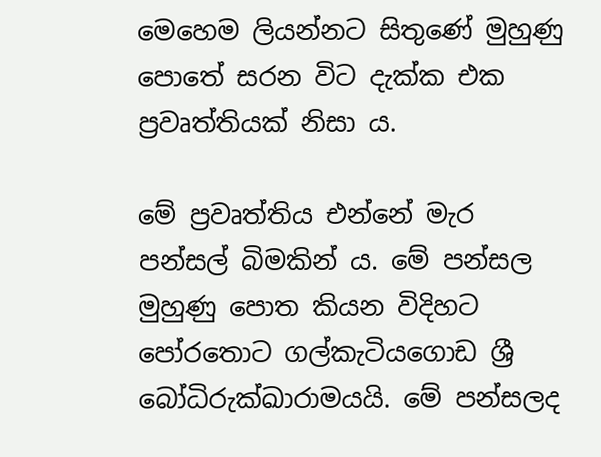මෙහෙම ලියන්නට සිතුණේ මුහුණු පොතේ සරන විට දැක්ක එක ප්‍රවෘත්තියක් නිසා ය.

මේ ප්‍රවෘත්තිය එන්නේ මැර පන්සල් බිමකින් ය. මේ පන්සල මුහුණු පොත කියන විදිහට පෝරතොට ගල්කැටියගොඩ ශ්‍රී බෝධිරුක්ඛාරාමයයි. මේ පන්සලද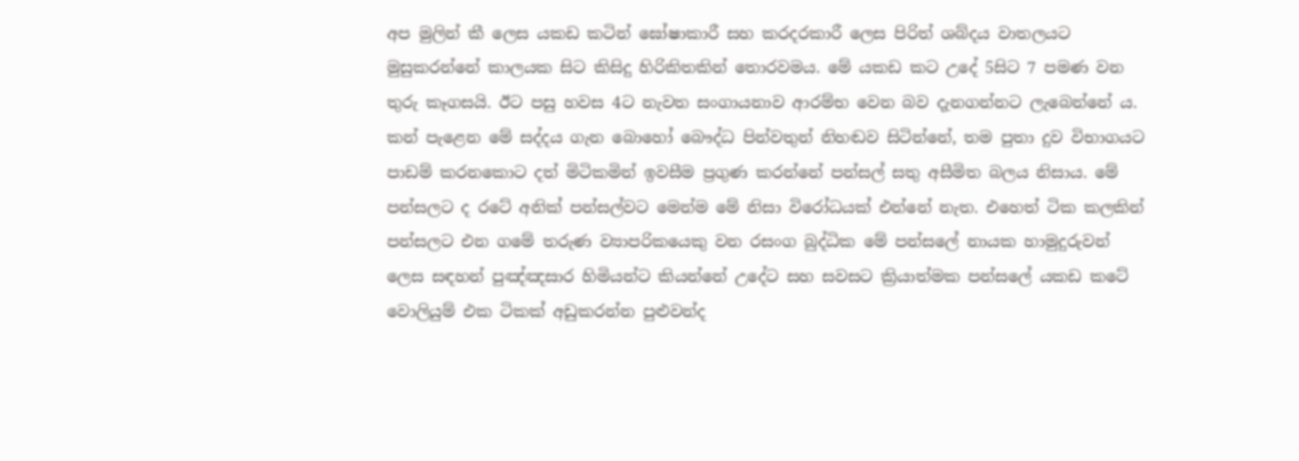අප මුලින් කී ලෙස යකඩ කටින් ඝෝෂාකාරී සහ කරදරකාරී ලෙස පිරිත් ශබ්දය වාතලයට මුසුකරන්නේ කාලයක සිට කිසිදු හිරිකිතකින් තොරවමය. මේ යකඩ කට උදේ 5සිට 7 පමණ වන තුරු කෑගසයි. ඊට පසු හවස 4ට නැවත සංගායනාව ආරම්භ වෙන බව දැනගන්නට ලැබෙන්නේ ය. කන් පැළෙන මේ සද්දය ගැන බොහෝ බෞද්ධ පින්වතුන් නිහඬව සිටින්නේ, තම පුතා දුව විභාගයට පාඩම් කරනකොට දත් මිටිකමින් ඉවසීම ප්‍රගුණ කරන්නේ පන්සල් සතු අසීමිත බලය නිසාය. මේ පන්සලට ද රටේ අනික් පන්සල්වට මෙන්ම මේ නිසා විරෝධයක් එන්නේ නැත. එහෙත් ටික කලකින් පන්සලට එන ගමේ තරුණ ව්‍යාපරිකයෙකු වන රසංග බුද්ධික මේ පන්සලේ නායක හාමුදුරුවන් ලෙස සඳහන් පුඤ්ඤසාර හිමියන්ට කියන්නේ උදේට සහ සවසට ක්‍රියාත්මක පන්සලේ යකඩ කටේ වොලියුම් එක ටිකක් අඩුකරන්න පුළුවන්ද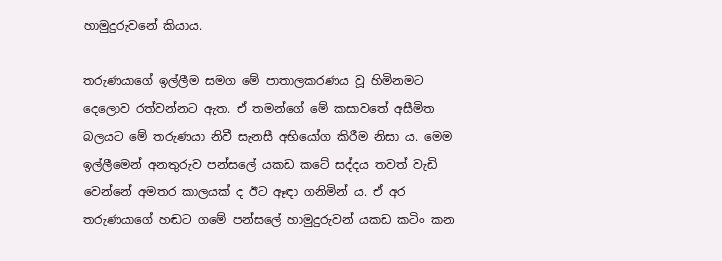හාමුදුරුවනේ කියාය.

තරුණයාගේ ඉල්ලීම සමග මේ පාතාලකරණය වූ හිමිනමට දෙලොව රත්වන්නට ඇත. ඒ තමන්ගේ මේ කසාවතේ අසීමිත බලයට මේ තරුණයා නිවී සැනසී අභියෝග කිරීම නිසා ය. මෙම ඉල්ලීමෙන් අනතුරුව පන්සලේ යකඩ කටේ සද්දය තවත් වැඩි වෙන්නේ අමතර කාලයක් ද ඊට ඈඳා ගනිමින් ය. ඒ අර තරුණයාගේ හඬට ගමේ පන්සලේ හාමුදුරුවන් යකඩ කටිං කන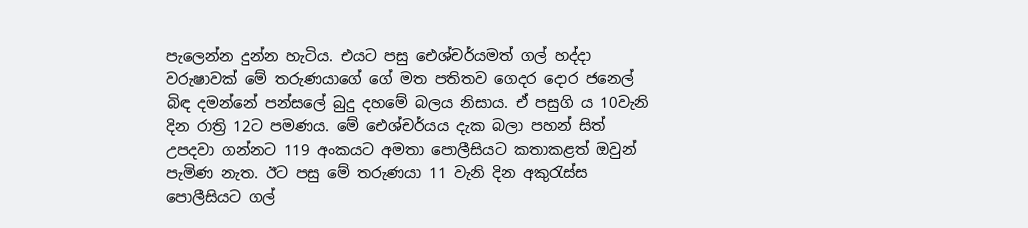පැලෙන්න දුන්න හැටිය. එයට පසු ඓශ්චර්යමත් ගල් හද්දා වරුෂාවක් මේ තරුණයාගේ ගේ මත පතිතව ගෙදර දොර ජනෙල් බිඳ දමන්නේ පන්සලේ බුදු දහමේ බලය නිසාය. ඒ පසුගි ය 10වැනි දින රාත්‍රි 12ට පමණය. මේ ඓශ්චර්යය දැක බලා පහන් සිත් උපදවා ගන්නට 119 අංකයට අමතා පොලීසියට කතාකළත් ඔවුන් පැමිණ නැත. ඊට පසු මේ තරුණයා 11 වැනි දින අකුරැස්ස පොලීසියට ගල්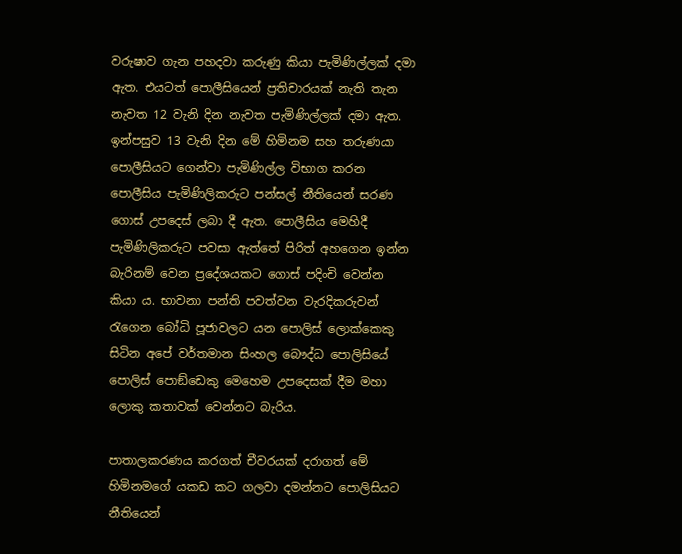වරුෂාව ගැන පහදවා කරුණු කියා පැමිණිල්ලක් දමා ඇත. එයටත් පොලීසියෙන් ප්‍රතිචාරයක් නැති තැන නැවත 12 වැනි දින නැවත පැමිණිල්ලක් දමා ඇත. ඉන්පසුව 13 වැනි දින මේ හිමිනම සහ තරුණයා පොලීසියට ගෙන්වා පැමිණිල්ල විභාග කරන පොලීසිය පැමිණිලිකරුට පන්සල් නීතියෙන් සරණ ගොස් උපදෙස් ලබා දී ඇත. පොලීසිය මෙහිදී පැමිණිලිකරුට පවසා ඇත්තේ පිරිත් අහගෙන ඉන්න බැරිනම් වෙන ප්‍රදේශයකට ගොස් පදිංචි වෙන්න කියා ය. භාවනා පන්ති පවත්වන වැරදිකරුවන් රැගෙන බෝධි පූජාවලට යන පොලිස් ලොක්කෙකු සිටින අපේ වර්තමාන සිංහල බෞද්ධ පොලිසියේ පොලිස් පොඞ්ඩෙකු මෙහෙම උපදෙසක් දීම මහා ලොකු කතාවක් වෙන්නට බැරිය.

පාතාලකරණය කරගත් චීවරයක් දරාගත් මේ හිමිනමගේ යකඩ කට ගලවා දමන්නට පොලිසියට නීතියෙන්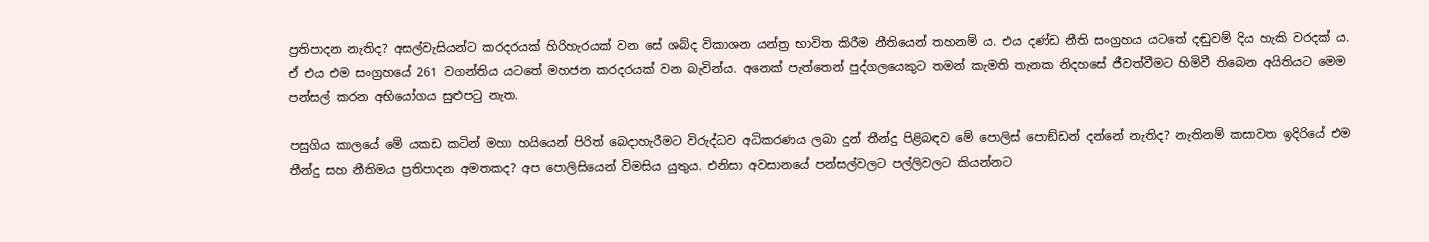ප්‍රතිපාදන නැතිද? අසල්වැසියන්ට කරදරයක් හිරිහැරයක් වන සේ ශබ්ද විකාශන යන්ත්‍ර භාවිත කිරීම නීතියෙන් තහනම් ය. එය දණ්ඩ නීති සංග්‍රහය යටතේ දඬුවම් දිය හැකි වරදක් ය. ඒ එය එම සංග්‍රහයේ 261 වගන්තිය යටතේ මහජන කරදරයක් වන බැවින්ය. අනෙක් පැත්තෙන් පුද්ගලයෙකුට තමන් කැමති තැනක නිදහසේ ජීවත්වීමට හිමිවී තිබෙන අයිතියට මෙම පන්සල් කරන අභියෝගය සුළුපටු නැත.

පසුගිය කාලයේ මේ යකඩ කටින් මහා හයියෙන් පිරිත් බෙදාහැරීමට විරුද්ධව අධිකරණය ලබා දුන් තීන්දු පිළිබඳව මේ පොලිස් පොඞ්ඩන් දන්නේ නැතිද? නැතිනම් කසාවත ඉදිරියේ එම තීන්දු සහ නීතිමය ප්‍රතිපාදන අමතකද? අප පොලිසියෙන් විමසිය යුතුය. එනිසා අවසානයේ පන්සල්වලට පල්ලිවලට කියන්නට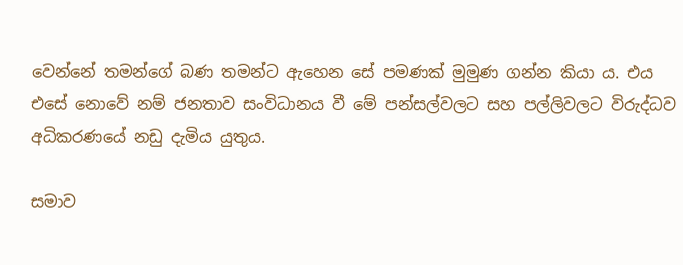වෙන්නේ තමන්ගේ බණ තමන්ට ඇහෙන සේ පමණක් මුමුණ ගන්න කියා ය. එය එසේ නොවේ නම් ජනතාව සංවිධානය වී මේ පන්සල්වලට සහ පල්ලිවලට විරුද්ධව අධිකරණයේ නඩු දැමිය යුතුය.

සමාව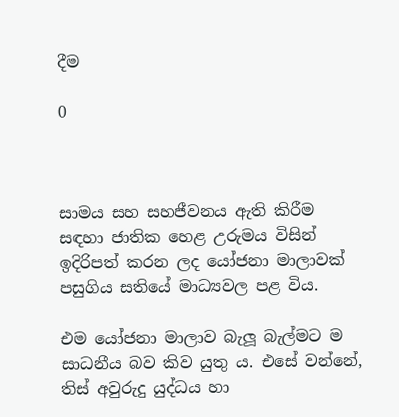දීම

0



සාමය සහ සහජීවනය ඇති කිරීම සඳහා ජාතික හෙළ උරුමය විසින් ඉදිරිපත් කරන ලද යෝජනා මාලාවක් පසුගිය සතියේ මාධ්‍යවල පළ විය.

එම යෝජනා මාලාව බැලූ බැල්මට ම සාධනීය බව කිව යුතු ය. එසේ වන්නේ, තිස් අවුරුදු යුද්ධය හා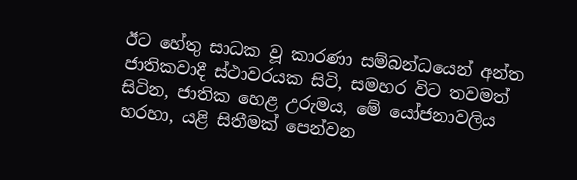ඊට හේතු සාධක වූ කාරණා සම්බන්ධයෙන් අන්ත ජාතිකවාදී ස්ථාවරයක සිටි, සමහර විට තවමත් සිටින, ජාතික හෙළ උරුමය, මේ යෝජනාවලිය හරහා, යළි සිතීමක් පෙන්වන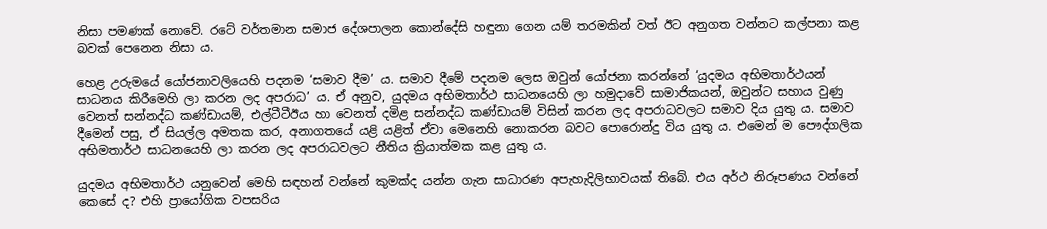නිසා පමණක් නොවේ. රටේ වර්තමාන සමාජ දේශපාලන කොන්දේසි හඳුනා ගෙන යම් තරමකින් වත් ඊට අනුගත වන්නට කල්පනා කළ බවක් පෙනෙන නිසා ය.

හෙළ උරුමයේ යෝජනාවලියෙහි පදනම ‘සමාව දීම’ ය. සමාව දීමේ පදනම ලෙස ඔවුන් යෝජනා කරන්නේ ‘යුදමය අභිමතාර්ථයන් සාධනය කිරීමෙහි ලා කරන ලද අපරාධ’ ය. ඒ අනුව, යුදමය අභිමතාර්ථ සාධනයෙහි ලා හමුදාවේ සාමාජිකයන්, ඔවුන්ට සහාය වුණු වෙනත් සන්නද්ධ කණ්ඩායම්, එල්ටීටීඊය හා වෙනත් දමිළ සන්නද්ධ කණ්ඩායම් විසින් කරන ලද අපරාධවලට සමාව දිය යුතු ය. සමාව දීමෙන් පසු, ඒ සියල්ල අමතක කර, අනාගතයේ යළි යළිත් ඒවා මෙනෙහි නොකරන බවට පොරොන්දු විය යුතු ය. එමෙන් ම පෞද්ගලික අභිමතාර්ථ සාධනයෙහි ලා කරන ලද අපරාධවලට නීතිය ක්‍රියාත්මක කළ යුතු ය.

යුදමය අභිමතාර්ථ යනුවෙන් මෙහි සඳහන් වන්නේ කුමක්ද යන්න ගැන සාධාරණ අපැහැදිලිභාවයක් තිබේ. එය අර්ථ නිරූපණය වන්නේ කෙසේ ද? එහි ප්‍රායෝගික වපසරිය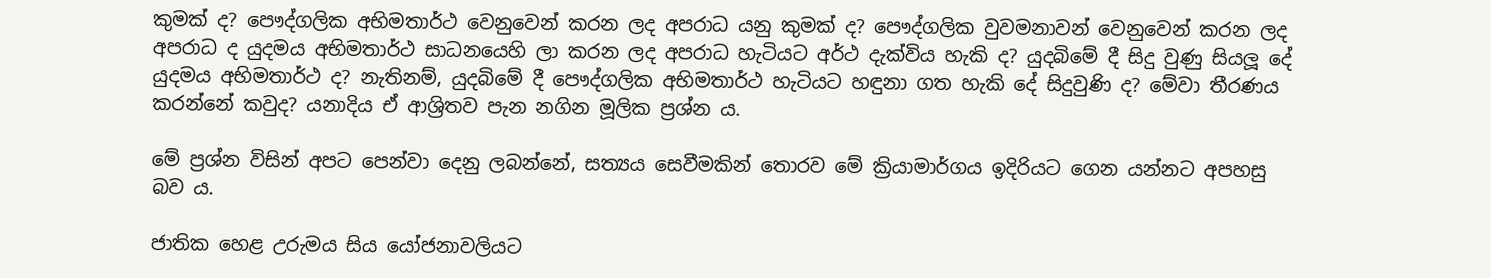කුමක් ද? පෞද්ගලික අභිමතාර්ථ වෙනුවෙන් කරන ලද අපරාධ යනු කුමක් ද? පෞද්ගලික වුවමනාවන් වෙනුවෙන් කරන ලද අපරාධ ද යුදමය අභිමතාර්ථ සාධනයෙහි ලා කරන ලද අපරාධ හැටියට අර්ථ දැක්විය හැකි ද? යුදබිමේ දී සිදු වුණු සියලූ දේ යුදමය අභිමතාර්ථ ද? නැතිනම්, යුදබිමේ දී පෞද්ගලික අභිමතාර්ථ හැටියට හඳුනා ගත හැකි දේ සිදුවුණි ද? මේවා තීරණය කරන්නේ කවුද? යනාදිය ඒ ආශ්‍රිතව පැන නගින මූලික ප්‍රශ්න ය.

මේ ප්‍රශ්න විසින් අපට පෙන්වා දෙනු ලබන්නේ, සත්‍යය සෙවීමකින් තොරව මේ ක්‍රියාමාර්ගය ඉදිරියට ගෙන යන්නට අපහසු බව ය.

ජාතික හෙළ උරුමය සිය යෝජනාවලියට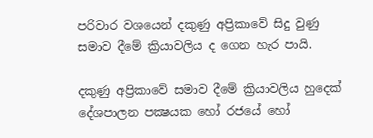පරිවාර වශයෙන් දකුණු අප්‍රිකාවේ සිදු වුණු සමාව දීමේ ක්‍රියාවලිය ද ගෙන හැර පායි.

දකුණු අප්‍රිකාවේ සමාව දීමේ ක්‍රියාවලිය හුදෙක් දේශපාලන පක්‍ෂයක හෝ රජයේ හෝ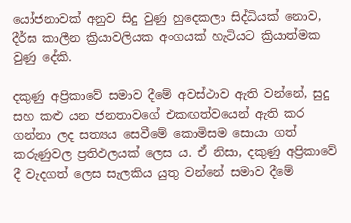යෝජනාවක් අනුව සිදු වුණු හුදෙකලා සිද්ධියක් නොව, දීර්ඝ කාලීන ක්‍රියාවලියක අංගයක් හැටියට ක්‍රියාත්මක වුණු දේකි.

දකුණු අප්‍රිකාවේ සමාව දීමේ අවස්ථාව ඇති වන්නේ, සුදු සහ කළු යන ජනතාවගේ එකඟත්වයෙන් ඇති කර ගන්නා ලද සත්‍යය සෙවීමේ කොමිසම සොයා ගත් කරුණුවල ප්‍රතිඵලයක් ලෙස ය. ඒ නිසා, දකුණු අප්‍රිකාවේ දී වැදගත් ලෙස සැලකිය යුතු වන්නේ සමාව දීමේ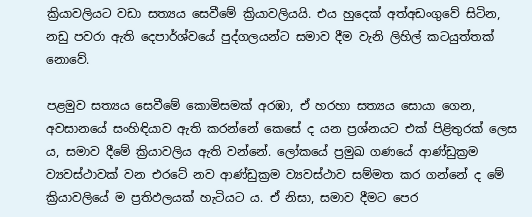ක්‍රියාවලියට වඩා සත්‍යය සෙවීමේ ක්‍රියාවලියයි. එය හුදෙක් අත්අඩංගුවේ සිටින, නඩු පවරා ඇති දෙපාර්ශ්වයේ පුද්ගලයන්ට සමාව දීම වැනි ලිහිල් කටයුත්තක් නොවේ.

පළමුව සත්‍යය සෙවීමේ කොමිසමක් අරඹා, ඒ හරහා සත්‍යය සොයා ගෙන, අවසානයේ සංහිඳියාව ඇති කරන්නේ කෙසේ ද යන ප්‍රශ්නයට එක් පිළිතුරක් ලෙස ය, සමාව දීමේ ක්‍රියාවලිය ඇති වන්නේ. ලෝකයේ ප්‍රමුඛ ගණයේ ආණ්ඩුක්‍රම ව්‍යවස්ථාවක් වන එරටේ නව ආණ්ඩුක්‍රම ව්‍යවස්ථාව සම්මත කර ගන්නේ ද මේ ක්‍රියාවලියේ ම ප්‍රතිඵලයක් හැටියට ය. ඒ නිසා, සමාව දීමට පෙර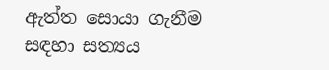ඇත්ත සොයා ගැනීම සඳහා සත්‍යය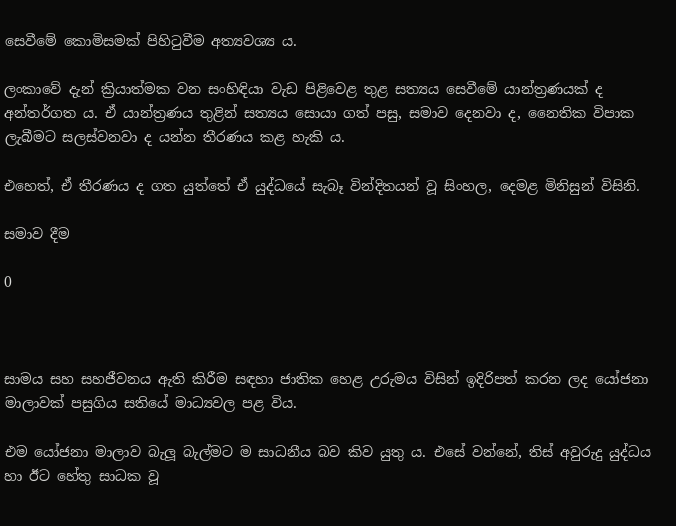සෙවීමේ කොමිසමක් පිහිටුවීම අත්‍යවශ්‍ය ය.

ලංකාවේ දැන් ක්‍රියාත්මක වන සංහිඳියා වැඩ පිළිවෙළ තුළ සත්‍යය සෙවීමේ යාන්ත්‍රණයක් ද අන්තර්ගත ය. ඒ යාන්ත්‍රණය තුළින් සත්‍යය සොයා ගත් පසු, සමාව දෙනවා ද, නෛතික විපාක ලැබීමට සලස්වනවා ද යන්න තීරණය කළ හැකි ය.

එහෙත්, ඒ තීරණය ද ගත යුත්තේ ඒ යුද්ධයේ සැබෑ වින්දිතයන් වූ සිංහල, දෙමළ මිනිසුන් විසිනි.

සමාව දීම

0



සාමය සහ සහජීවනය ඇති කිරීම සඳහා ජාතික හෙළ උරුමය විසින් ඉදිරිපත් කරන ලද යෝජනා මාලාවක් පසුගිය සතියේ මාධ්‍යවල පළ විය.

එම යෝජනා මාලාව බැලූ බැල්මට ම සාධනීය බව කිව යුතු ය. එසේ වන්නේ, තිස් අවුරුදු යුද්ධය හා ඊට හේතු සාධක වූ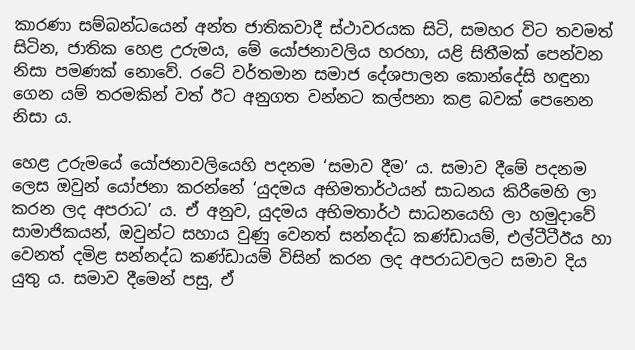කාරණා සම්බන්ධයෙන් අන්ත ජාතිකවාදී ස්ථාවරයක සිටි, සමහර විට තවමත් සිටින, ජාතික හෙළ උරුමය, මේ යෝජනාවලිය හරහා, යළි සිතීමක් පෙන්වන නිසා පමණක් නොවේ. රටේ වර්තමාන සමාජ දේශපාලන කොන්දේසි හඳුනා ගෙන යම් තරමකින් වත් ඊට අනුගත වන්නට කල්පනා කළ බවක් පෙනෙන නිසා ය.

හෙළ උරුමයේ යෝජනාවලියෙහි පදනම ‘සමාව දීම’ ය. සමාව දීමේ පදනම ලෙස ඔවුන් යෝජනා කරන්නේ ‘යුදමය අභිමතාර්ථයන් සාධනය කිරීමෙහි ලා කරන ලද අපරාධ’ ය. ඒ අනුව, යුදමය අභිමතාර්ථ සාධනයෙහි ලා හමුදාවේ සාමාජිකයන්, ඔවුන්ට සහාය වුණු වෙනත් සන්නද්ධ කණ්ඩායම්, එල්ටීටීඊය හා වෙනත් දමිළ සන්නද්ධ කණ්ඩායම් විසින් කරන ලද අපරාධවලට සමාව දිය යුතු ය. සමාව දීමෙන් පසු, ඒ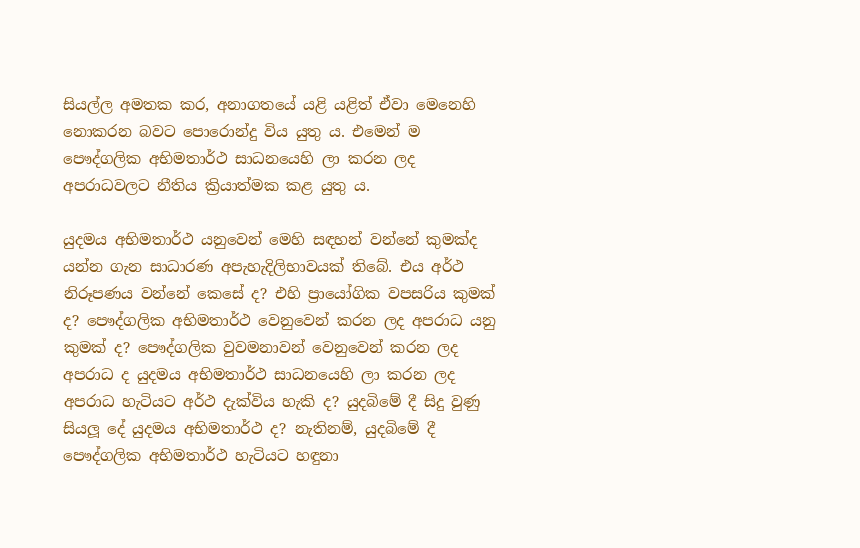සියල්ල අමතක කර, අනාගතයේ යළි යළිත් ඒවා මෙනෙහි නොකරන බවට පොරොන්දු විය යුතු ය. එමෙන් ම පෞද්ගලික අභිමතාර්ථ සාධනයෙහි ලා කරන ලද අපරාධවලට නීතිය ක්‍රියාත්මක කළ යුතු ය.

යුදමය අභිමතාර්ථ යනුවෙන් මෙහි සඳහන් වන්නේ කුමක්ද යන්න ගැන සාධාරණ අපැහැදිලිභාවයක් තිබේ. එය අර්ථ නිරූපණය වන්නේ කෙසේ ද? එහි ප්‍රායෝගික වපසරිය කුමක් ද? පෞද්ගලික අභිමතාර්ථ වෙනුවෙන් කරන ලද අපරාධ යනු කුමක් ද? පෞද්ගලික වුවමනාවන් වෙනුවෙන් කරන ලද අපරාධ ද යුදමය අභිමතාර්ථ සාධනයෙහි ලා කරන ලද අපරාධ හැටියට අර්ථ දැක්විය හැකි ද? යුදබිමේ දී සිදු වුණු සියලූ දේ යුදමය අභිමතාර්ථ ද? නැතිනම්, යුදබිමේ දී පෞද්ගලික අභිමතාර්ථ හැටියට හඳුනා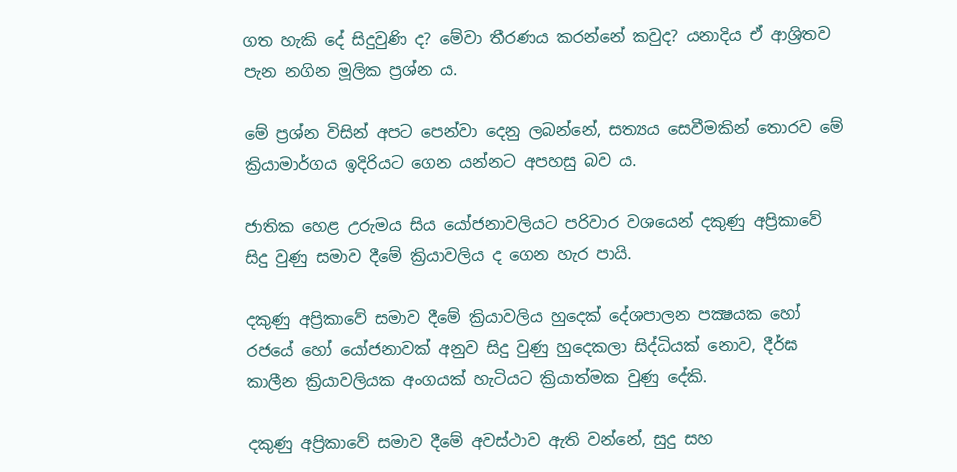ගත හැකි දේ සිදුවුණි ද? මේවා තීරණය කරන්නේ කවුද? යනාදිය ඒ ආශ්‍රිතව පැන නගින මූලික ප්‍රශ්න ය.

මේ ප්‍රශ්න විසින් අපට පෙන්වා දෙනු ලබන්නේ, සත්‍යය සෙවීමකින් තොරව මේ ක්‍රියාමාර්ගය ඉදිරියට ගෙන යන්නට අපහසු බව ය.

ජාතික හෙළ උරුමය සිය යෝජනාවලියට පරිවාර වශයෙන් දකුණු අප්‍රිකාවේ සිදු වුණු සමාව දීමේ ක්‍රියාවලිය ද ගෙන හැර පායි.

දකුණු අප්‍රිකාවේ සමාව දීමේ ක්‍රියාවලිය හුදෙක් දේශපාලන පක්‍ෂයක හෝ රජයේ හෝ යෝජනාවක් අනුව සිදු වුණු හුදෙකලා සිද්ධියක් නොව, දීර්ඝ කාලීන ක්‍රියාවලියක අංගයක් හැටියට ක්‍රියාත්මක වුණු දේකි.

දකුණු අප්‍රිකාවේ සමාව දීමේ අවස්ථාව ඇති වන්නේ, සුදු සහ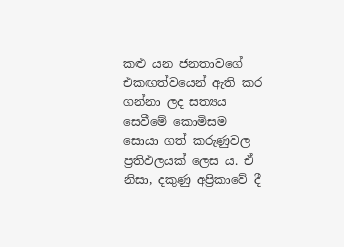කළු යන ජනතාවගේ එකඟත්වයෙන් ඇති කර ගන්නා ලද සත්‍යය සෙවීමේ කොමිසම සොයා ගත් කරුණුවල ප්‍රතිඵලයක් ලෙස ය. ඒ නිසා, දකුණු අප්‍රිකාවේ දී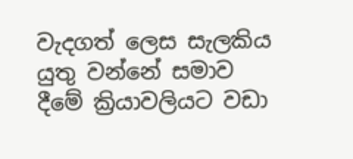වැදගත් ලෙස සැලකිය යුතු වන්නේ සමාව දීමේ ක්‍රියාවලියට වඩා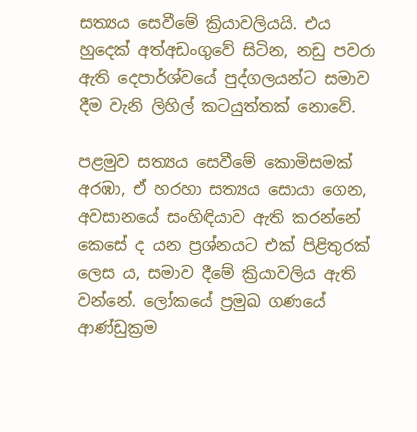සත්‍යය සෙවීමේ ක්‍රියාවලියයි. එය හුදෙක් අත්අඩංගුවේ සිටින, නඩු පවරා ඇති දෙපාර්ශ්වයේ පුද්ගලයන්ට සමාව දීම වැනි ලිහිල් කටයුත්තක් නොවේ.

පළමුව සත්‍යය සෙවීමේ කොමිසමක් අරඹා, ඒ හරහා සත්‍යය සොයා ගෙන, අවසානයේ සංහිඳියාව ඇති කරන්නේ කෙසේ ද යන ප්‍රශ්නයට එක් පිළිතුරක් ලෙස ය, සමාව දීමේ ක්‍රියාවලිය ඇති වන්නේ. ලෝකයේ ප්‍රමුඛ ගණයේ ආණ්ඩුක්‍රම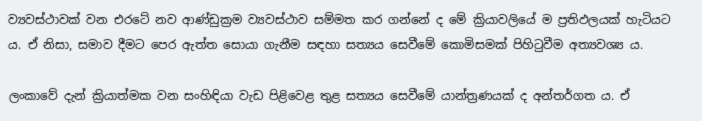ව්‍යවස්ථාවක් වන එරටේ නව ආණ්ඩුක්‍රම ව්‍යවස්ථාව සම්මත කර ගන්නේ ද මේ ක්‍රියාවලියේ ම ප්‍රතිඵලයක් හැටියට ය. ඒ නිසා, සමාව දීමට පෙර ඇත්ත සොයා ගැනීම සඳහා සත්‍යය සෙවීමේ කොමිසමක් පිහිටුවීම අත්‍යවශ්‍ය ය.

ලංකාවේ දැන් ක්‍රියාත්මක වන සංහිඳියා වැඩ පිළිවෙළ තුළ සත්‍යය සෙවීමේ යාන්ත්‍රණයක් ද අන්තර්ගත ය. ඒ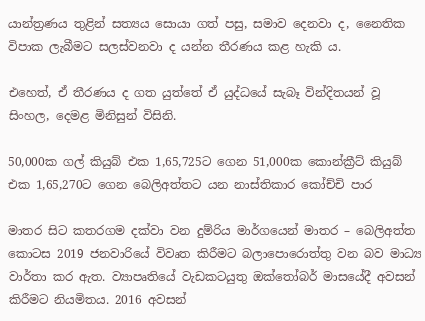යාන්ත්‍රණය තුළින් සත්‍යය සොයා ගත් පසු, සමාව දෙනවා ද, නෛතික විපාක ලැබීමට සලස්වනවා ද යන්න තීරණය කළ හැකි ය.

එහෙත්, ඒ තීරණය ද ගත යුත්තේ ඒ යුද්ධයේ සැබෑ වින්දිතයන් වූ සිංහල, දෙමළ මිනිසුන් විසිනි.

50,000ක ගල් කියුබ් එක 1,65,725ට ගෙන 51,000ක කොන්ක්‍රීට් කියුබ් එක 1,65,270ට ගෙන බෙලිඅත්තට යන නාස්තිකාර කෝච්චි පාර

මාතර සිට කතරගම දක්වා වන දුම්රිය මාර්ගයෙන් මාතර – බෙලිඅත්ත කොටස 2019 ජනවාරියේ විවෘත කිරීමට බලාපොරොත්තු වන බව මාධ්‍ය වාර්තා කර ඇත. ව්‍යාපෘතියේ වැඩකටයුතු ඔක්තෝබර් මාසයේදී අවසන් කිරීමට නියමිතය. 2016 අවසන්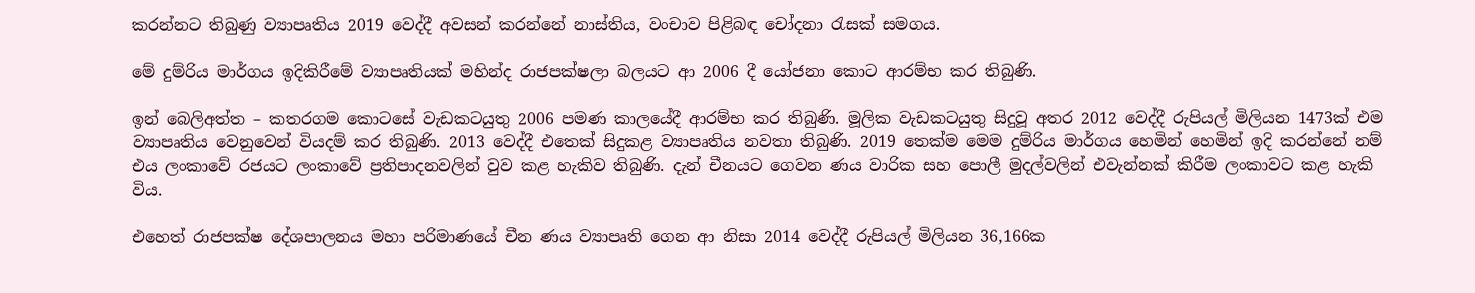කරන්නට තිබුණු ව්‍යාපෘතිය 2019 වෙද්දී අවසන් කරන්නේ නාස්තිය, වංචාව පිළිබඳ චෝදනා රැසක් සමගය.

මේ දුම්රිය මාර්ගය ඉදිකිරීමේ ව්‍යාපෘතියක් මහින්ද රාජපක්ෂලා බලයට ආ 2006 දී යෝජනා කොට ආරම්භ කර තිබුණි.

ඉන් බෙලිඅත්ත – කතරගම කොටසේ වැඩකටයුතු 2006 පමණ කාලයේදී ආරම්භ කර තිබුණි. මූලික වැඩකටයුතු සිදුවූ අතර 2012 වෙද්දී රුපියල් මිලියන 1473ක් එම ව්‍යාපෘතිය වෙනුවෙන් වියදම් කර තිබුණි. 2013 වෙද්දී එතෙක් සිදුකළ ව්‍යාපෘතිය නවතා තිබුණි. 2019 තෙක්ම මෙම දුම්රිය මාර්ගය හෙමින් හෙමින් ඉදි කරන්නේ නම් එය ලංකාවේ රජයට ලංකාවේ ප්‍රතිපාදනවලින් වුව කළ හැකිව තිබුණි. දැන් චීනයට ගෙවන ණය වාරික සහ පොලී මුදල්වලින් එවැන්නක් කිරීම ලංකාවට කළ හැකි විය.

එහෙත් රාජපක්ෂ දේශපාලනය මහා පරිමාණයේ චීන ණය ව්‍යාපෘති ගෙන ආ නිසා 2014 වෙද්දී රුපියල් මිලියන 36,166ක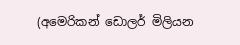(අමෙරිකන් ඩොලර් මිලියන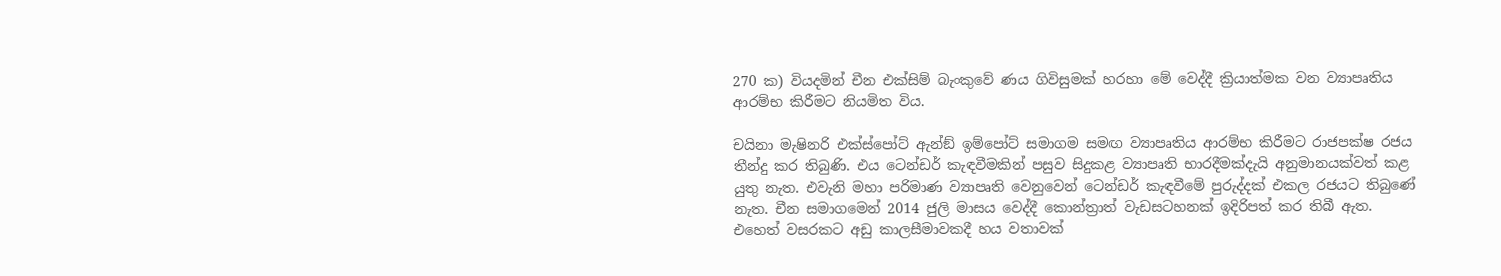270 ක) වියදමින් චීන එක්සිම් බැංකුවේ ණය ගිවිසුමක් හරහා මේ වෙද්දී ක්‍රියාත්මක වන ව්‍යාපෘතිය ආරම්භ කිරීමට නියමිත විය.

චයිනා මැෂිනරි එක්ස්පෝට් ඇන්ඞ් ඉම්පෝට් සමාගම සමඟ ව්‍යාපෘතිය ආරම්භ කිරීමට රාජපක්ෂ රජය තීන්දු කර තිබුණි. එය ටෙන්ඩර් කැඳවීමකින් පසුව සිදුකළ ව්‍යාපෘති භාරදීමක්දැයි අනුමානයක්වත් කළ යුතු නැත. එවැනි මහා පරිමාණ ව්‍යාපෘති වෙනුවෙන් ටෙන්ඩර් කැඳවීමේ පුරුද්දක් එකල රජයට තිබුණේ නැත. චීන සමාගමෙන් 2014 ජුලි මාසය වෙද්දී කොන්ත්‍රාත් වැඩසටහනක් ඉදිරිපත් කර තිබී ඇත. එහෙත් වසරකට අඩු කාලසීමාවකදී හය වතාවක්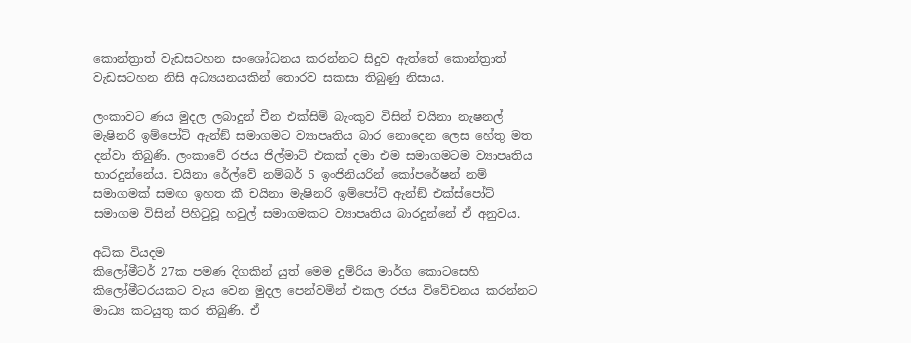කොන්ත්‍රාත් වැඩසටහන සංශෝධනය කරන්නට සිදුව ඇත්තේ කොන්ත්‍රාත් වැඩසටහන නිසි අධ්‍යයනයකින් තොරව සකසා තිබුණු නිසාය.

ලංකාවට ණය මුදල ලබාදුන් චීන එක්සිම් බැංකුව විසින් චයිනා නැෂනල් මැෂිනරි ඉම්පෝට් ඇන්ඞ් සමාගමට ව්‍යාපෘතිය බාර නොදෙන ලෙස හේතු මත දන්වා තිබුණි. ලංකාවේ රජය ජිල්මාට් එකක් දමා එම සමාගමටම ව්‍යාපෘතිය භාරදුන්නේය. චයිනා රේල්වේ නම්බර් 5 ඉංජිනියරින් කෝපරේෂන් නම් සමාගමක් සමඟ ඉහත කී චයිනා මැෂිනරි ඉම්පෝට් ඇන්ඞ් එක්ස්පෝට් සමාගම විසින් පිහිටුවූ හවුල් සමාගමකට ව්‍යාපෘතිය බාරදුන්නේ ඒ අනුවය.

අධික වියදම
කිලෝමීටර් 27ක පමණ දිගකින් යුත් මෙම දුම්රිය මාර්ග කොටසෙහි කිලෝමීටරයකට වැය වෙන මුදල පෙන්වමින් එකල රජය විවේචනය කරන්නට මාධ්‍ය කටයුතු කර තිබුණි. ඒ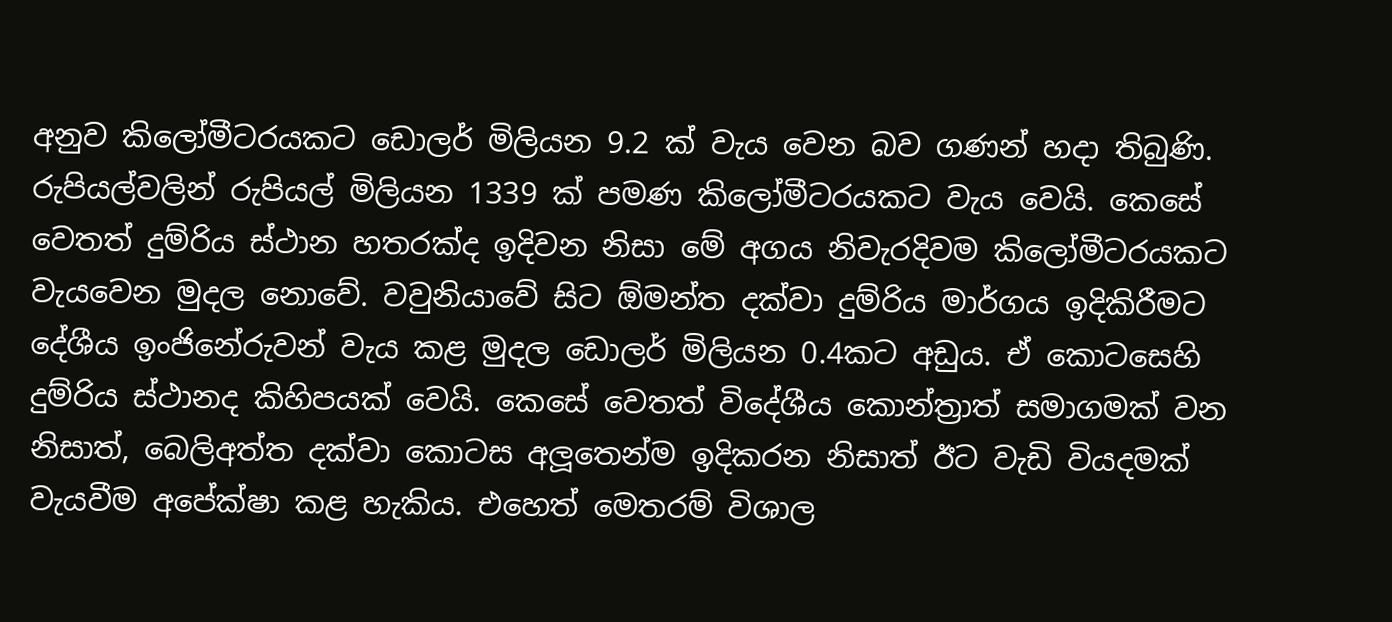අනුව කිලෝමීටරයකට ඩොලර් මිලියන 9.2 ක් වැය වෙන බව ගණන් හදා තිබුණි. රුපියල්වලින් රුපියල් මිලියන 1339 ක් පමණ කිලෝමීටරයකට වැය වෙයි. කෙසේ වෙතත් දුම්රිය ස්ථාන හතරක්ද ඉදිවන නිසා මේ අගය නිවැරදිවම කිලෝමීටරයකට වැයවෙන මුදල නොවේ. වවුනියාවේ සිට ඕමන්ත දක්වා දුම්රිය මාර්ගය ඉදිකිරීමට දේශීය ඉංජිනේරුවන් වැය කළ මුදල ඩොලර් මිලියන 0.4කට අඩුය. ඒ කොටසෙහි දුම්රිය ස්ථානද කිහිපයක් වෙයි. කෙසේ වෙතත් විදේශීය කොන්ත්‍රාත් සමාගමක් වන නිසාත්, බෙලිඅත්ත දක්වා කොටස අලූ‍තෙන්ම ඉදිකරන නිසාත් ඊට වැඩි වියදමක් වැයවීම අපේක්ෂා කළ හැකිය. එහෙත් මෙතරම් විශාල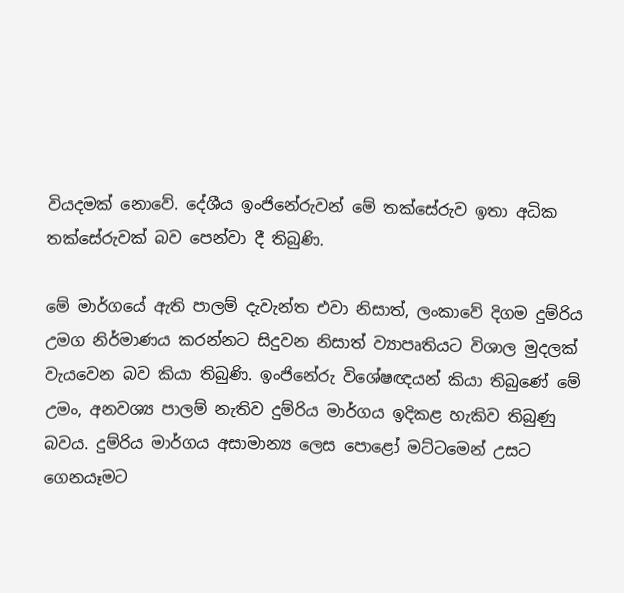වියදමක් නොවේ. දේශීය ඉංජිනේරුවන් මේ තක්සේරුව ඉතා අධික තක්සේරුවක් බව පෙන්වා දී තිබුණි.

මේ මාර්ගයේ ඇති පාලම් දැවැන්ත එවා නිසාත්, ලංකාවේ දිගම දුම්රිය උමග නිර්මාණය කරන්නට සිදුවන නිසාත් ව්‍යාපෘතියට විශාල මුදලක් වැයවෙන බව කියා තිබුණි. ඉංජිනේරු විශේෂඥයන් කියා තිබුණේ මේ උමං, අනවශ්‍ය පාලම් නැතිව දුම්රිය මාර්ගය ඉදිකළ හැකිව තිබුණු බවය. දුම්රිය මාර්ගය අසාමාන්‍ය ලෙස පොළෝ මට්ටමෙන් උසට ගෙනයෑමට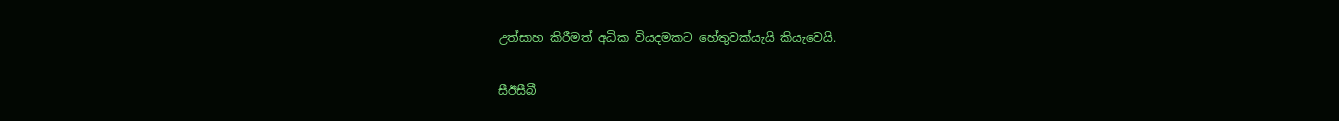උත්සාහ කිරීමත් අධික වියදමකට හේතුවක්යැයි කියැවෙයි.

සීඊසීබී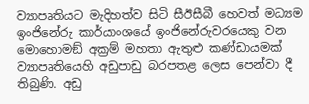ව්‍යාපෘතියට මැදිහත්ව සිටි සීඊසීබී හෙවත් මධ්‍යම ඉංජිනේරු කාර්යාංශයේ ඉංජිනේරුවරයෙකු වන මොහොමඞ් අක්‍රම් මහතා ඇතුළු කණ්ඩායමක් ව්‍යාපෘතියෙහි අඩුපාඩු බරපතළ ලෙස පෙන්වා දී තිබුණි. අඩු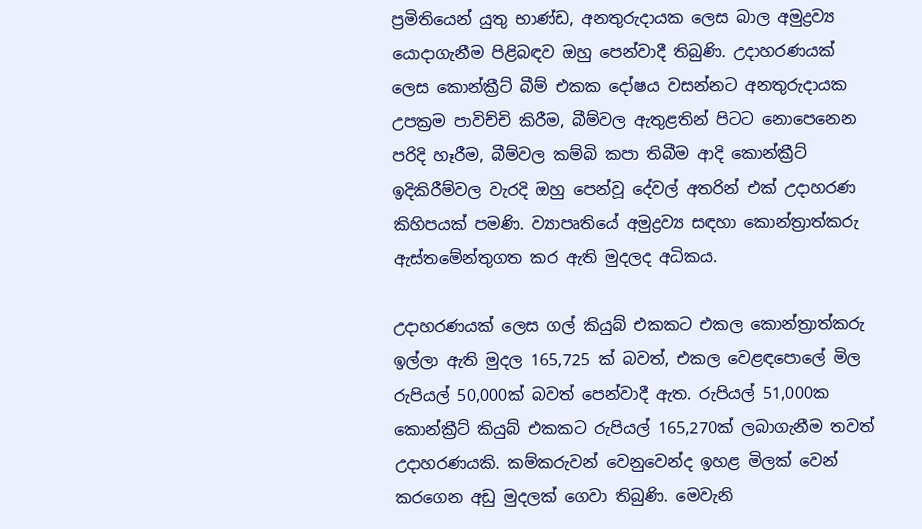ප්‍රමිතියෙන් යුතු භාණ්ඩ, අනතුරුදායක ලෙස බාල අමුද්‍රව්‍ය යොදාගැනීම පිළිබඳව ඔහු පෙන්වාදී තිබුණි. උදාහරණයක් ලෙස කොන්ක්‍රීට් බීම් එකක දෝෂය වසන්නට අනතුරුදායක උපක්‍රම පාවිච්චි කිරීම, බීම්වල ඇතුළතින් පිටට නොපෙනෙන පරිදි හෑරීම, බීම්වල කම්බි කපා තිබීම ආදි කොන්ක්‍රීට් ඉදිකිරීම්වල වැරදි ඔහු පෙන්වූ දේවල් අතරින් එක් උදාහරණ කිහිපයක් පමණි. ව්‍යාපෘතියේ අමුද්‍රව්‍ය සඳහා කොන්ත්‍රාත්කරු ඇස්තමේන්තුගත කර ඇති මුදලද අධිකය.

උදාහරණයක් ලෙස ගල් කියුබ් එකකට එකල කොන්ත්‍රාත්කරු ඉල්ලා ඇති මුදල 165,725 ක් බවත්, එකල වෙළඳපොලේ මිල රුපියල් 50,000ක් බවත් පෙන්වාදී ඇත. රුපියල් 51,000ක කොන්ක්‍රීට් කියුබ් එකකට රුපියල් 165,270ක් ලබාගැනීම තවත් උදාහරණයකි. කම්කරුවන් වෙනුවෙන්ද ඉහළ මිලක් වෙන් කරගෙන අඩු මුදලක් ගෙවා තිබුණි. මෙවැනි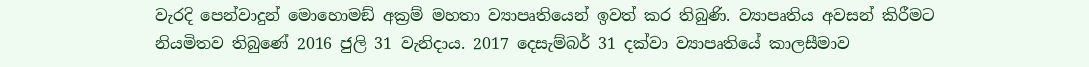වැරදි පෙන්වාදුන් මොහොමඞ් අක්‍රම් මහතා ව්‍යාපෘතියෙන් ඉවත් කර තිබුණි. ව්‍යාපෘතිය අවසන් කිරීමට නියමිතව තිබුණේ 2016 ජුලි 31 වැනිදාය. 2017 දෙසැම්බර් 31 දක්වා ව්‍යාපෘතියේ කාලසීමාව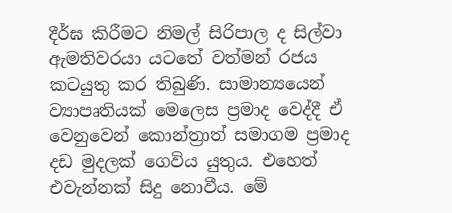දීර්ඝ කිරීමට නිමල් සිරිපාල ද සිල්වා ඇමතිවරයා යටතේ වත්මන් රජය කටයුතු කර තිබුණි. සාමාන්‍යයෙන් ව්‍යාපෘතියක් මෙලෙස ප්‍රමාද වෙද්දී ඒ වෙනුවෙන් කොන්ත්‍රාත් සමාගම ප්‍රමාද දඩ මුදලක් ගෙවිය යුතුය. එහෙත් එවැන්නක් සිදු නොවීය. මේ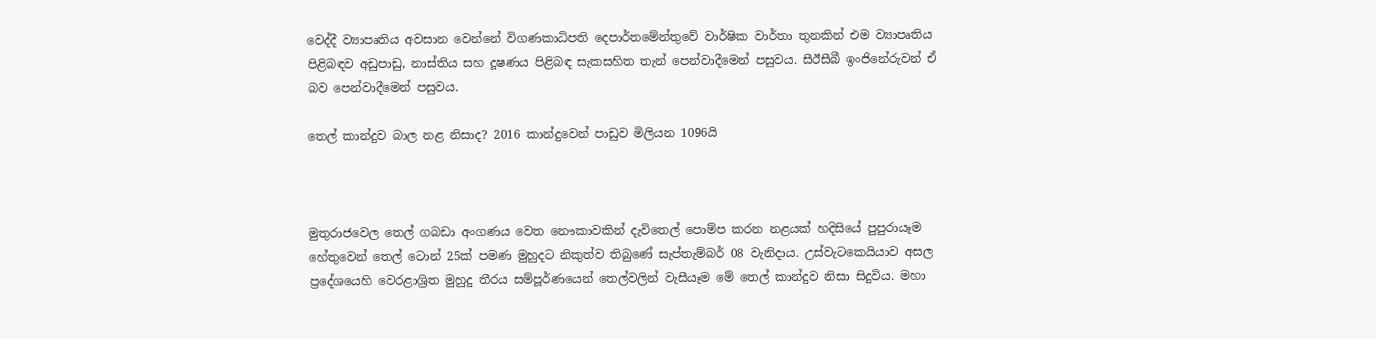වෙද්දී ව්‍යාපෘතිය අවසාන වෙන්නේ විගණකාධිපති දෙපාර්තමේන්තුවේ වාර්ෂික වාර්තා තුනකින් එම ව්‍යාපෘතිය පිළිබඳව අඩුපාඩු, නාස්තිය සහ දූෂණය පිළිබඳ සැකසහිත තැන් පෙන්වාදීමෙන් පසුවය. සීඊසීබී ඉංජිනේරුවන් ඒ බව පෙන්වාදීමෙන් පසුවය.

තෙල් කාන්දුව බාල නළ නිසාද? 2016 කාන්දුවෙන් පාඩුව මිලියන 1096යි



මුතුරාජවෙල තෙල් ගබඩා අංගණය වෙත නෞකාවකින් දැවිතෙල් පොම්ප කරන නළයක් හදිසියේ පුපුරායෑම හේතුවෙන් තෙල් ටොන් 25ක් පමණ මුහුදට නිකුත්ව තිබුණේ සැප්තැම්බර් 08 වැනිදාය. උස්වැටකෙයියාව අසල ප්‍රදේශයෙහි වෙරළාශ්‍රිත මුහුදු තීරය සම්පූර්ණයෙන් තෙල්වලින් වැසීයෑම මේ තෙල් කාන්දුව නිසා සිදුවිය. මහා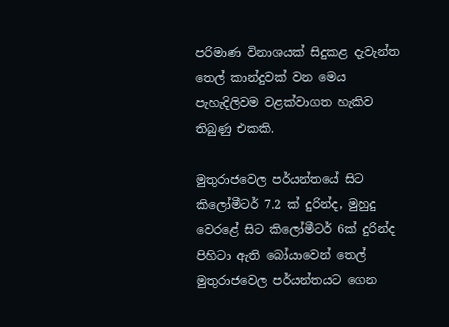පරිමාණ විනාශයක් සිදුකළ දැවැන්ත තෙල් කාන්දුවක් වන මෙය පැහැදිලිවම වළක්වාගත හැකිව තිබුණු එකකි.

මුතුරාජවෙල පර්යන්තයේ සිට කිලෝමීටර් 7.2 ක් දුරින්ද, මුහුදු වෙරළේ සිට කිලෝමීටර් 6ක් දුරින්ද පිහිටා ඇති බෝයාවෙන් තෙල් මුතුරාජවෙල පර්යන්තයට ගෙන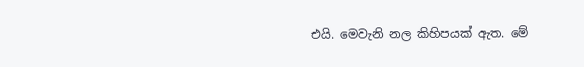එයි. මෙවැනි නල කිහිපයක් ඇත. මේ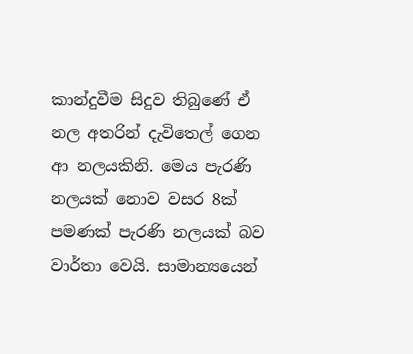කාන්දුවීම සිදුව තිබුණේ ඒ නල අතරින් දැවිතෙල් ගෙන ආ නලයකිනි. මෙය පැරණි නලයක් නොව වසර 8ක් පමණක් පැරණි නලයක් බව වාර්තා වෙයි. සාමාන්‍යයෙන්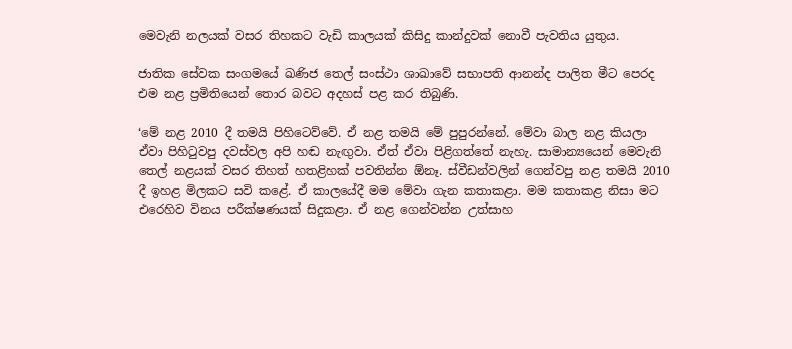මෙවැනි නලයක් වසර තිහකට වැඩි කාලයක් කිසිදු කාන්දුවක් නොවී පැවතිය යුතුය.

ජාතික සේවක සංගමයේ ඛණිජ තෙල් සංස්ථා ශාඛාවේ සභාපති ආනන්ද පාලිත මීට පෙරද එම නළ ප්‍රමිතියෙන් තොර බවට අදහස් පළ කර තිබුණි.

‘මේ නළ 2010 දී තමයි පිහිටෙව්වේ. ඒ නළ තමයි මේ පුපුරන්නේ. මේවා බාල නළ කියලා ඒවා පිහිටුවපු දවස්වල අපි හඬ නැඟු‍වා. ඒත් ඒවා පිළිගත්තේ නැහැ. සාමාන්‍යයෙන් මෙවැනි තෙල් නළයක් වසර තිහත් හතළිහක් පවතින්න ඕනෑ. ස්වීඩන්වලින් ගෙන්වපු නළ තමයි 2010 දී ඉහළ මිලකට සවි කළේ. ඒ කාලයේදී මම මේවා ගැන කතාකළා. මම කතාකළ නිසා මට එරෙහිව විනය පරීක්ෂණයක් සිදුකළා. ඒ නළ ගෙන්වන්න උත්සාහ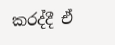කරද්දී ඒ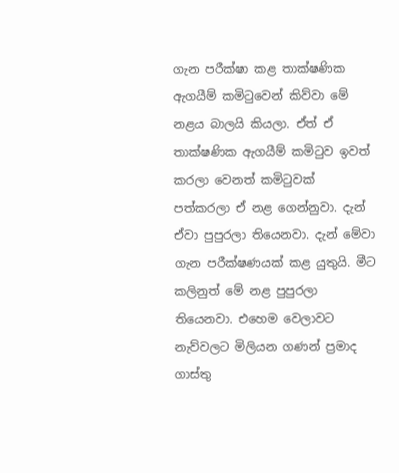ගැන පරීක්ෂා කළ තාක්ෂණික ඇගයීම් කමිටුවෙන් කිව්වා මේ නළය බාලයි කියලා. ඒත් ඒ තාක්ෂණික ඇගයීම් කමිටුව ඉවත් කරලා වෙනත් කමිටුවක් පත්කරලා ඒ නළ ගෙන්නුවා. දැන් ඒවා පුපුරලා තියෙනවා. දැන් මේවා ගැන පරීක්ෂණයක් කළ යුතුයි. මීට කලිනුත් මේ නළ පුපුරලා තියෙනවා. එහෙම වෙලාවට නැව්වලට මිලියන ගණන් ප්‍රමාද ගාස්තු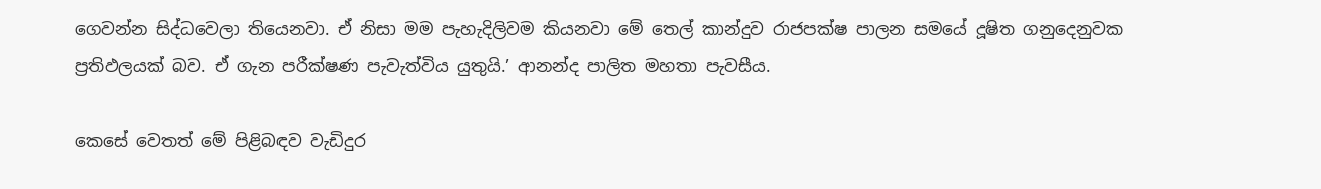ගෙවන්න සිද්ධවෙලා තියෙනවා. ඒ නිසා මම පැහැදිලිවම කියනවා මේ තෙල් කාන්දුව රාජපක්ෂ පාලන සමයේ දූෂිත ගනුදෙනුවක ප්‍රතිඵලයක් බව. ඒ ගැන පරීක්ෂණ පැවැත්විය යුතුයි.’ ආනන්ද පාලිත මහතා පැවසීය.

කෙසේ වෙතත් මේ පිළිබඳව වැඩිදුර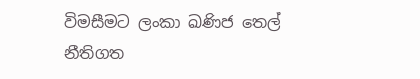විමසීමට ලංකා ඛණිජ තෙල් නීතිගත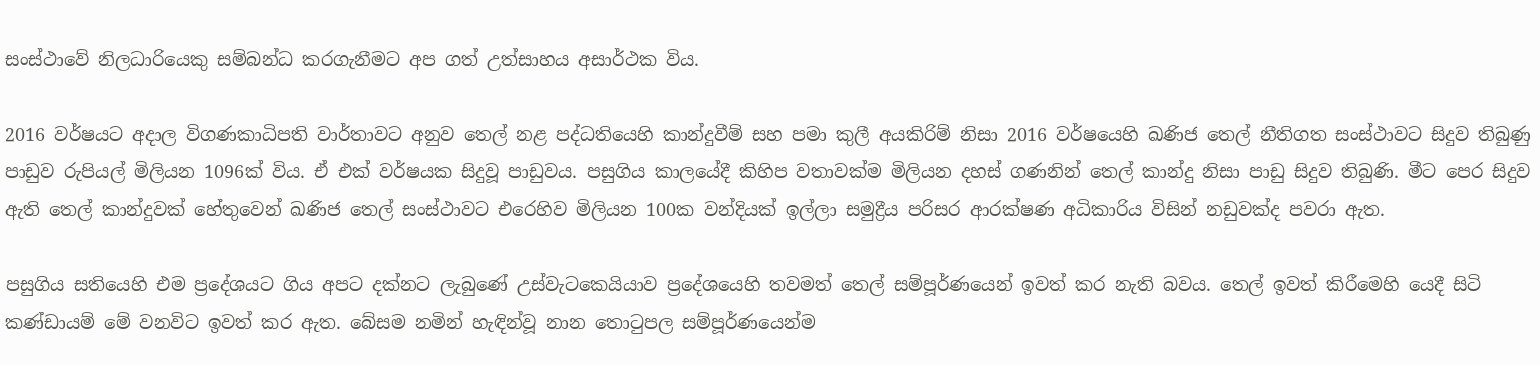සංස්ථාවේ නිලධාරියෙකු සම්බන්ධ කරගැනීමට අප ගත් උත්සාහය අසාර්ථක විය.

2016 වර්ෂයට අදාල විගණකාධිපති වාර්තාවට අනුව තෙල් නළ පද්ධතියෙහි කාන්දුවීම් සහ පමා කුලී අයකිරිම් නිසා 2016 වර්ෂයෙහි ඛණිජ තෙල් නීතිගත සංස්ථාවට සිදුව තිබුණු පාඩුව රුපියල් මිලියන 1096ක් විය. ඒ එක් වර්ෂයක සිදුවූ පාඩුවය. පසුගිය කාලයේදී කිහිප වතාවක්ම මිලියන දහස් ගණනින් තෙල් කාන්දු නිසා පාඩු සිදුව තිබුණි. මීට පෙර සිදුව ඇති තෙල් කාන්දුවක් හේතුවෙන් ඛණිජ තෙල් සංස්ථාවට එරෙහිව මිලියන 100ක වන්දියක් ඉල්ලා සමුද්‍රීය පරිසර ආරක්ෂණ අධිකාරිය විසින් නඩුවක්ද පවරා ඇත.

පසුගිය සතියෙහි එම ප්‍රදේශයට ගිය අපට දක්නට ලැබුණේ උස්වැටකෙයියාව ප්‍රදේශයෙහි තවමත් තෙල් සම්පූර්ණයෙන් ඉවත් කර නැති බවය. තෙල් ඉවත් කිරීමෙහි යෙදී සිටි කණ්ඩායම් මේ වනවිට ඉවත් කර ඇත. බේසම නමින් හැඳින්වූ නාන තොටුපල සම්පූර්ණයෙන්ම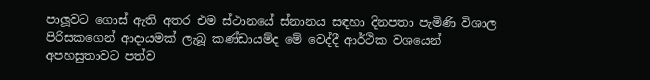පාලූ‍වට ගොස් ඇති අතර එම ස්ථානයේ ස්නානය සඳහා දිනපතා පැමිණි විශාල පිරිසකගෙන් ආදායමක් ලැබූ කණ්ඩායම්ද මේ වෙද්දී ආර්ථික වශයෙන් අපහසුතාවට පත්ව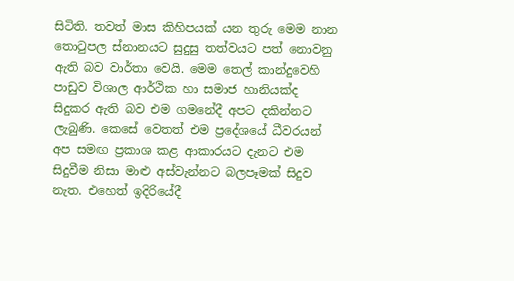සිටිති. තවත් මාස කිහිපයක් යන තුරු මෙම නාන තොටුපල ස්නානයට සුදුසු තත්වයට පත් නොවනු ඇති බව වාර්තා වෙයි. මෙම තෙල් කාන්දුවෙහි පාඩුව විශාල ආර්ථික හා සමාජ හානියක්ද සිදුකර ඇති බව එම ගමනේදී අපට දකින්නට ලැබුණි. කෙසේ වෙතත් එම ප්‍රදේශයේ ධීවරයන් අප සමඟ ප්‍රකාශ කළ ආකාරයට දැනට එම සිදුවීම නිසා මාළු අස්වැන්නට බලපෑමක් සිදුව නැත. එහෙත් ඉදිරියේදී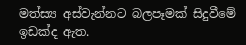මත්ස්‍ය අස්වැන්නට බලපෑමක් සිදුවීමේ ඉඩක්ද ඇත.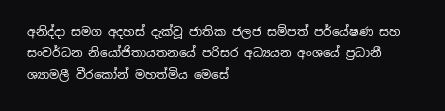අනිද්දා සමග අදහස් දැක්වූ ජාතික ජලජ සම්පත් පර්යේෂණ සහ සංවර්ධන නියෝජිතායතනයේ පරිසර අධ්‍යයන අංශයේ ප්‍රධානී ශ්‍යාමලී වීරකෝන් මහත්මිය මෙසේ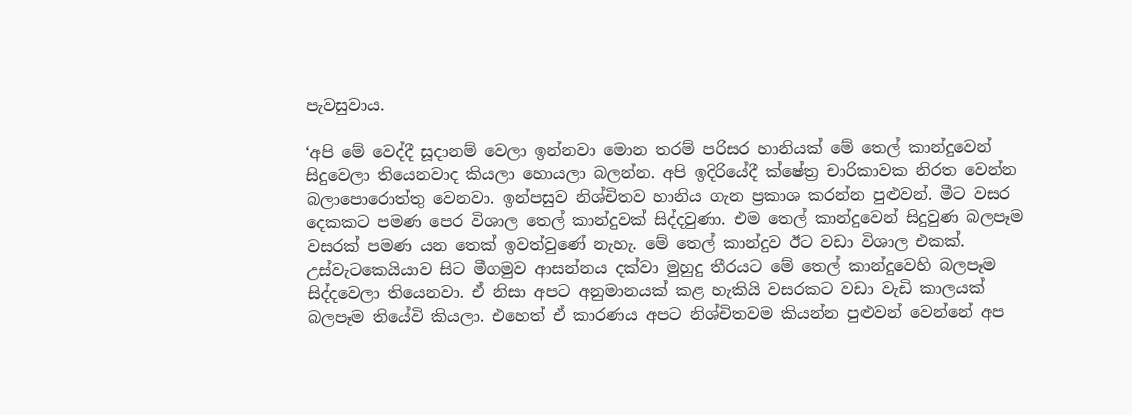පැවසුවාය.

‘අපි මේ වෙද්දී සූදානම් වෙලා ඉන්නවා මොන තරම් පරිසර හානියක් මේ තෙල් කාන්දුවෙන් සිදුවෙලා තියෙනවාද කියලා හොයලා බලන්න. අපි ඉදිරියේදී ක්ෂේත්‍ර චාරිකාවක නිරත වෙන්න බලාපොරොත්තු වෙනවා. ඉන්පසුව නිශ්චිතව හානිය ගැන ප්‍රකාශ කරන්න පුළුවන්. මීට වසර දෙකකට පමණ පෙර විශාල තෙල් කාන්දුවක් සිද්දවුණා. එම තෙල් කාන්දුවෙන් සිදුවුණ බලපෑම වසරක් පමණ යන තෙක් ඉවත්වුණේ නැහැ. මේ තෙල් කාන්දුව ඊට වඩා විශාල එකක්. උස්වැටකෙයියාව සිට මීගමුව ආසන්නය දක්වා මුහුදු තීරයට මේ තෙල් කාන්දුවෙහි බලපෑම සිද්දවෙලා තියෙනවා. ඒ නිසා අපට අනුමානයක් කළ හැකියි වසරකට වඩා වැඩි කාලයක් බලපෑම තියේවි කියලා. එහෙත් ඒ කාරණය අපට නිශ්චිතවම කියන්න පුළුවන් වෙන්නේ අප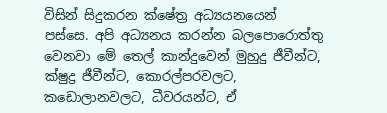විසින් සිදුකරන ක්ෂේත්‍ර අධ්‍යයනයෙන් පස්සෙ. අපි අධ්‍යනය කරන්න බලපොරොත්තු වෙනවා මේ තෙල් කාන්දුවෙන් මුහුදු ජීවීන්ට, ක්ෂුද්‍ර ජීවීන්ට, කොරල්පරවලට, කඩොලානවලට, ධීවරයන්ට, ඒ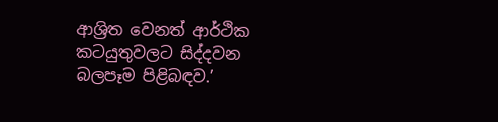ආශ්‍රිත වෙනත් ආර්ථික කටයුතුවලට සිද්දවන බලපෑම පිළිබඳව.’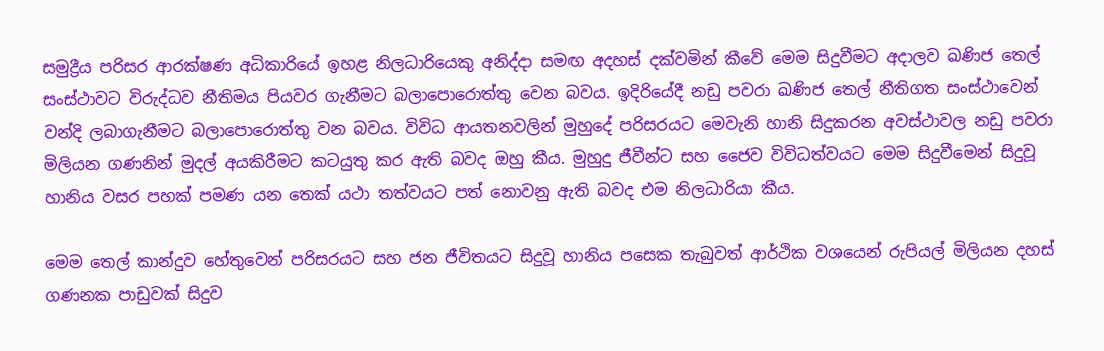සමුද්‍රීය පරිසර ආරක්ෂණ අධිකාරියේ ඉහළ නිලධාරියෙකු අනිද්දා සමඟ අදහස් දක්වමින් කීවේ මෙම සිදුවීමට අදාලව ඛණිජ තෙල් සංස්ථාවට විරුද්ධව නීතිමය පියවර ගැනීමට බලාපොරොත්තු වෙන බවය. ඉදිරියේදී නඩු පවරා ඛණිජ තෙල් නීතිගත සංස්ථාවෙන් වන්දි ලබාගැනීමට බලාපොරොත්තු වන බවය. විවිධ ආයතනවලින් මුහුදේ පරිසරයට මෙවැනි හානි සිදුකරන අවස්ථාවල නඩු පවරා මිලියන ගණනින් මුදල් අයකිරීමට කටයුතු කර ඇති බවද ඔහු කීය. මුහුදු ජීවීන්ට සහ ජෛව විවිධත්වයට මෙම සිදුවීමෙන් සිදුවූ හානිය වසර පහක් පමණ යන තෙක් යථා තත්වයට පත් නොවනු ඇති බවද එම නිලධාරියා කීය.

මෙම තෙල් කාන්දුව හේතුවෙන් පරිසරයට සහ ජන ජීවිතයට සිදුවූ හානිය පසෙක තැබුවත් ආර්ථික වශයෙන් රුපියල් මිලියන දහස් ගණනක පාඩුවක් සිදුව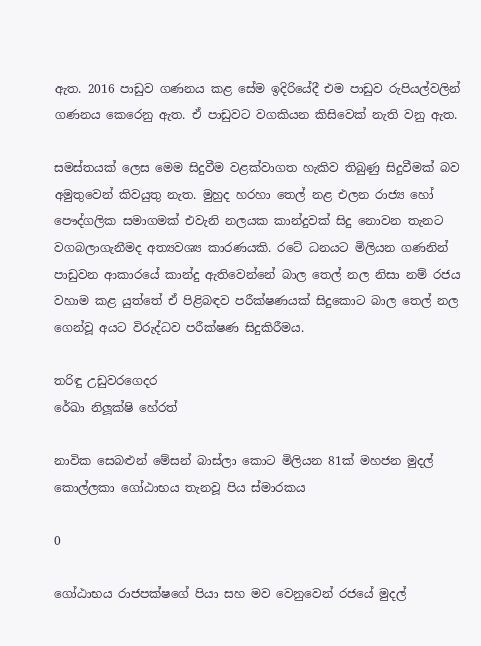ඇත. 2016 පාඩුව ගණනය කළ සේම ඉදිරියේදී එම පාඩුව රුපියල්වලින් ගණනය කෙරෙනු ඇත. ඒ පාඩුවට වගකියන කිසිවෙක් නැති වනු ඇත.

සමස්තයක් ලෙස මෙම සිදුවීම වළක්වාගත හැකිව තිබුණු සිදුවීමක් බව අමුතුවෙන් කිවයුතු නැත. මුහුද හරහා තෙල් නළ එලන රාජ්‍ය හෝ පෞද්ගලික සමාගමක් එවැනි නලයක කාන්දුවක් සිදු නොවන තැනට වගබලාගැනීමද අත්‍යවශ්‍ය කාරණයකි. රටේ ධනයට මිලියන ගණනින් පාඩුවන ආකාරයේ කාන්දු ඇතිවෙන්නේ බාල තෙල් නල නිසා නම් රජය වහාම කළ යුත්තේ ඒ පිළිබඳව පරීක්ෂණයක් සිදුකොට බාල තෙල් නල ගෙන්වූ අයට විරුද්ධව පරීක්ෂණ සිදුකිරීමය.

තරිඳු උඩුවරගෙදර
රේඛා නිලූ‍ක්ෂි හේරත්

නාවික සෙබළුන් මේසන් බාස්ලා කොට මිලියන 81ක් මහජන මුදල් කොල්ලකා ගෝඨාභය තැනවූ පිය ස්මාරකය

0

ගෝඨාභය රාජපක්ෂගේ පියා සහ මව වෙනුවෙන් රජයේ මුදල්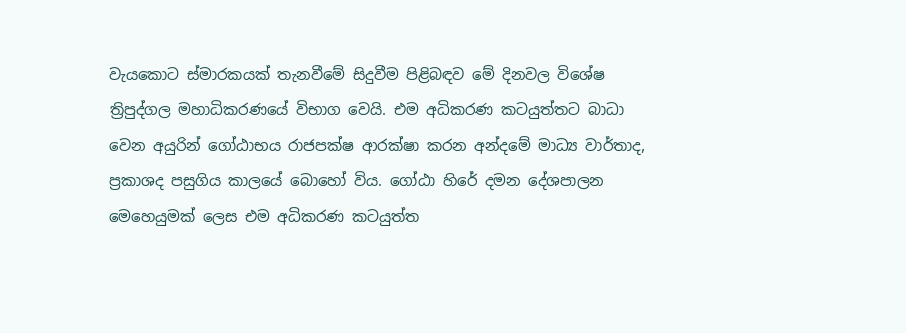වැයකොට ස්මාරකයක් තැනවීමේ සිදුවීම පිළිබඳව මේ දිනවල විශේෂ ත්‍රිපුද්ගල මහාධිකරණයේ විභාග වෙයි. එම අධිකරණ කටයුත්තට බාධා වෙන අයුරින් ගෝඨාභය රාජපක්ෂ ආරක්ෂා කරන අන්දමේ මාධ්‍ය වාර්තාද, ප්‍රකාශද පසුගිය කාලයේ බොහෝ විය. ගෝඨා හිරේ දමන දේශපාලන මෙහෙයුමක් ලෙස එම අධිකරණ කටයුත්ත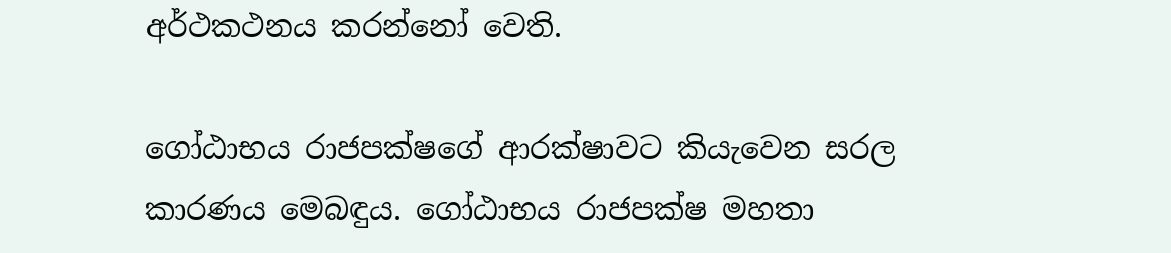අර්ථකථනය කරන්නෝ වෙති.

ගෝඨාභය රාජපක්ෂගේ ආරක්ෂාවට කියැවෙන සරල කාරණය මෙබඳුය. ගෝඨාභය රාජපක්ෂ මහතා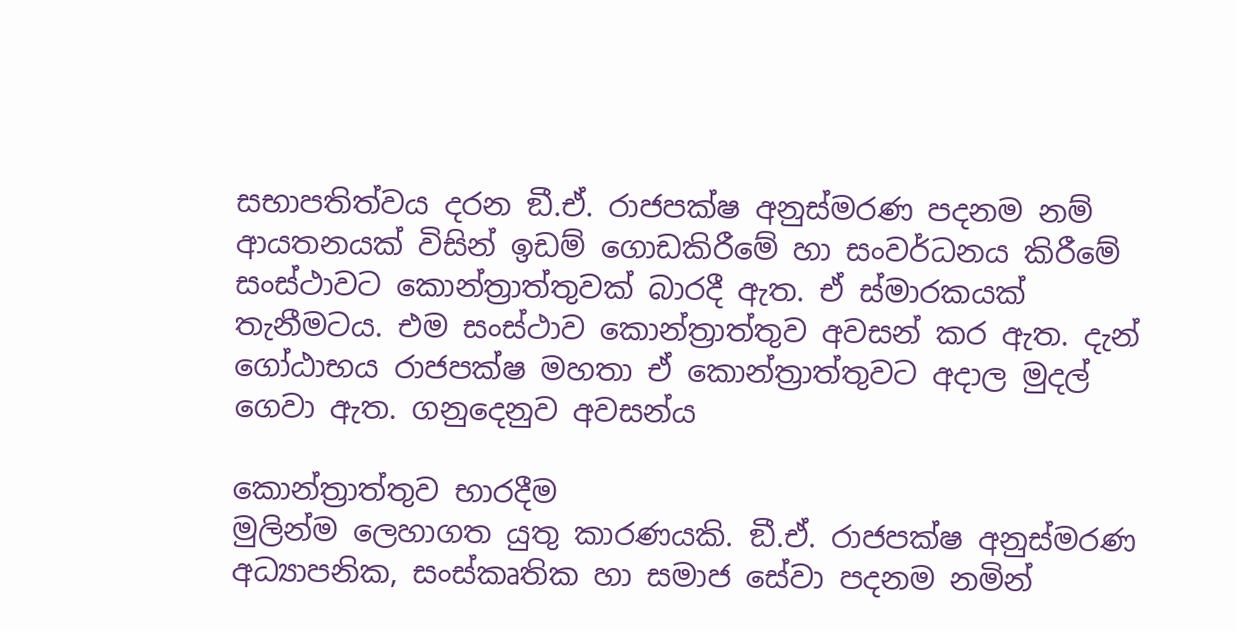සභාපතිත්වය දරන ඞී.ඒ. රාජපක්ෂ අනුස්මරණ පදනම නම් ආයතනයක් විසින් ඉඩම් ගොඩකිරීමේ හා සංවර්ධනය කිරීමේ සංස්ථාවට කොන්ත්‍රාත්තුවක් බාරදී ඇත. ඒ ස්මාරකයක් තැනීමටය. එම සංස්ථාව කොන්ත්‍රාත්තුව අවසන් කර ඇත. දැන් ගෝඨාභය රාජපක්ෂ මහතා ඒ කොන්ත්‍රාත්තුවට අදාල මුදල් ගෙවා ඇත. ගනුදෙනුව අවසන්ය

කොන්ත්‍රාත්තුව භාරදීම
මුලින්ම ලෙහාගත යුතු කාරණයකි. ඞී.ඒ. රාජපක්ෂ අනුස්මරණ අධ්‍යාපනික, සංස්කෘතික හා සමාජ සේවා පදනම නමින්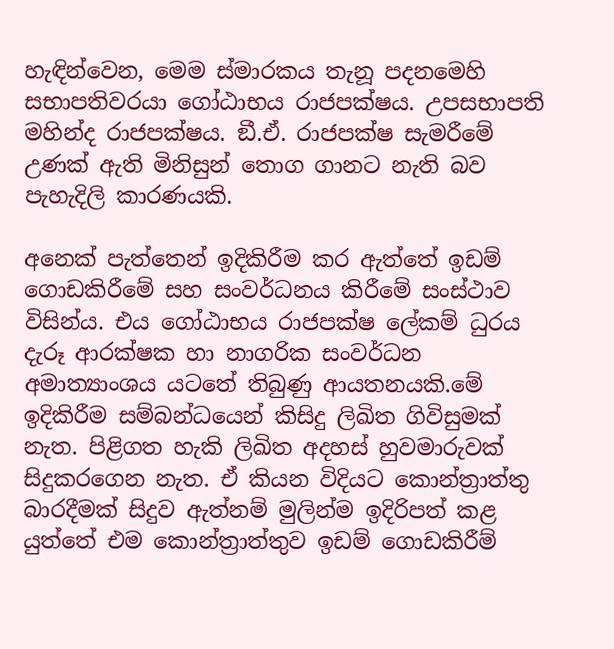හැඳින්වෙන, මෙම ස්මාරකය තැනූ පදනමෙහි සභාපතිවරයා ගෝඨාභය රාජපක්ෂය. උපසභාපති මහින්ද රාජපක්ෂය. ඞී.ඒ. රාජපක්ෂ සැමරීමේ උණක් ඇති මිනිසුන් තොග ගානට නැති බව පැහැදිලි කාරණයකි.

අනෙක් පැත්තෙන් ඉදිකිරීම කර ඇත්තේ ඉඩම් ගොඩකිරීමේ සහ සංවර්ධනය කිරීමේ සංස්ථාව විසින්ය. එය ගෝඨාභය රාජපක්ෂ ලේකම් ධුරය දැරූ ආරක්ෂක හා නාගරික සංවර්ධන අමාත්‍යාංශය යටතේ තිබුණු ආයතනයකි.මේ ඉදිකිරීම සම්බන්ධයෙන් කිසිදු ලිඛිත ගිවිසුමක් නැත. පිළිගත හැකි ලිඛිත අදහස් හුවමාරුවක් සිදුකරගෙන නැත. ඒ කියන විදියට කොන්ත්‍රාත්තු බාරදීමක් සිදුව ඇත්නම් මුලින්ම ඉදිරිපත් කළ යුත්තේ එම කොන්ත්‍රාත්තුව ඉඩම් ගොඩකිරීම්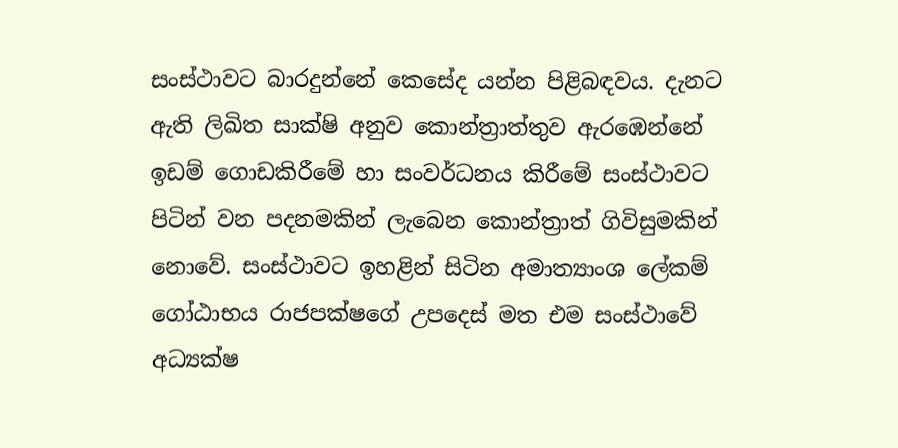සංස්ථාවට බාරදුන්නේ කෙසේද යන්න පිළිබඳවය. දැනට ඇති ලිඛිත සාක්ෂි අනුව කොන්ත්‍රාත්තුව ඇරඹෙන්නේ ඉඩම් ගොඩකිරීමේ හා සංවර්ධනය කිරීමේ සංස්ථාවට පිටින් වන පදනමකින් ලැබෙන කොන්ත්‍රාත් ගිවිසුමකින් නොවේ. සංස්ථාවට ඉහළින් සිටින අමාත්‍යාංශ ලේකම් ගෝඨාභය රාජපක්ෂගේ උපදෙස් මත එම සංස්ථාවේ අධ්‍යක්ෂ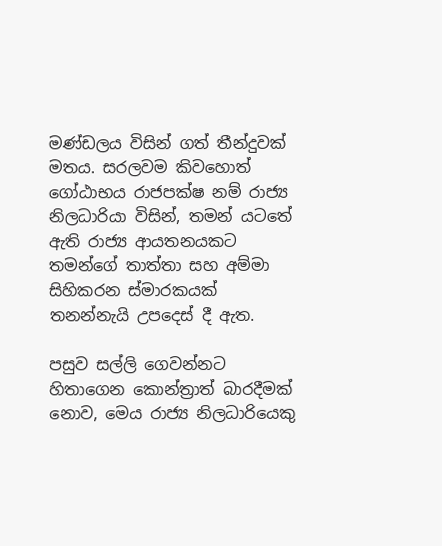මණ්ඩලය විසින් ගත් තීන්දුවක් මතය. සරලවම කිවහොත් ගෝඨාභය රාජපක්ෂ නම් රාජ්‍ය නිලධාරියා විසින්, තමන් යටතේ ඇති රාජ්‍ය ආයතනයකට තමන්ගේ තාත්තා සහ අම්මා සිහිකරන ස්මාරකයක් තනන්නැයි උපදෙස් දී ඇත.

පසුව සල්ලි ගෙවන්නට හිතාගෙන කොන්ත්‍රාත් බාරදීමක් නොව, මෙය රාජ්‍ය නිලධාරියෙකු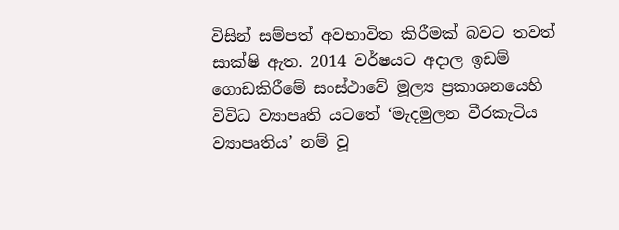විසින් සම්පත් අවභාවිත කිරීමක් බවට තවත් සාක්ෂි ඇත. 2014 වර්ෂයට අදාල ඉඩම් ගොඩකිරීමේ සංස්ථාවේ මූල්‍ය ප්‍රකාශනයෙහි විවිධ ව්‍යාපෘති යටතේ ‘මැදමුලන වීරකැටිය ව්‍යාපෘතිය’ නම් වූ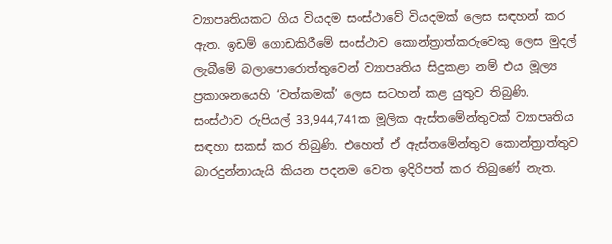ව්‍යාපෘතියකට ගිය වියදම සංස්ථාවේ වියදමක් ලෙස සඳහන් කර ඇත. ඉඩම් ගොඩකිරීමේ සංස්ථාව කොන්ත්‍රාත්කරුවෙකු ලෙස මුදල් ලැබීමේ බලාපොරොත්තුවෙන් ව්‍යාපෘතිය සිදුකළා නම් එය මූල්‍ය ප්‍රකාශනයෙහි ‘වත්කමක්’ ලෙස සටහන් කළ යුතුව තිබුණි.
සංස්ථාව රුපියල් 33,944,741ක මූලික ඇස්තමේන්තුවක් ව්‍යාපෘතිය සඳහා සකස් කර තිබුණි. එහෙත් ඒ ඇස්තමේන්තුව කොන්ත්‍රාත්තුව බාරදුන්නායැයි කියන පදනම වෙත ඉදිරිපත් කර තිබුණේ නැත.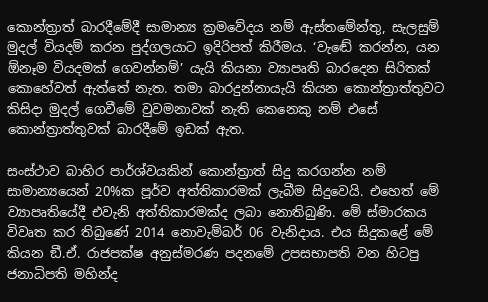කොන්ත්‍රාත් බාරදීමේදී සාමාන්‍ය ක්‍රමවේදය නම් ඇස්තමේන්තු, සැලසුම් මුදල් වියදම් කරන පුද්ගලයාට ඉදිරිපත් කිරීමය. ‘වැඬේ කරන්න, යන ඕනෑම වියදමක් ගෙවන්නම්’ යැයි කියනා ව්‍යාපෘති බාරදෙන සිරිතක් කොහේවත් ඇත්තේ නැත. තමා බාරදුන්නායැයි කියන කොන්ත්‍රාත්තුවට කිසිදා මුදල් ගෙවීමේ වුවමනාවක් නැති කෙනෙකු නම් එසේ කොන්ත්‍රාත්තුවක් බාරදීමේ ඉඩක් ඇත.

සංස්ථාව බාහිර පාර්ශ්වයකින් කොන්ත්‍රාත් සිදු කරගන්න නම් සාමාන්‍යයෙන් 20%ක පූර්ව අත්තිකාරමක් ලැබීම සිදුවෙයි. එහෙත් මේ ව්‍යාපෘතියේදී එවැනි අත්තිකාරමක්ද ලබා නොතිබුණි. මේ ස්මාරකය විවෘත කර තිබුණේ 2014 නොවැම්බර් 06 වැනිදාය. එය සිදුකළේ මේ කියන ඞී.ඒ. රාජපක්ෂ අනුස්මරණ පදනමේ උපසභාපති වන හිටපු ජනාධිපති මහින්ද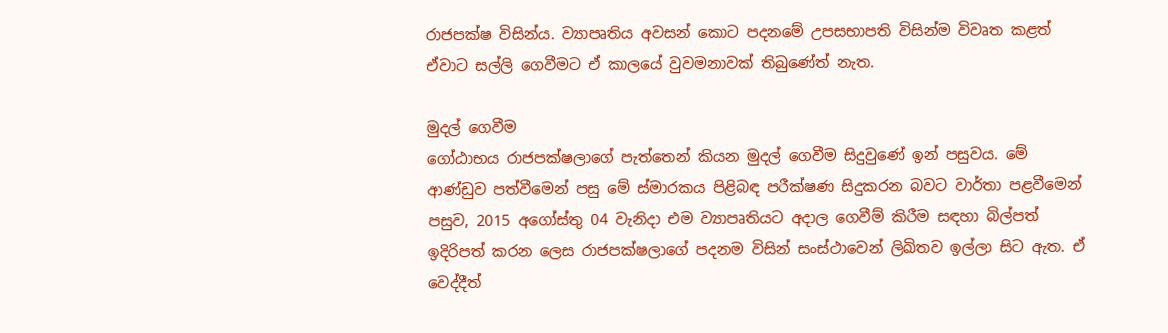රාජපක්ෂ විසින්ය. ව්‍යාපෘතිය අවසන් කොට පදනමේ උපසභාපති විසින්ම විවෘත කළත් ඒවාට සල්ලි ගෙවීමට ඒ කාලයේ වුවමනාවක් තිබුණේත් නැත.

මුදල් ගෙවීම
ගෝඨාභය රාජපක්ෂලාගේ පැත්තෙන් කියන මුදල් ගෙවීම සිදුවුණේ ඉන් පසුවය. මේ ආණ්ඩුව පත්වීමෙන් පසු මේ ස්මාරකය පිළිබඳ පරීක්ෂණ සිදුකරන බවට වාර්තා පළවීමෙන් පසුව, 2015 අගෝස්තු 04 වැනිදා එම ව්‍යාපෘතියට අදාල ගෙවීම් කිරීම සඳහා බිල්පත් ඉදිරිපත් කරන ලෙස රාජපක්ෂලාගේ පදනම විසින් සංස්ථාවෙන් ලිඛිතව ඉල්ලා සිට ඇත. ඒ වෙද්දීත්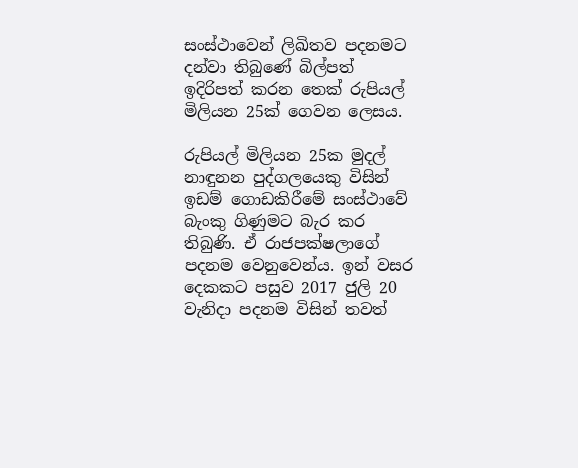සංස්ථාවෙන් ලිඛිතව පදනමට දන්වා තිබුණේ බිල්පත් ඉදිරිපත් කරන තෙක් රුපියල් මිලියන 25ක් ගෙවන ලෙසය.

රුපියල් මිලියන 25ක මුදල් නාඳුනන පුද්ගලයෙකු විසින් ඉඩම් ගොඩකිරීමේ සංස්ථාවේ බැංකු ගිණුමට බැර කර තිබුණි. ඒ රාජපක්ෂලාගේ පදනම වෙනුවෙන්ය. ඉන් වසර දෙකකට පසුව 2017 ජුලි 20 වැනිදා පදනම විසින් තවත්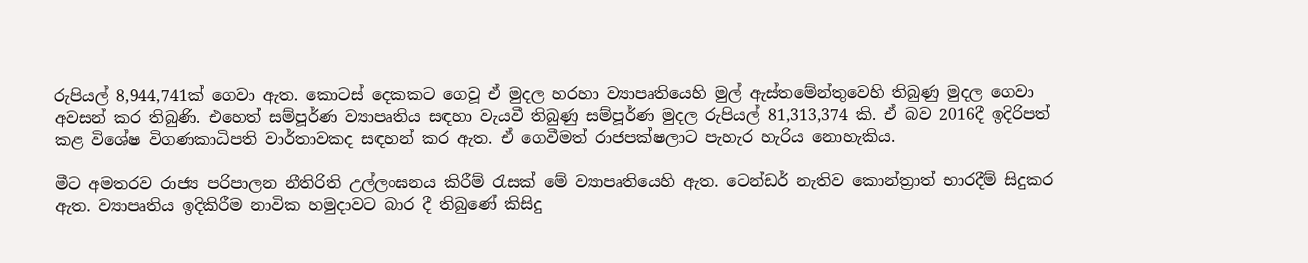රුපියල් 8,944,741ක් ගෙවා ඇත. කොටස් දෙකකට ගෙවූ ඒ මුදල හරහා ව්‍යාපෘතියෙහි මුල් ඇස්තමේන්තුවෙහි තිබුණු මුදල ගෙවා අවසන් කර තිබුණි. එහෙත් සම්පූර්ණ ව්‍යාපෘතිය සඳහා වැයවී තිබුණු සම්පූර්ණ මුදල රුපියල් 81,313,374 කි. ඒ බව 2016දී ඉදිරිපත් කළ විශේෂ විගණකාධිපති වාර්තාවකද සඳහන් කර ඇත. ඒ ගෙවීමත් රාජපක්ෂලාට පැහැර හැරිය නොහැකිය.

මීට අමතරව රාජ්‍ය පරිපාලන නීතිරිති උල්ලංඝනය කිරීම් රැසක් මේ ව්‍යාපෘතියෙහි ඇත. ටෙන්ඩර් නැතිව කොන්ත්‍රාත් භාරදීම් සිදුකර ඇත. ව්‍යාපෘතිය ඉදිකිරීම නාවික හමුදාවට බාර දී තිබුණේ කිසිදු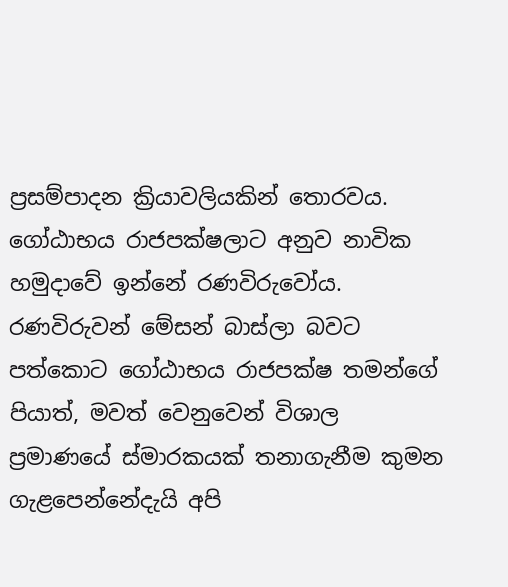ප්‍රසම්පාදන ක්‍රියාවලියකින් තොරවය. ගෝඨාභය රාජපක්ෂලාට අනුව නාවික හමුදාවේ ඉන්නේ රණවිරුවෝය. රණවිරුවන් මේසන් බාස්ලා බවට පත්කොට ගෝඨාභය රාජපක්ෂ තමන්ගේ පියාත්, මවත් වෙනුවෙන් විශාල ප්‍රමාණයේ ස්මාරකයක් තනාගැනීම කුමන ගැළපෙන්නේදැයි අපි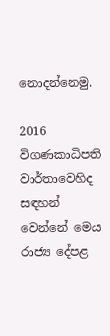නොදන්නෙමු.

2016 විගණකාධිපති වාර්තාවෙහිද සඳහන් වෙන්නේ මෙය රාජ්‍ය දේපළ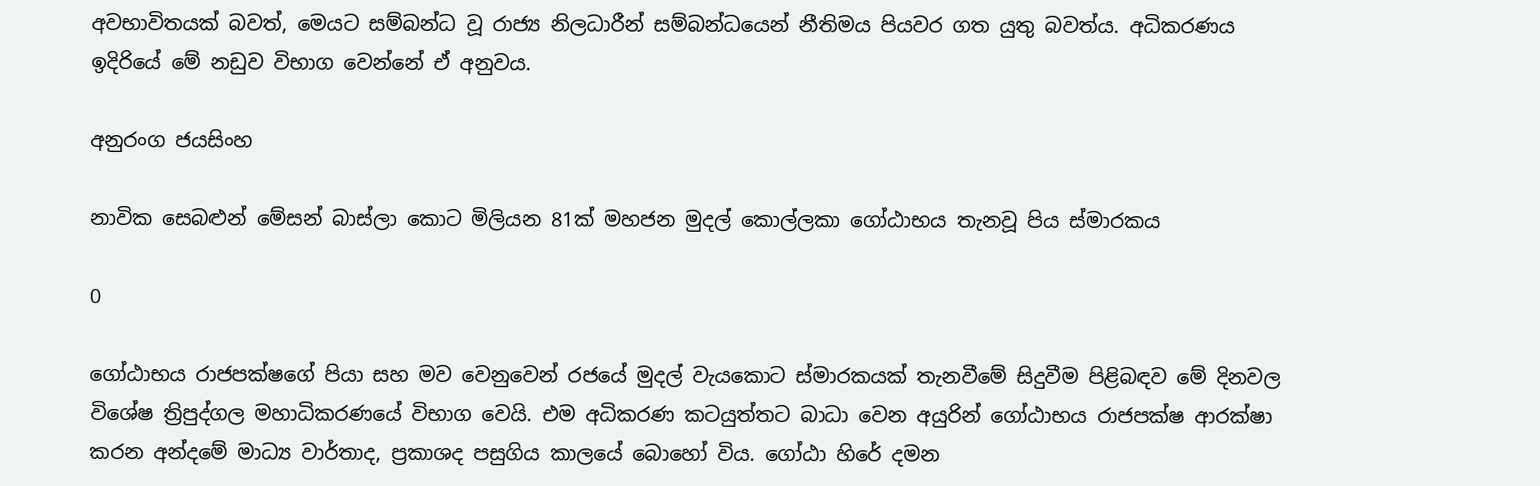අවභාවිතයක් බවත්, මෙයට සම්බන්ධ වූ රාජ්‍ය නිලධාරීන් සම්බන්ධයෙන් නීතිමය පියවර ගත යුතු බවත්ය. අධිකරණය ඉදිරියේ මේ නඩුව විභාග වෙන්නේ ඒ අනුවය.

අනුරංග ජයසිංහ

නාවික සෙබළුන් මේසන් බාස්ලා කොට මිලියන 81ක් මහජන මුදල් කොල්ලකා ගෝඨාභය තැනවූ පිය ස්මාරකය

0

ගෝඨාභය රාජපක්ෂගේ පියා සහ මව වෙනුවෙන් රජයේ මුදල් වැයකොට ස්මාරකයක් තැනවීමේ සිදුවීම පිළිබඳව මේ දිනවල විශේෂ ත්‍රිපුද්ගල මහාධිකරණයේ විභාග වෙයි. එම අධිකරණ කටයුත්තට බාධා වෙන අයුරින් ගෝඨාභය රාජපක්ෂ ආරක්ෂා කරන අන්දමේ මාධ්‍ය වාර්තාද, ප්‍රකාශද පසුගිය කාලයේ බොහෝ විය. ගෝඨා හිරේ දමන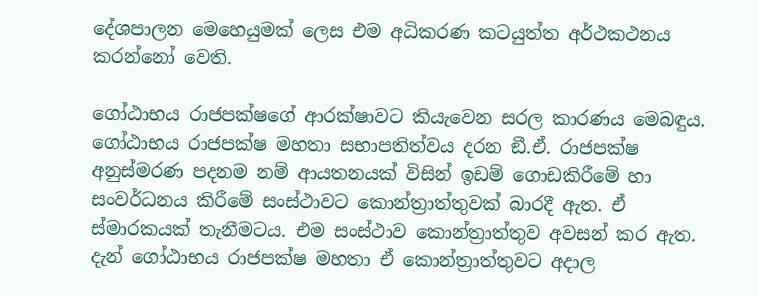දේශපාලන මෙහෙයුමක් ලෙස එම අධිකරණ කටයුත්ත අර්ථකථනය කරන්නෝ වෙති.

ගෝඨාභය රාජපක්ෂගේ ආරක්ෂාවට කියැවෙන සරල කාරණය මෙබඳුය. ගෝඨාභය රාජපක්ෂ මහතා සභාපතිත්වය දරන ඞී.ඒ. රාජපක්ෂ අනුස්මරණ පදනම නම් ආයතනයක් විසින් ඉඩම් ගොඩකිරීමේ හා සංවර්ධනය කිරීමේ සංස්ථාවට කොන්ත්‍රාත්තුවක් බාරදී ඇත. ඒ ස්මාරකයක් තැනීමටය. එම සංස්ථාව කොන්ත්‍රාත්තුව අවසන් කර ඇත. දැන් ගෝඨාභය රාජපක්ෂ මහතා ඒ කොන්ත්‍රාත්තුවට අදාල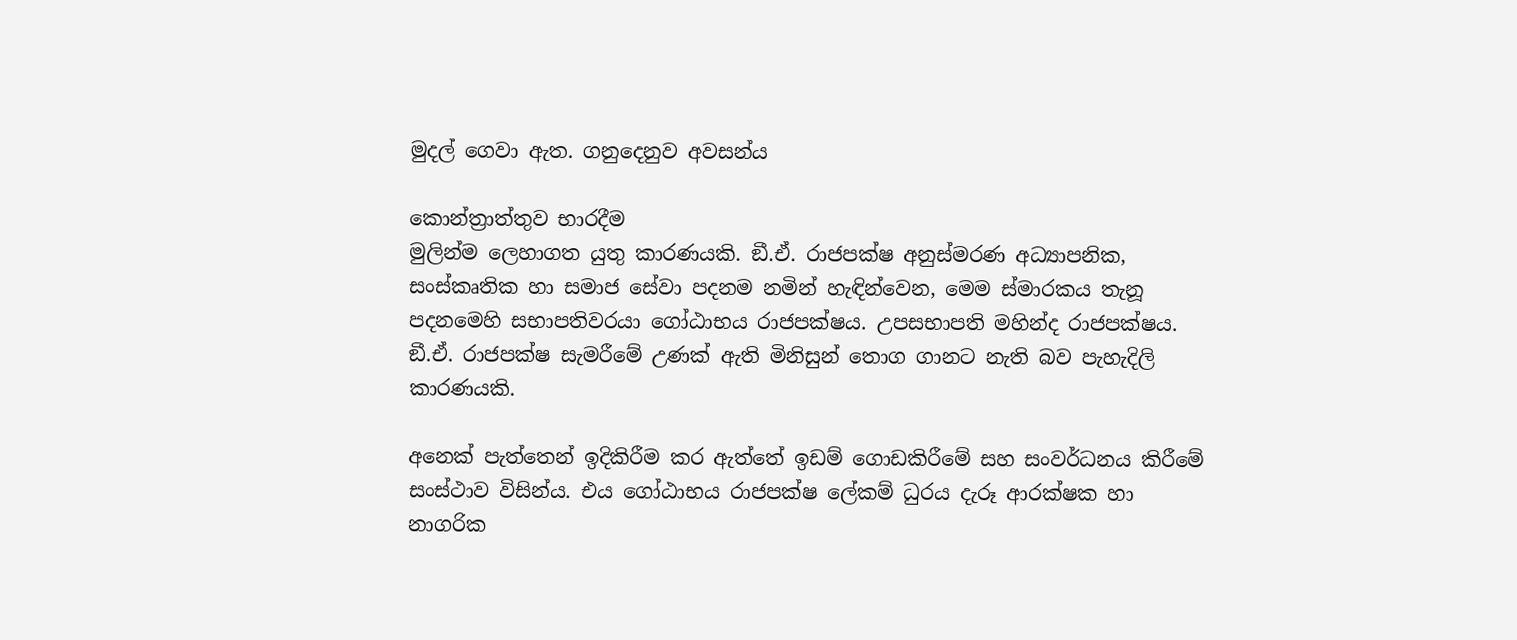මුදල් ගෙවා ඇත. ගනුදෙනුව අවසන්ය

කොන්ත්‍රාත්තුව භාරදීම
මුලින්ම ලෙහාගත යුතු කාරණයකි. ඞී.ඒ. රාජපක්ෂ අනුස්මරණ අධ්‍යාපනික, සංස්කෘතික හා සමාජ සේවා පදනම නමින් හැඳින්වෙන, මෙම ස්මාරකය තැනූ පදනමෙහි සභාපතිවරයා ගෝඨාභය රාජපක්ෂය. උපසභාපති මහින්ද රාජපක්ෂය. ඞී.ඒ. රාජපක්ෂ සැමරීමේ උණක් ඇති මිනිසුන් තොග ගානට නැති බව පැහැදිලි කාරණයකි.

අනෙක් පැත්තෙන් ඉදිකිරීම කර ඇත්තේ ඉඩම් ගොඩකිරීමේ සහ සංවර්ධනය කිරීමේ සංස්ථාව විසින්ය. එය ගෝඨාභය රාජපක්ෂ ලේකම් ධුරය දැරූ ආරක්ෂක හා නාගරික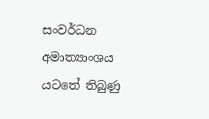සංවර්ධන අමාත්‍යාංශය යටතේ තිබුණු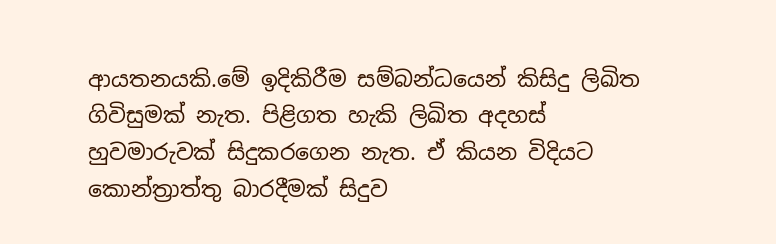ආයතනයකි.මේ ඉදිකිරීම සම්බන්ධයෙන් කිසිදු ලිඛිත ගිවිසුමක් නැත. පිළිගත හැකි ලිඛිත අදහස් හුවමාරුවක් සිදුකරගෙන නැත. ඒ කියන විදියට කොන්ත්‍රාත්තු බාරදීමක් සිදුව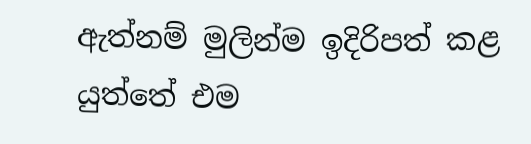ඇත්නම් මුලින්ම ඉදිරිපත් කළ යුත්තේ එම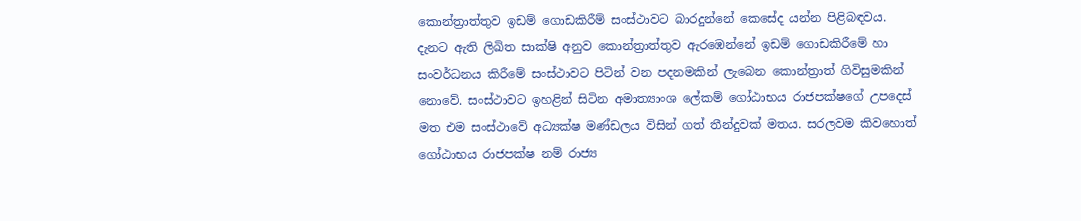කොන්ත්‍රාත්තුව ඉඩම් ගොඩකිරීම් සංස්ථාවට බාරදුන්නේ කෙසේද යන්න පිළිබඳවය. දැනට ඇති ලිඛිත සාක්ෂි අනුව කොන්ත්‍රාත්තුව ඇරඹෙන්නේ ඉඩම් ගොඩකිරීමේ හා සංවර්ධනය කිරීමේ සංස්ථාවට පිටින් වන පදනමකින් ලැබෙන කොන්ත්‍රාත් ගිවිසුමකින් නොවේ. සංස්ථාවට ඉහළින් සිටින අමාත්‍යාංශ ලේකම් ගෝඨාභය රාජපක්ෂගේ උපදෙස් මත එම සංස්ථාවේ අධ්‍යක්ෂ මණ්ඩලය විසින් ගත් තීන්දුවක් මතය. සරලවම කිවහොත් ගෝඨාභය රාජපක්ෂ නම් රාජ්‍ය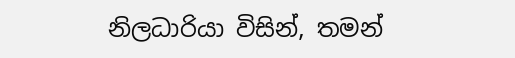නිලධාරියා විසින්, තමන්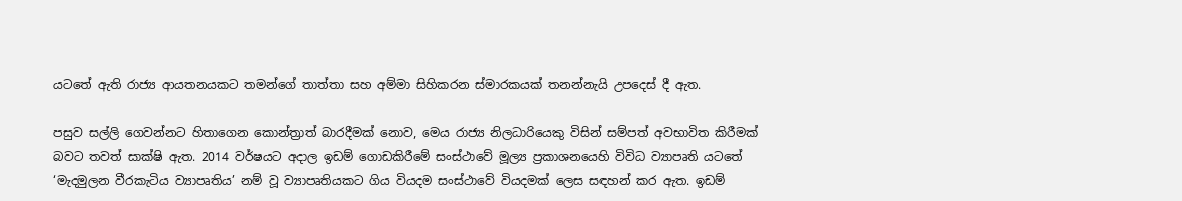යටතේ ඇති රාජ්‍ය ආයතනයකට තමන්ගේ තාත්තා සහ අම්මා සිහිකරන ස්මාරකයක් තනන්නැයි උපදෙස් දී ඇත.

පසුව සල්ලි ගෙවන්නට හිතාගෙන කොන්ත්‍රාත් බාරදීමක් නොව, මෙය රාජ්‍ය නිලධාරියෙකු විසින් සම්පත් අවභාවිත කිරීමක් බවට තවත් සාක්ෂි ඇත. 2014 වර්ෂයට අදාල ඉඩම් ගොඩකිරීමේ සංස්ථාවේ මූල්‍ය ප්‍රකාශනයෙහි විවිධ ව්‍යාපෘති යටතේ ‘මැදමුලන වීරකැටිය ව්‍යාපෘතිය’ නම් වූ ව්‍යාපෘතියකට ගිය වියදම සංස්ථාවේ වියදමක් ලෙස සඳහන් කර ඇත. ඉඩම්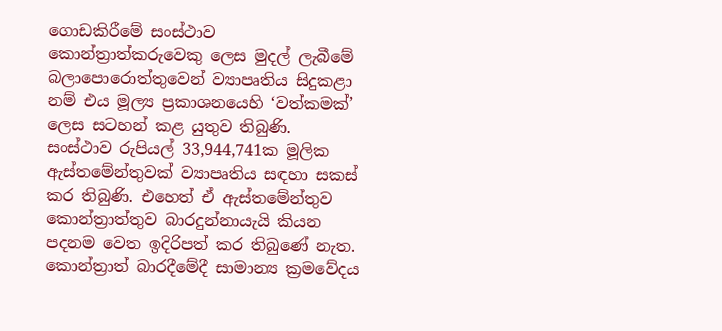ගොඩකිරීමේ සංස්ථාව කොන්ත්‍රාත්කරුවෙකු ලෙස මුදල් ලැබීමේ බලාපොරොත්තුවෙන් ව්‍යාපෘතිය සිදුකළා නම් එය මූල්‍ය ප්‍රකාශනයෙහි ‘වත්කමක්’ ලෙස සටහන් කළ යුතුව තිබුණි.
සංස්ථාව රුපියල් 33,944,741ක මූලික ඇස්තමේන්තුවක් ව්‍යාපෘතිය සඳහා සකස් කර තිබුණි. එහෙත් ඒ ඇස්තමේන්තුව කොන්ත්‍රාත්තුව බාරදුන්නායැයි කියන පදනම වෙත ඉදිරිපත් කර තිබුණේ නැත. කොන්ත්‍රාත් බාරදීමේදී සාමාන්‍ය ක්‍රමවේදය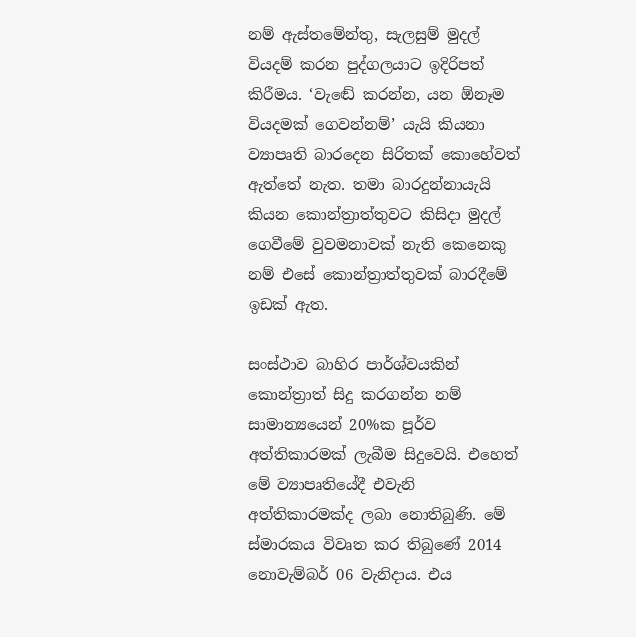නම් ඇස්තමේන්තු, සැලසුම් මුදල් වියදම් කරන පුද්ගලයාට ඉදිරිපත් කිරීමය. ‘වැඬේ කරන්න, යන ඕනෑම වියදමක් ගෙවන්නම්’ යැයි කියනා ව්‍යාපෘති බාරදෙන සිරිතක් කොහේවත් ඇත්තේ නැත. තමා බාරදුන්නායැයි කියන කොන්ත්‍රාත්තුවට කිසිදා මුදල් ගෙවීමේ වුවමනාවක් නැති කෙනෙකු නම් එසේ කොන්ත්‍රාත්තුවක් බාරදීමේ ඉඩක් ඇත.

සංස්ථාව බාහිර පාර්ශ්වයකින් කොන්ත්‍රාත් සිදු කරගන්න නම් සාමාන්‍යයෙන් 20%ක පූර්ව අත්තිකාරමක් ලැබීම සිදුවෙයි. එහෙත් මේ ව්‍යාපෘතියේදී එවැනි අත්තිකාරමක්ද ලබා නොතිබුණි. මේ ස්මාරකය විවෘත කර තිබුණේ 2014 නොවැම්බර් 06 වැනිදාය. එය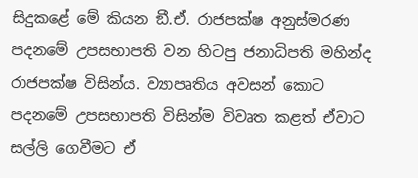සිදුකළේ මේ කියන ඞී.ඒ. රාජපක්ෂ අනුස්මරණ පදනමේ උපසභාපති වන හිටපු ජනාධිපති මහින්ද රාජපක්ෂ විසින්ය. ව්‍යාපෘතිය අවසන් කොට පදනමේ උපසභාපති විසින්ම විවෘත කළත් ඒවාට සල්ලි ගෙවීමට ඒ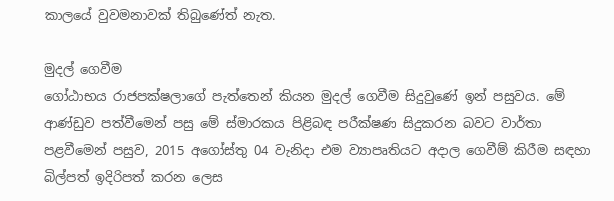කාලයේ වුවමනාවක් තිබුණේත් නැත.

මුදල් ගෙවීම
ගෝඨාභය රාජපක්ෂලාගේ පැත්තෙන් කියන මුදල් ගෙවීම සිදුවුණේ ඉන් පසුවය. මේ ආණ්ඩුව පත්වීමෙන් පසු මේ ස්මාරකය පිළිබඳ පරීක්ෂණ සිදුකරන බවට වාර්තා පළවීමෙන් පසුව, 2015 අගෝස්තු 04 වැනිදා එම ව්‍යාපෘතියට අදාල ගෙවීම් කිරීම සඳහා බිල්පත් ඉදිරිපත් කරන ලෙස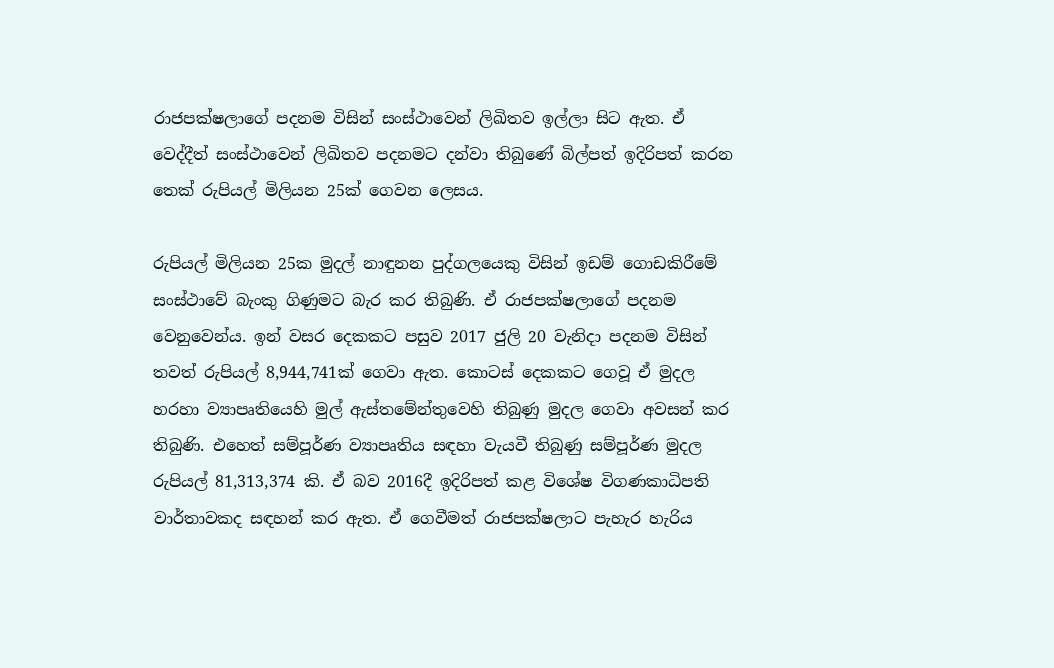රාජපක්ෂලාගේ පදනම විසින් සංස්ථාවෙන් ලිඛිතව ඉල්ලා සිට ඇත. ඒ වෙද්දීත් සංස්ථාවෙන් ලිඛිතව පදනමට දන්වා තිබුණේ බිල්පත් ඉදිරිපත් කරන තෙක් රුපියල් මිලියන 25ක් ගෙවන ලෙසය.

රුපියල් මිලියන 25ක මුදල් නාඳුනන පුද්ගලයෙකු විසින් ඉඩම් ගොඩකිරීමේ සංස්ථාවේ බැංකු ගිණුමට බැර කර තිබුණි. ඒ රාජපක්ෂලාගේ පදනම වෙනුවෙන්ය. ඉන් වසර දෙකකට පසුව 2017 ජුලි 20 වැනිදා පදනම විසින් තවත් රුපියල් 8,944,741ක් ගෙවා ඇත. කොටස් දෙකකට ගෙවූ ඒ මුදල හරහා ව්‍යාපෘතියෙහි මුල් ඇස්තමේන්තුවෙහි තිබුණු මුදල ගෙවා අවසන් කර තිබුණි. එහෙත් සම්පූර්ණ ව්‍යාපෘතිය සඳහා වැයවී තිබුණු සම්පූර්ණ මුදල රුපියල් 81,313,374 කි. ඒ බව 2016දී ඉදිරිපත් කළ විශේෂ විගණකාධිපති වාර්තාවකද සඳහන් කර ඇත. ඒ ගෙවීමත් රාජපක්ෂලාට පැහැර හැරිය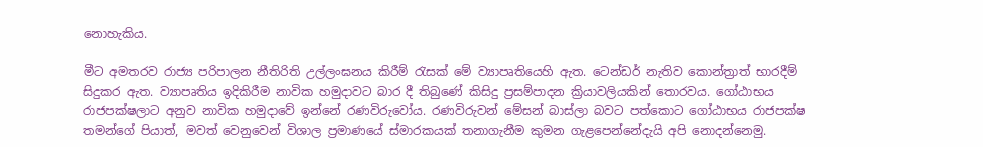නොහැකිය.

මීට අමතරව රාජ්‍ය පරිපාලන නීතිරිති උල්ලංඝනය කිරීම් රැසක් මේ ව්‍යාපෘතියෙහි ඇත. ටෙන්ඩර් නැතිව කොන්ත්‍රාත් භාරදීම් සිදුකර ඇත. ව්‍යාපෘතිය ඉදිකිරීම නාවික හමුදාවට බාර දී තිබුණේ කිසිදු ප්‍රසම්පාදන ක්‍රියාවලියකින් තොරවය. ගෝඨාභය රාජපක්ෂලාට අනුව නාවික හමුදාවේ ඉන්නේ රණවිරුවෝය. රණවිරුවන් මේසන් බාස්ලා බවට පත්කොට ගෝඨාභය රාජපක්ෂ තමන්ගේ පියාත්, මවත් වෙනුවෙන් විශාල ප්‍රමාණයේ ස්මාරකයක් තනාගැනීම කුමන ගැළපෙන්නේදැයි අපි නොදන්නෙමු.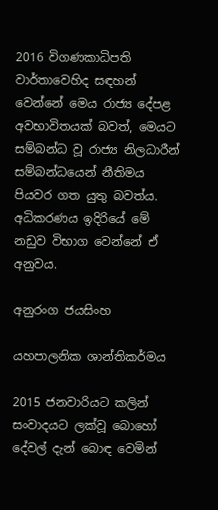2016 විගණකාධිපති වාර්තාවෙහිද සඳහන් වෙන්නේ මෙය රාජ්‍ය දේපළ අවභාවිතයක් බවත්, මෙයට සම්බන්ධ වූ රාජ්‍ය නිලධාරීන් සම්බන්ධයෙන් නීතිමය පියවර ගත යුතු බවත්ය. අධිකරණය ඉදිරියේ මේ නඩුව විභාග වෙන්නේ ඒ අනුවය.

අනුරංග ජයසිංහ

යහපාලනික ශාන්තිකර්මය

2015 ජනවාරියට කලින් සංවාදයට ලක්වූ බොහෝ දේවල් දැන් බොඳ වෙමින්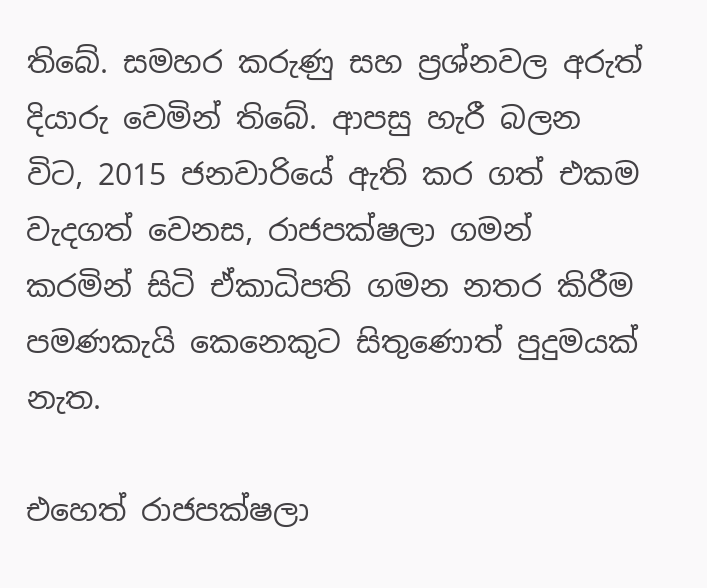තිබේ. සමහර කරුණු සහ ප්‍රශ්නවල අරුත් දියාරු වෙමින් තිබේ. ආපසු හැරී බලන විට, 2015 ජනවාරියේ ඇති කර ගත් එකම වැදගත් වෙනස, රාජපක්ෂලා ගමන් කරමින් සිටි ඒකාධිපති ගමන නතර කිරීම පමණකැයි කෙනෙකුට සිතුණොත් පුදුමයක් නැත.

එහෙත් රාජපක්ෂලා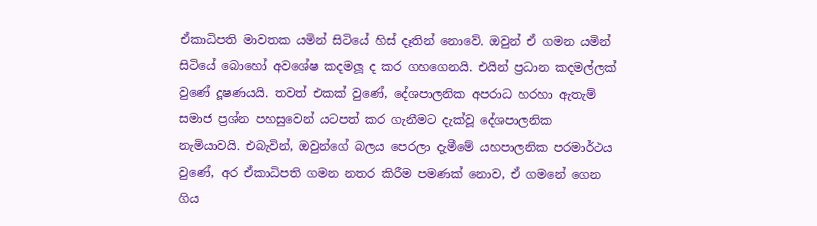ඒකාධිපති මාවතක යමින් සිටියේ හිස් දෑතින් නොවේ. ඔවුන් ඒ ගමන යමින් සිටියේ බොහෝ අවශේෂ කදමලූ ද කර ගහගෙනයි. එයින් ප්‍රධාන කදමල්ලක් වුණේ දූෂණයයි. තවත් එකක් වුණේ, දේශපාලනික අපරාධ හරහා ඇතැම් සමාජ ප්‍රශ්න පහසුවෙන් යටපත් කර ගැනීමට දැක්වූ දේශපාලනික නැමියාවයි. එබැවින්, ඔවුන්ගේ බලය පෙරලා දැමීමේ යහපාලනික පරමාර්ථය වුණේ, අර ඒකාධිපති ගමන නතර කිරීම පමණක් නොව, ඒ ගමනේ ගෙන ගිය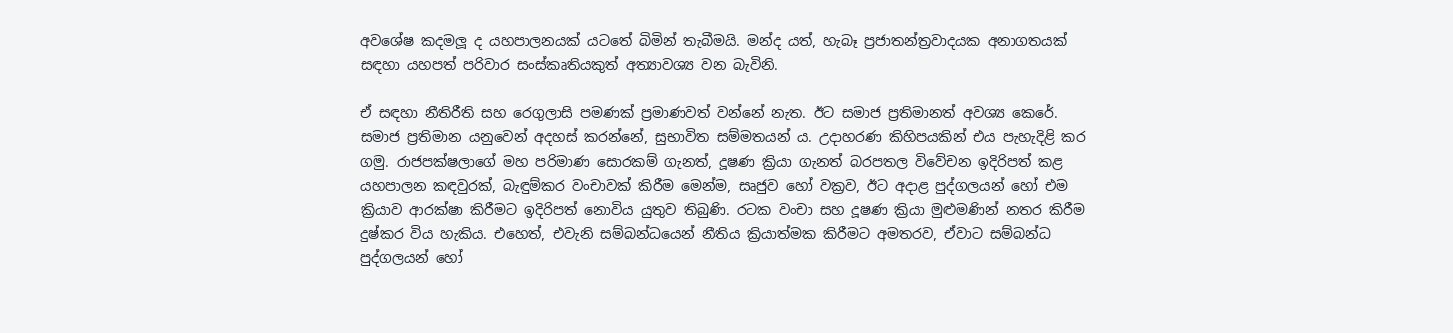අවශේෂ කදමලූ ද යහපාලනයක් යටතේ බිමින් තැබීමයි. මන්ද යත්, හැබෑ ප්‍රජාතන්ත්‍රවාදයක අනාගතයක් සඳහා යහපත් පරිවාර සංස්කෘතියකුත් අත්‍යාවශ්‍ය වන බැවිනි.

ඒ සඳහා නීතිරීති සහ රෙගුලාසි පමණක් ප්‍රමාණවත් වන්නේ නැත. ඊට සමාජ ප්‍රතිමානත් අවශ්‍ය කෙරේ. සමාජ ප්‍රතිමාන යනුවෙන් අදහස් කරන්නේ, සුභාවිත සම්මතයන් ය. උදාහරණ කිහිපයකින් එය පැහැදිළි කර ගමු. රාජපක්ෂලාගේ මහ පරිමාණ සොරකම් ගැනත්, දූෂණ ක්‍රියා ගැනත් බරපතල විවේචන ඉදිරිපත් කළ යහපාලන කඳවුරක්, බැඳුම්කර වංචාවක් කිරීම මෙන්ම, සෘජුව හෝ වක්‍රව, ඊට අදාළ පුද්ගලයන් හෝ එම ක්‍රියාව ආරක්ෂා කිරීමට ඉදිරිපත් නොවිය යුතුව තිබුණි. රටක වංචා සහ දූෂණ ක්‍රියා මුළුමණින් නතර කිරීම දුෂ්කර විය හැකිය. එහෙත්, එවැනි සම්බන්ධයෙන් නීතිය ක්‍රියාත්මක කිරීමට අමතරව, ඒවාට සම්බන්ධ පුද්ගලයන් හෝ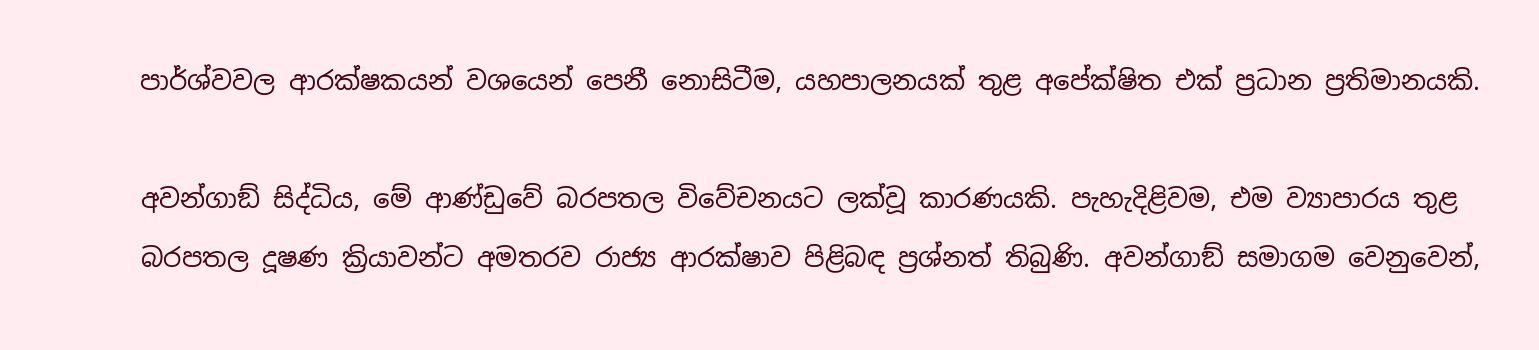පාර්ශ්වවල ආරක්ෂකයන් වශයෙන් පෙනී නොසිටීම, යහපාලනයක් තුළ අපේක්ෂිත එක් ප්‍රධාන ප්‍රතිමානයකි.

අවන්ගාඞ් සිද්ධිය, මේ ආණ්ඩුවේ බරපතල විවේචනයට ලක්වූ කාරණයකි. පැහැදිළිවම, එම ව්‍යාපාරය තුළ බරපතල දූෂණ ක්‍රියාවන්ට අමතරව රාජ්‍ය ආරක්ෂාව පිළිබඳ ප්‍රශ්නත් තිබුණි. අවන්ගාඞ් සමාගම වෙනුවෙන්,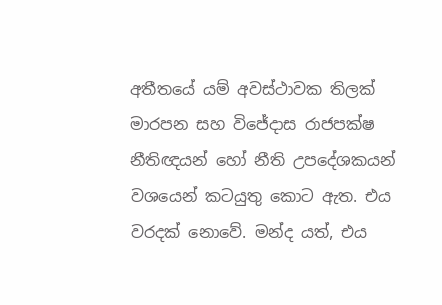අතීතයේ යම් අවස්ථාවක තිලක් මාරපන සහ විජේදාස රාජපක්ෂ නීතිඥයන් හෝ නීති උපදේශකයන් වශයෙන් කටයුතු කොට ඇත. එය වරදක් නොවේ. මන්ද යත්, එය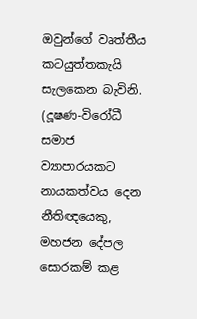ඔවුන්ගේ වෘත්තීය කටයුත්තකැයි සැලකෙන බැවිනි. (දූෂණ-විරෝධී සමාජ ව්‍යාපාරයකට නායකත්වය දෙන නීතිඥයෙකු, මහජන දේපල සොරකම් කළ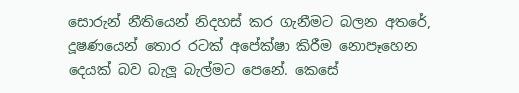සොරුන් නීතියෙන් නිදහස් කර ගැනීමට බලන අතරේ, දූෂණයෙන් තොර රටක් අපේක්ෂා කිරීම නොපෑහෙන දෙයක් බව බැලූ බැල්මට පෙනේ. කෙසේ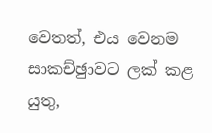වෙතත්, එය වෙනම සාකච්ඡුාවට ලක් කළ යුතු,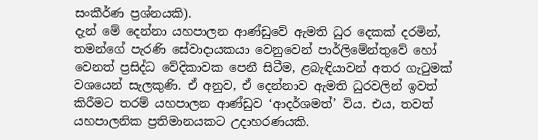සංකීර්ණ ප්‍රශ්නයකි).
දැන් මේ දෙන්නා යහපාලන ආණ්ඩුවේ ඇමති ධුර දෙකක් දරමින්, තමන්ගේ පැරණි සේවාදායකයා වෙනුවෙන් පාර්ලිමේන්තුවේ හෝ වෙනත් ප්‍රසිද්ධ වේදිකාවක පෙනී සිටීම, ළබැඳියාවන් අතර ගැටුමක් වශයෙන් සැලකුණි. ඒ අනුව, ඒ දෙන්නාව ඇමති ධුරවලින් ඉවත් කිරීමට තරම් යහපාලන ආණ්ඩුව ‘ආදර්ශමත්’ විය. එය, තවත් යහපාලනික ප්‍රතිමානයකට උදාහරණයකි.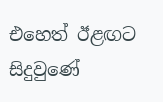එහෙත් ඊළඟට සිදුවුණේ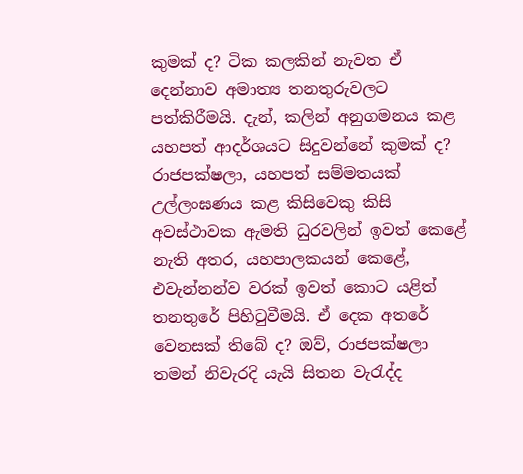කුමක් ද? ටික කලකින් නැවත ඒ දෙන්නාව අමාත්‍ය තනතුරුවලට පත්කිරීමයි. දැන්, කලින් අනුගමනය කළ යහපත් ආදර්ශයට සිදුවන්නේ කුමක් ද? රාජපක්ෂලා, යහපත් සම්මතයක් උල්ලංඝණය කළ කිසිවෙකු කිසි අවස්ථාවක ඇමති ධුරවලින් ඉවත් කෙළේ නැති අතර, යහපාලකයන් කෙළේ, එවැන්නන්ව වරක් ඉවත් කොට යළිත් තනතුරේ පිහිටුවීමයි. ඒ දෙක අතරේ වෙනසක් තිබේ ද? ඔව්, රාජපක්ෂලා තමන් නිවැරදි යැයි සිතන වැරැද්ද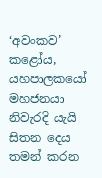‘අවංකව’ කළෝය, යහපාලකයෝ මහජනයා නිවැරදි යැයි සිතන දෙය තමන් කරන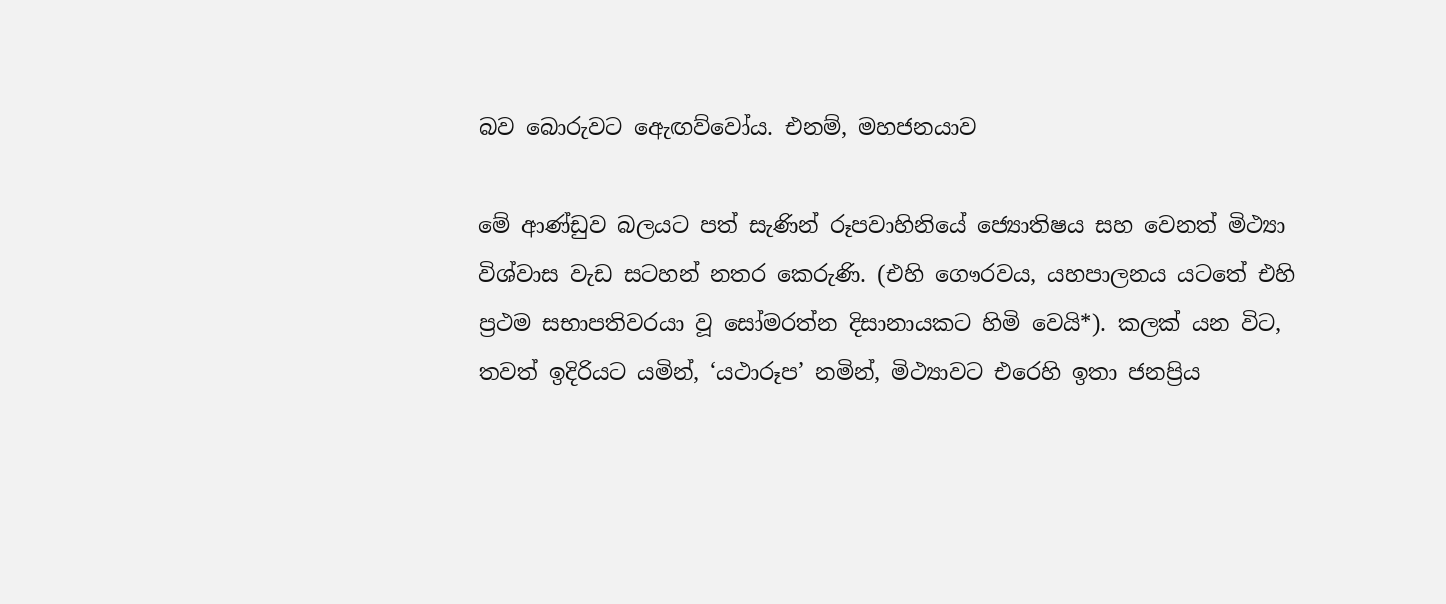බව බොරුවට ඇෙඟව්වෝය. එනම්, මහජනයාව

මේ ආණ්ඩුව බලයට පත් සැණින් රූපවාහිනියේ ජ්‍යොතිෂය සහ වෙනත් මිථ්‍යා විශ්වාස වැඩ සටහන් නතර කෙරුණි. (එහි ගෞරවය, යහපාලනය යටතේ එහි ප්‍රථම සභාපතිවරයා වූ සෝමරත්න දිසානායකට හිමි වෙයි*). කලක් යන විට, තවත් ඉදිරියට යමින්, ‘යථාරූප’ නමින්, මිථ්‍යාවට එරෙහි ඉතා ජනප්‍රිය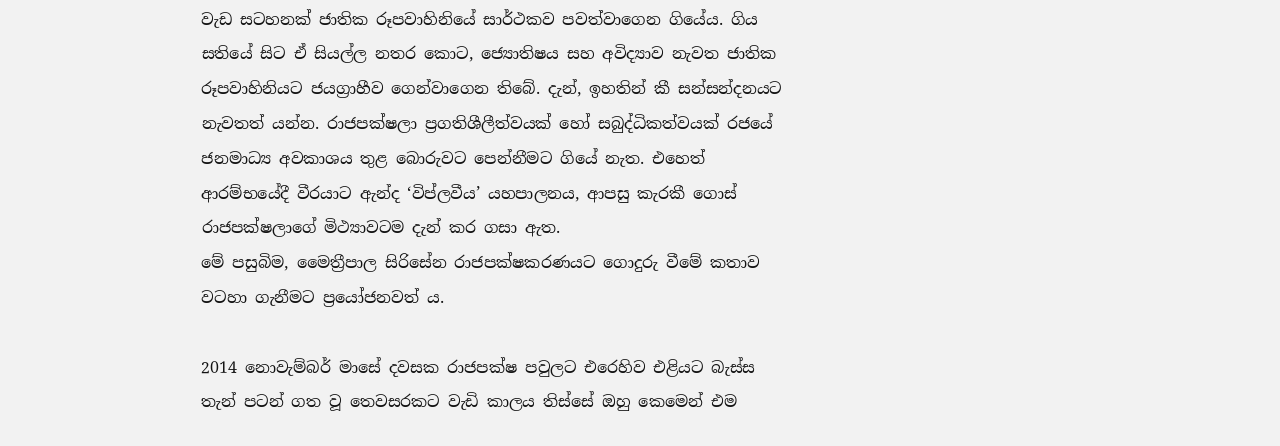වැඩ සටහනක් ජාතික රූපවාහිනියේ සාර්ථකව පවත්වාගෙන ගියේය. ගිය සතියේ සිට ඒ සියල්ල නතර කොට, ජ්‍යොතිෂය සහ අවිද්‍යාව නැවත ජාතික රූපවාහිනියට ජයග්‍රාහීව ගෙන්වාගෙන තිබේ. දැන්, ඉහතින් කී සන්සන්දනයට නැවතත් යන්න. රාජපක්ෂලා ප්‍රගතිශීලීත්වයක් හෝ සබුද්ධිකත්වයක් රජයේ ජනමාධ්‍ය අවකාශය තුළ බොරුවට පෙන්නීමට ගියේ නැත. එහෙත් ආරම්භයේදී වීරයාට ඇන්ද ‘විප්ලවීය’ යහපාලනය, ආපසු කැරකී ගොස් රාජපක්ෂලාගේ මිථ්‍යාවටම දැන් කර ගසා ඇත.
මේ පසුබිම, මෛත්‍රීපාල සිරිසේන රාජපක්ෂකරණයට ගොදුරු වීමේ කතාව වටහා ගැනීමට ප්‍රයෝජනවත් ය.

2014 නොවැම්බර් මාසේ දවසක රාජපක්ෂ පවුලට එරෙහිව එළියට බැස්ස තැන් පටන් ගත වූ තෙවසරකට වැඩි කාලය තිස්සේ ඔහු කෙමෙන් එම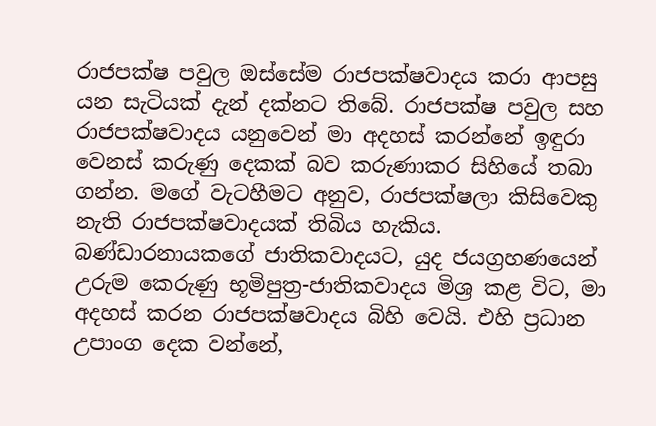රාජපක්ෂ පවුල ඔස්සේම රාජපක්ෂවාදය කරා ආපසු යන සැටියක් දැන් දක්නට තිබේ. රාජපක්ෂ පවුල සහ රාජපක්ෂවාදය යනුවෙන් මා අදහස් කරන්නේ ඉඳුරා වෙනස් කරුණු දෙකක් බව කරුණාකර සිහියේ තබා ගන්න. මගේ වැටහීමට අනුව, රාජපක්ෂලා කිසිවෙකු නැති රාජපක්ෂවාදයක් තිබිය හැකිය. බණ්ඩාරනායකගේ ජාතිකවාදයට, යුද ජයග්‍රහණයෙන් උරුම කෙරුණු භූමිපුත්‍ර-ජාතිකවාදය මිශ්‍ර කළ විට, මා අදහස් කරන රාජපක්ෂවාදය බිහි වෙයි. එහි ප්‍රධාන උපාංග දෙක වන්නේ,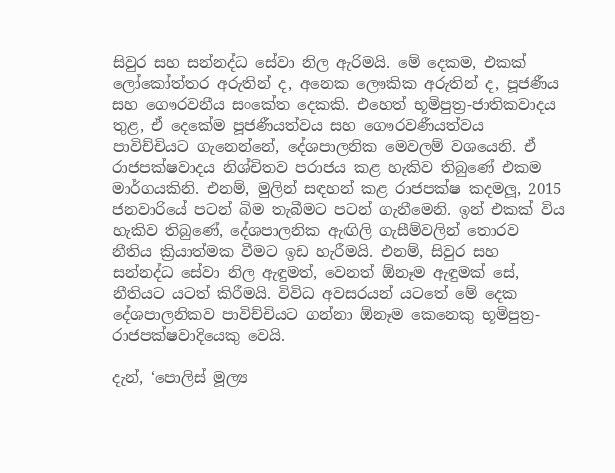සිවුර සහ සන්නද්ධ සේවා නිල ඇරිමයි. මේ දෙකම, එකක් ලෝකෝත්තර අරුතින් ද, අනෙක ලෞකික අරුතින් ද, පූජණීය සහ ගෞරවනීය සංකේත දෙකකි. එහෙත් භූමිපුත්‍ර-ජාතිකවාදය තුළ, ඒ දෙකේම පූජණීයත්වය සහ ගෞරවණීයත්වය පාවිච්චියට ගැනෙන්නේ, දේශපාලනික මෙවලම් වශයෙනි. ඒ රාජපක්ෂවාදය නිශ්චිතව පරාජය කළ හැකිව තිබුණේ එකම මාර්ගයකිනි. එනම්, මුලින් සඳහන් කළ රාජපක්ෂ කදමලූ, 2015 ජනවාරියේ පටන් බිම තැබීමට පටන් ගැනීමෙනි. ඉන් එකක් විය හැකිව තිබුණේ, දේශපාලනික ඇඟිලි ගැසීම්වලින් තොරව නීතිය ක්‍රියාත්මක වීමට ඉඩ හැරීමයි. එනම්, සිවුර සහ සන්නද්ධ සේවා නිල ඇඳුමත්, වෙනත් ඕනෑම ඇඳුමක් සේ, නීතියට යටත් කිරීමයි. විවිධ අවසරයන් යටතේ මේ දෙක දේශපාලනිකව පාවිච්චියට ගන්නා ඕනෑම කෙනෙකු භූමිපුත්‍ර-රාජපක්ෂවාදියෙකු වෙයි.

දැන්, ‘පොලිස් මූල්‍ය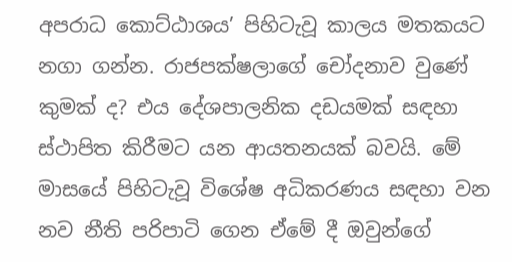අපරාධ කොට්ඨාශය’ පිහිටැවූ කාලය මතකයට නගා ගන්න. රාජපක්ෂලාගේ චෝදනාව වුණේ කුමක් ද? එය දේශපාලනික දඩයමක් සඳහා ස්ථාපිත කිරීමට යන ආයතනයක් බවයි. මේ මාසයේ පිහිටැවූ විශේෂ අධිකරණය සඳහා වන නව නීති පරිපාටි ගෙන ඒමේ දී ඔවුන්ගේ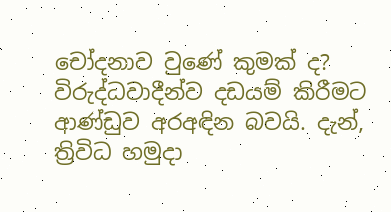චෝදනාව වුණේ කුමක් ද? විරුද්ධවාදීන්ව දඩයම් කිරීමට ආණ්ඩුව අරඅඳින බවයි. දැන්, ත්‍රිවිධ හමුදා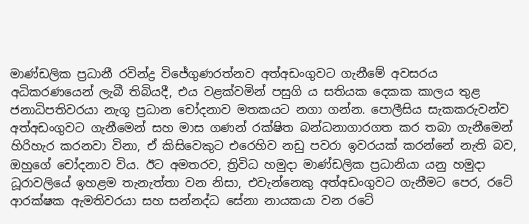මාණ්ඩලික ප්‍රධානී රවින්ද්‍ර විජේගුණරත්නව අත්අඩංගුවට ගැනීමේ අවසරය අධිකරණයෙන් ලැබී තිබියදී, එය වළක්වමින් පසුගි ය සතියක දෙකක කාලය තුළ ජනාධිපතිවරයා නැගූ ප්‍රධාන චෝදනාව මතකයට නගා ගන්න. පොලීසිය සැකකරුවන්ව අත්අඩංගුවට ගැනීමෙන් සහ මාස ගණන් රක්ෂිත බන්ධනාගාරගත කර තබා ගැනීමෙන් හිරිහැර කරනවා විනා, ඒ කිසිවෙකුට එරෙහිව නඩු පවරා ඉවරයක් කරන්නේ නැති බව, ඔහුගේ චෝදනාව විය. ඊට අමතරව, ත්‍රිවිධ හමුදා මාණ්ඩලික ප්‍රධානියා යනු හමුදා ධූරාවලියේ ඉහළම තැනැත්තා වන නිසා, එවැන්නෙකු අත්අඩංගුවට ගැනීමට පෙර, රටේ ආරක්ෂක ඇමතිවරයා සහ සන්නද්ධ සේනා නායකයා වන රටේ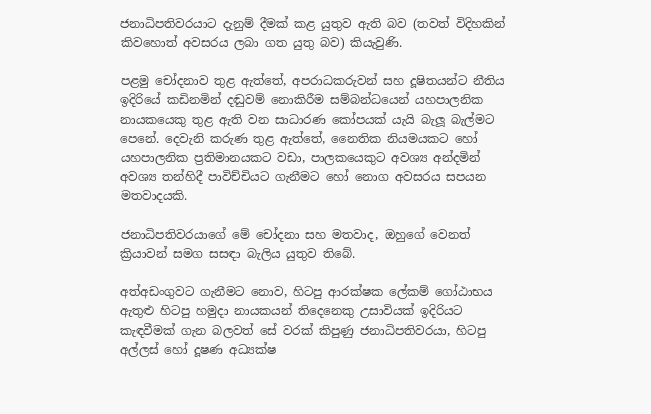ජනාධිපතිවරයාට දැනුම් දීමක් කළ යුතුව ඇති බව (තවත් විදිහකින් කිවහොත් අවසරය ලබා ගත යුතු බව) කියැවුණි.

පළමු චෝදනාව තුළ ඇත්තේ, අපරාධකරුවන් සහ දූෂිතයන්ට නීතිය ඉදිරියේ කඩිනමින් දඬුවම් නොකිරීම සම්බන්ධයෙන් යහපාලනික නායකයෙකු තුළ ඇති වන සාධාරණ කෝපයක් යැයි බැලූ බැල්මට පෙනේ. දෙවැනි කරුණ තුළ ඇත්තේ, නෛතික නියමයකට හෝ යහපාලනික ප්‍රතිමානයකට වඩා, පාලකයෙකුට අවශ්‍ය අන්දමින් අවශ්‍ය තන්හිදී පාවිච්චියට ගැනීමට හෝ නොග අවසරය සපයන මතවාදයකි.

ජනාධිපතිවරයාගේ මේ චෝදනා සහ මතවාද, ඔහුගේ වෙනත් ක්‍රියාවන් සමග සසඳා බැලිය යුතුව තිබේ.

අත්අඩංගුවට ගැනීමට නොව, හිටපු ආරක්ෂක ලේකම් ගෝඨාභය ඇතුළු හිටපු හමුදා නායකයන් තිදෙනෙකු උසාවියක් ඉදිරියට කැඳවීමක් ගැන බලවත් සේ වරක් කිපුණු ජනාධිපතිවරයා, හිටපු අල්ලස් හෝ දූෂණ අධ්‍යක්ෂ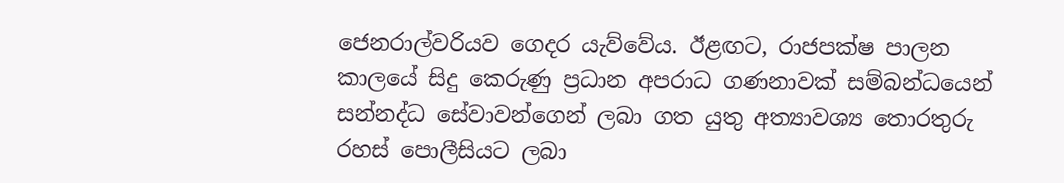ජෙනරාල්වරියව ගෙදර යැව්වේය. ඊළඟට, රාජපක්ෂ පාලන කාලයේ සිදු කෙරුණු ප්‍රධාන අපරාධ ගණනාවක් සම්බන්ධයෙන් සන්නද්ධ සේවාවන්ගෙන් ලබා ගත යුතු අත්‍යාවශ්‍ය තොරතුරු රහස් පොලීසියට ලබා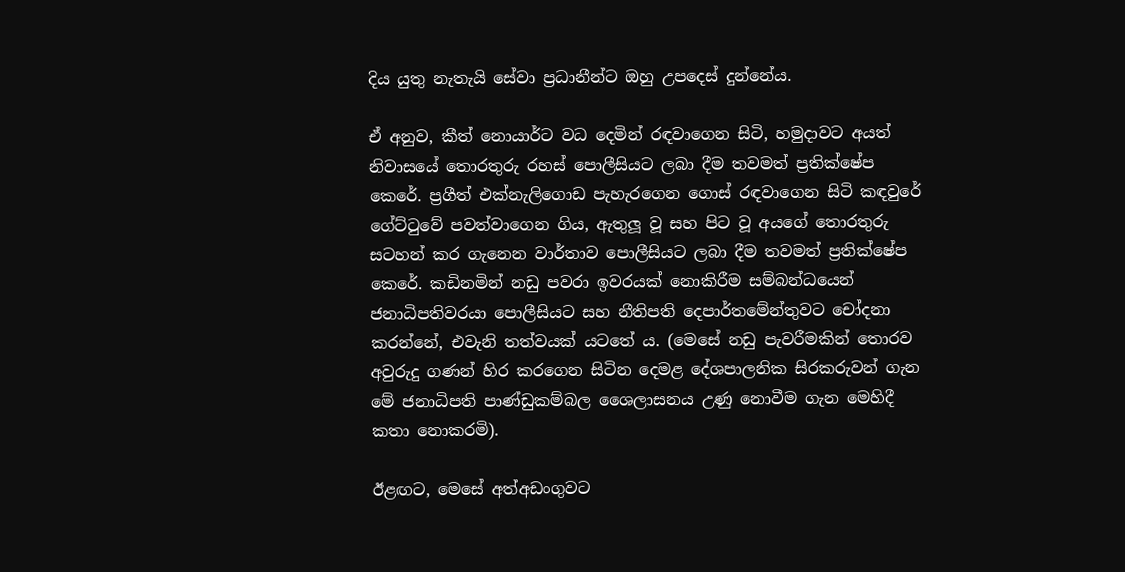දිය යුතු නැතැයි සේවා ප්‍රධානීන්ට ඔහු උපදෙස් දුන්නේය.

ඒ අනුව, කීත් නොයාර්ට වධ දෙමින් රඳවාගෙන සිටි, හමුදාවට අයත් නිවාසයේ තොරතුරු රහස් පොලීසියට ලබා දීම තවමත් ප්‍රතික්ෂේප කෙරේ. ප්‍රගීත් එක්නැලිගොඩ පැහැරගෙන ගොස් රඳවාගෙන සිටි කඳවුරේ ගේට්ටුවේ පවත්වාගෙන ගිය, ඇතුලූ වූ සහ පිට වූ අයගේ තොරතුරු සටහන් කර ගැනෙන වාර්තාව පොලීසියට ලබා දීම තවමත් ප්‍රතික්ෂේප කෙරේ. කඩිනමින් නඩු පවරා ඉවරයක් නොකිරීම සම්බන්ධයෙන් ජනාධිපතිවරයා පොලීසියට සහ නීතිපති දෙපාර්තමේන්තුවට චෝදනා කරන්නේ, එවැනි තත්වයක් යටතේ ය. (මෙසේ නඩු පැවරීමකින් තොරව අවුරුදු ගණන් හිර කරගෙන සිටින දෙමළ දේශපාලනික සිරකරුවන් ගැන මේ ජනාධිපති පාණ්ඩුකම්බල ශෛලාසනය උණු නොවීම ගැන මෙහිදී කතා නොකරමි).

ඊළඟට, මෙසේ අත්අඩංගුවට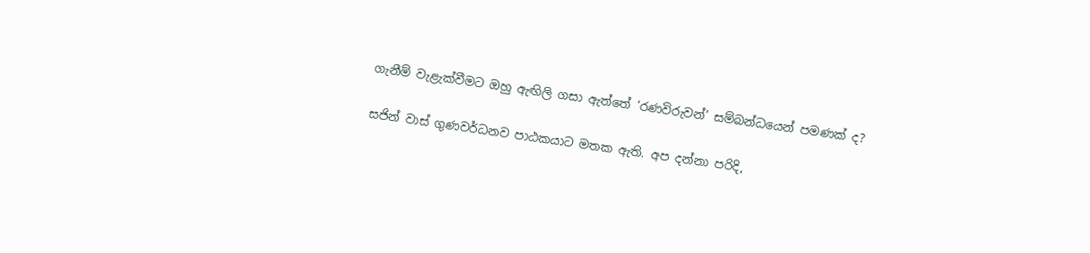ගැනීම් වැළැක්වීමට ඔහු ඇඟිලි ගසා ඇත්තේ ‘රණවිරුවන්’ සම්බන්ධයෙන් පමණක් ද?

සජින් වාස් ගුණවර්ධනව පාඨකයාට මතක ඇති. අප දන්නා පරිදි,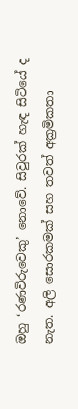ඔහු ‘රණවිරුවෙකු’ නොවේ. සිවුරක් හැඳ සිටියේ ද නැත. අලි සොරකමක් සහ තවත් අක්‍රමිකතා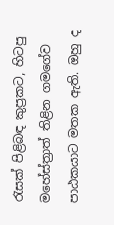රැසක් පිළිබඳ කුප්‍රකට, හිටපු මහේස්ත්‍රාත් තිළින ගමගේව පාඨකයාට මතක ඇති. ඔහු ද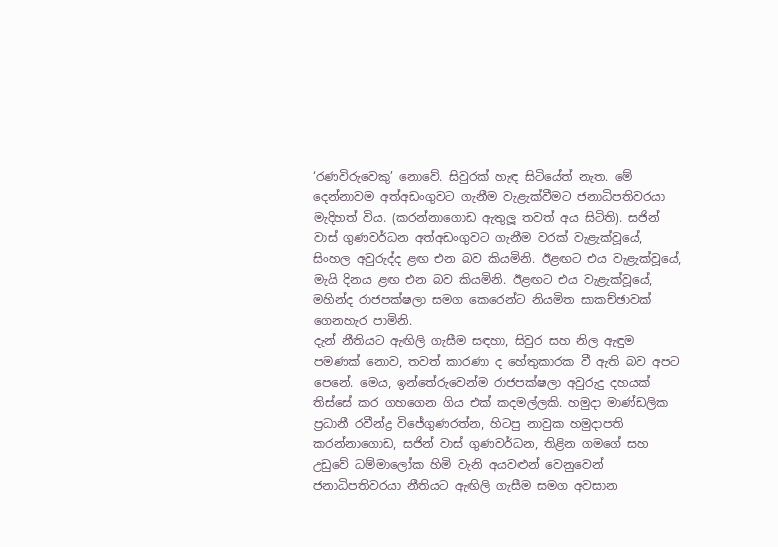‘රණවිරුවෙකු’ නොවේ. සිවුරක් හැඳ සිටියේත් නැත. මේ දෙන්නාවම අත්අඩංගුවට ගැනීම වැළැක්වීමට ජනාධිපතිවරයා මැදිහත් විය. (කරන්නාගොඩ ඇතුලූ තවත් අය සිටිති). සජින් වාස් ගුණවර්ධන අත්අඩංගුවට ගැනීම වරක් වැළැක්වූයේ, සිංහල අවුරුද්ද ළඟ එන බව කියමිනි. ඊළඟට එය වැළැක්වූයේ, මැයි දිනය ළඟ එන බව කියමිනි. ඊළඟට එය වැළැක්වූයේ, මහින්ද රාජපක්ෂලා සමග කෙරෙන්ට නියමිත සාකච්ඡාවක් ගෙනහැර පාමිනි.
දැන් නීතියට ඇඟිලි ගැසීම සඳහා, සිවුර සහ නිල ඇඳුම පමණක් නොව, තවත් කාරණා ද හේතුකාරක වී ඇති බව අපට පෙනේ. මෙය, ඉන්තේරුවෙන්ම රාජපක්ෂලා අවුරුදු දහයක් තිස්සේ කර ගහගෙන ගිය එක් කදමල්ලකි. හමුදා මාණ්ඩලික ප්‍රධානී රවීන්ද්‍ර විජේගුණරත්න, හිටපු නාවුක හමුදාපති කරන්නාගොඩ, සජින් වාස් ගුණවර්ධන, තිළින ගමගේ සහ උඩුවේ ධම්මාලෝක හිමි වැනි අයවළුන් වෙනුවෙන් ජනාධිපතිවරයා නීතියට ඇඟිලි ගැසීම සමග අවසාන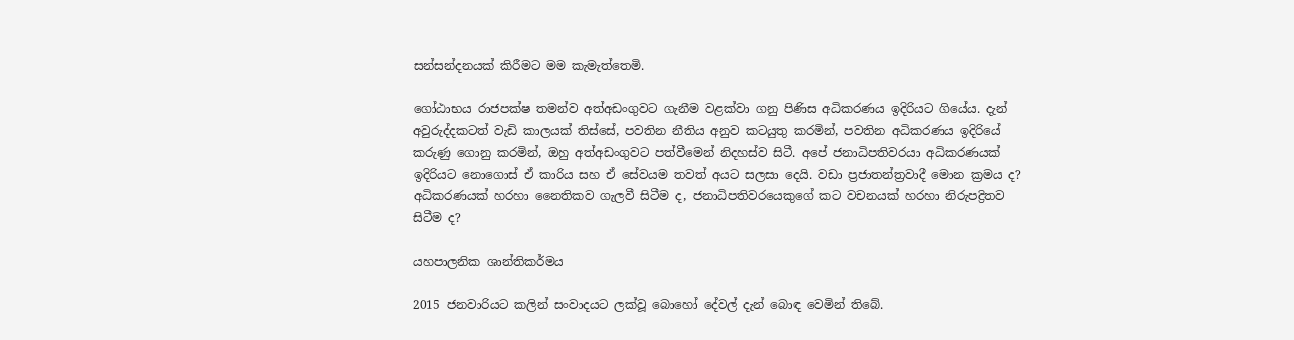සන්සන්දනයක් කිරීමට මම කැමැත්තෙමි.

ගෝඨාභය රාජපක්ෂ තමන්ව අත්අඩංගුවට ගැනීම වළක්වා ගනු පිණිස අධිකරණය ඉදිරියට ගියේය. දැන් අවුරුද්දකටත් වැඩි කාලයක් තිස්සේ, පවතින නීතිය අනුව කටයුතු කරමින්, පවතින අධිකරණය ඉදිරියේ කරුණු ගොනු කරමින්, ඔහු අත්අඩංගුවට පත්වීමෙන් නිදහස්ව සිටී. අපේ ජනාධිපතිවරයා අධිකරණයක් ඉදිරියට නොගොස් ඒ කාරිය සහ ඒ සේවයම තවත් අයට සලසා දෙයි. වඩා ප්‍රජාතන්ත්‍රවාදී මොන ක්‍රමය ද? අධිකරණයක් හරහා නෛතිකව ගැලවී සිටීම ද, ජනාධිපතිවරයෙකුගේ කට වචනයක් හරහා නිරුපද්‍රිතව සිටීම ද?

යහපාලනික ශාන්තිකර්මය

2015 ජනවාරියට කලින් සංවාදයට ලක්වූ බොහෝ දේවල් දැන් බොඳ වෙමින් තිබේ.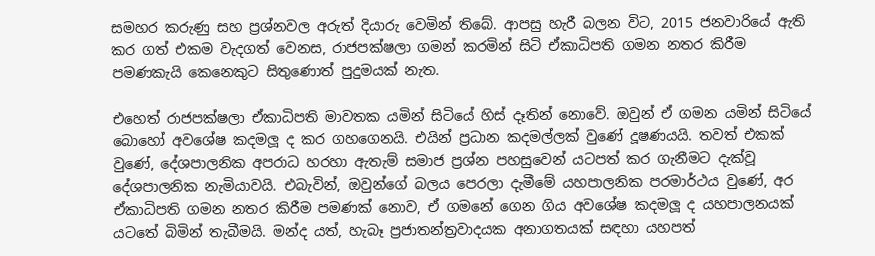සමහර කරුණු සහ ප්‍රශ්නවල අරුත් දියාරු වෙමින් තිබේ. ආපසු හැරී බලන විට, 2015 ජනවාරියේ ඇති කර ගත් එකම වැදගත් වෙනස, රාජපක්ෂලා ගමන් කරමින් සිටි ඒකාධිපති ගමන නතර කිරීම පමණකැයි කෙනෙකුට සිතුණොත් පුදුමයක් නැත.

එහෙත් රාජපක්ෂලා ඒකාධිපති මාවතක යමින් සිටියේ හිස් දෑතින් නොවේ. ඔවුන් ඒ ගමන යමින් සිටියේ බොහෝ අවශේෂ කදමලූ ද කර ගහගෙනයි. එයින් ප්‍රධාන කදමල්ලක් වුණේ දූෂණයයි. තවත් එකක් වුණේ, දේශපාලනික අපරාධ හරහා ඇතැම් සමාජ ප්‍රශ්න පහසුවෙන් යටපත් කර ගැනීමට දැක්වූ දේශපාලනික නැමියාවයි. එබැවින්, ඔවුන්ගේ බලය පෙරලා දැමීමේ යහපාලනික පරමාර්ථය වුණේ, අර ඒකාධිපති ගමන නතර කිරීම පමණක් නොව, ඒ ගමනේ ගෙන ගිය අවශේෂ කදමලූ ද යහපාලනයක් යටතේ බිමින් තැබීමයි. මන්ද යත්, හැබෑ ප්‍රජාතන්ත්‍රවාදයක අනාගතයක් සඳහා යහපත්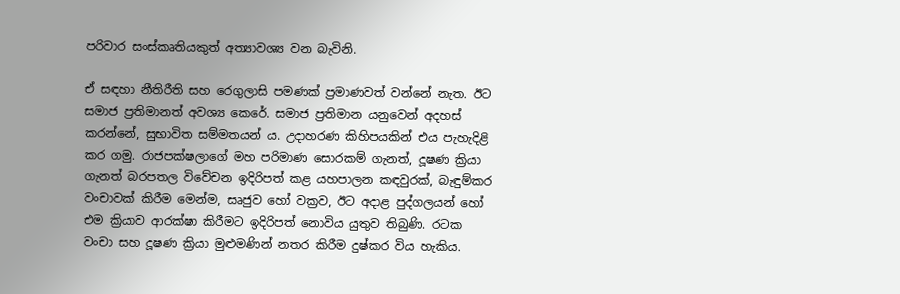පරිවාර සංස්කෘතියකුත් අත්‍යාවශ්‍ය වන බැවිනි.

ඒ සඳහා නීතිරීති සහ රෙගුලාසි පමණක් ප්‍රමාණවත් වන්නේ නැත. ඊට සමාජ ප්‍රතිමානත් අවශ්‍ය කෙරේ. සමාජ ප්‍රතිමාන යනුවෙන් අදහස් කරන්නේ, සුභාවිත සම්මතයන් ය. උදාහරණ කිහිපයකින් එය පැහැදිළි කර ගමු. රාජපක්ෂලාගේ මහ පරිමාණ සොරකම් ගැනත්, දූෂණ ක්‍රියා ගැනත් බරපතල විවේචන ඉදිරිපත් කළ යහපාලන කඳවුරක්, බැඳුම්කර වංචාවක් කිරීම මෙන්ම, සෘජුව හෝ වක්‍රව, ඊට අදාළ පුද්ගලයන් හෝ එම ක්‍රියාව ආරක්ෂා කිරීමට ඉදිරිපත් නොවිය යුතුව තිබුණි. රටක වංචා සහ දූෂණ ක්‍රියා මුළුමණින් නතර කිරීම දුෂ්කර විය හැකිය.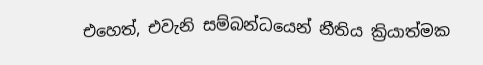එහෙත්, එවැනි සම්බන්ධයෙන් නීතිය ක්‍රියාත්මක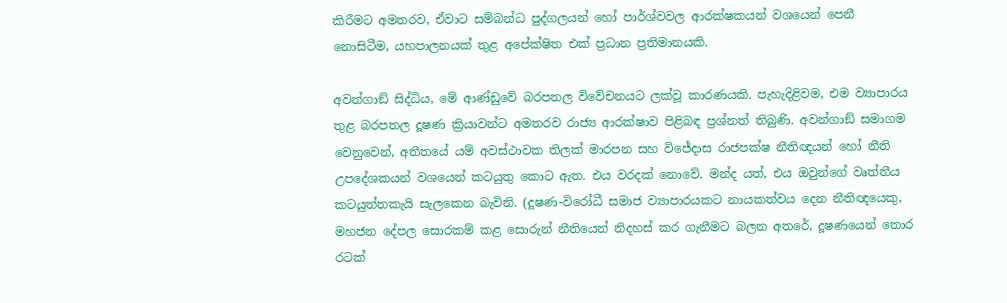කිරීමට අමතරව, ඒවාට සම්බන්ධ පුද්ගලයන් හෝ පාර්ශ්වවල ආරක්ෂකයන් වශයෙන් පෙනී නොසිටීම, යහපාලනයක් තුළ අපේක්ෂිත එක් ප්‍රධාන ප්‍රතිමානයකි.

අවන්ගාඞ් සිද්ධිය, මේ ආණ්ඩුවේ බරපතල විවේචනයට ලක්වූ කාරණයකි. පැහැදිළිවම, එම ව්‍යාපාරය තුළ බරපතල දූෂණ ක්‍රියාවන්ට අමතරව රාජ්‍ය ආරක්ෂාව පිළිබඳ ප්‍රශ්නත් තිබුණි. අවන්ගාඞ් සමාගම වෙනුවෙන්, අතීතයේ යම් අවස්ථාවක තිලක් මාරපන සහ විජේදාස රාජපක්ෂ නීතිඥයන් හෝ නීති උපදේශකයන් වශයෙන් කටයුතු කොට ඇත. එය වරදක් නොවේ. මන්ද යත්, එය ඔවුන්ගේ වෘත්තීය කටයුත්තකැයි සැලකෙන බැවිනි. (දූෂණ-විරෝධී සමාජ ව්‍යාපාරයකට නායකත්වය දෙන නීතිඥයෙකු, මහජන දේපල සොරකම් කළ සොරුන් නීතියෙන් නිදහස් කර ගැනීමට බලන අතරේ, දූෂණයෙන් තොර රටක්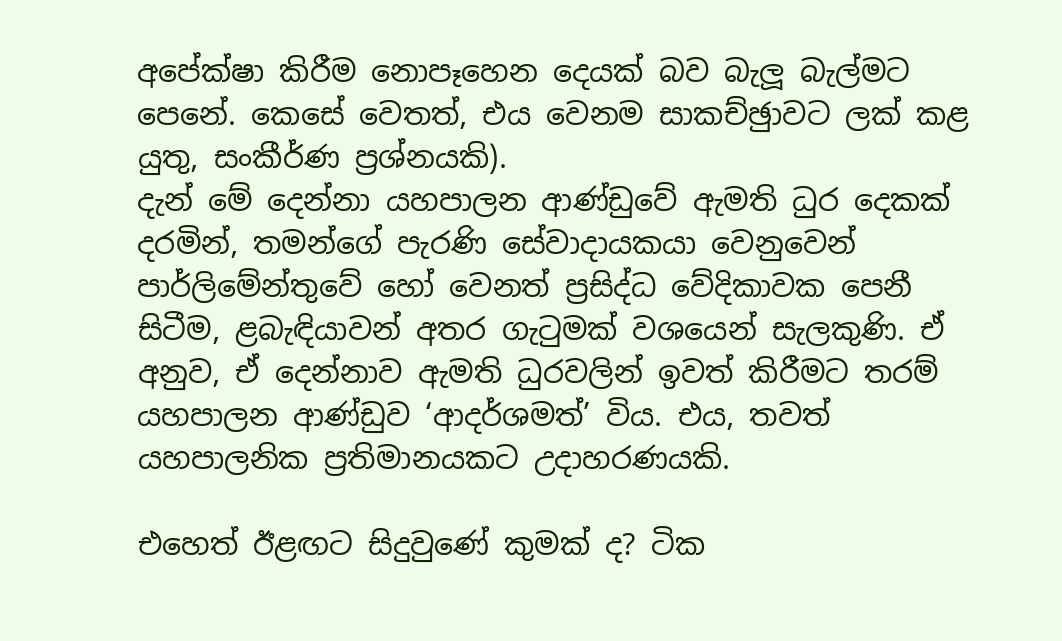අපේක්ෂා කිරීම නොපෑහෙන දෙයක් බව බැලූ බැල්මට පෙනේ. කෙසේ වෙතත්, එය වෙනම සාකච්ඡුාවට ලක් කළ යුතු, සංකීර්ණ ප්‍රශ්නයකි).
දැන් මේ දෙන්නා යහපාලන ආණ්ඩුවේ ඇමති ධුර දෙකක් දරමින්, තමන්ගේ පැරණි සේවාදායකයා වෙනුවෙන් පාර්ලිමේන්තුවේ හෝ වෙනත් ප්‍රසිද්ධ වේදිකාවක පෙනී සිටීම, ළබැඳියාවන් අතර ගැටුමක් වශයෙන් සැලකුණි. ඒ අනුව, ඒ දෙන්නාව ඇමති ධුරවලින් ඉවත් කිරීමට තරම් යහපාලන ආණ්ඩුව ‘ආදර්ශමත්’ විය. එය, තවත් යහපාලනික ප්‍රතිමානයකට උදාහරණයකි.

එහෙත් ඊළඟට සිදුවුණේ කුමක් ද? ටික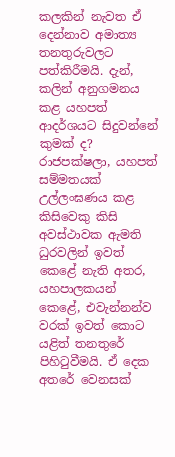කලකින් නැවත ඒ දෙන්නාව අමාත්‍ය තනතුරුවලට පත්කිරීමයි. දැන්, කලින් අනුගමනය කළ යහපත් ආදර්ශයට සිදුවන්නේ කුමක් ද? රාජපක්ෂලා, යහපත් සම්මතයක් උල්ලංඝණය කළ කිසිවෙකු කිසි අවස්ථාවක ඇමති ධුරවලින් ඉවත් කෙළේ නැති අතර, යහපාලකයන් කෙළේ, එවැන්නන්ව වරක් ඉවත් කොට යළිත් තනතුරේ පිහිටුවීමයි. ඒ දෙක අතරේ වෙනසක්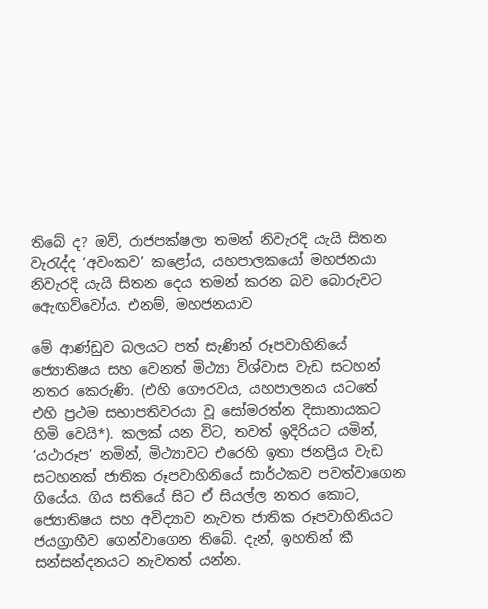තිබේ ද? ඔව්, රාජපක්ෂලා තමන් නිවැරදි යැයි සිතන වැරැද්ද ‘අවංකව’ කළෝය, යහපාලකයෝ මහජනයා නිවැරදි යැයි සිතන දෙය තමන් කරන බව බොරුවට ඇෙඟව්වෝය. එනම්, මහජනයාව

මේ ආණ්ඩුව බලයට පත් සැණින් රූපවාහිනියේ ජ්‍යොතිෂය සහ වෙනත් මිථ්‍යා විශ්වාස වැඩ සටහන් නතර කෙරුණි. (එහි ගෞරවය, යහපාලනය යටතේ එහි ප්‍රථම සභාපතිවරයා වූ සෝමරත්න දිසානායකට හිමි වෙයි*). කලක් යන විට, තවත් ඉදිරියට යමින්, ‘යථාරූප’ නමින්, මිථ්‍යාවට එරෙහි ඉතා ජනප්‍රිය වැඩ සටහනක් ජාතික රූපවාහිනියේ සාර්ථකව පවත්වාගෙන ගියේය. ගිය සතියේ සිට ඒ සියල්ල නතර කොට, ජ්‍යොතිෂය සහ අවිද්‍යාව නැවත ජාතික රූපවාහිනියට ජයග්‍රාහීව ගෙන්වාගෙන තිබේ. දැන්, ඉහතින් කී සන්සන්දනයට නැවතත් යන්න.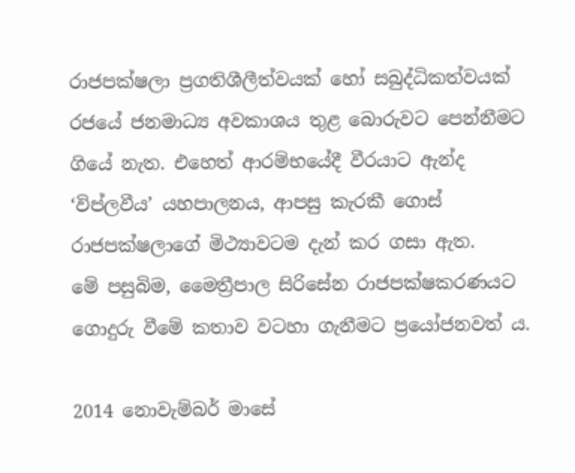රාජපක්ෂලා ප්‍රගතිශීලීත්වයක් හෝ සබුද්ධිකත්වයක් රජයේ ජනමාධ්‍ය අවකාශය තුළ බොරුවට පෙන්නීමට ගියේ නැත. එහෙත් ආරම්භයේදී වීරයාට ඇන්ද ‘විප්ලවීය’ යහපාලනය, ආපසු කැරකී ගොස් රාජපක්ෂලාගේ මිථ්‍යාවටම දැන් කර ගසා ඇත.
මේ පසුබිම, මෛත්‍රීපාල සිරිසේන රාජපක්ෂකරණයට ගොදුරු වීමේ කතාව වටහා ගැනීමට ප්‍රයෝජනවත් ය.

2014 නොවැම්බර් මාසේ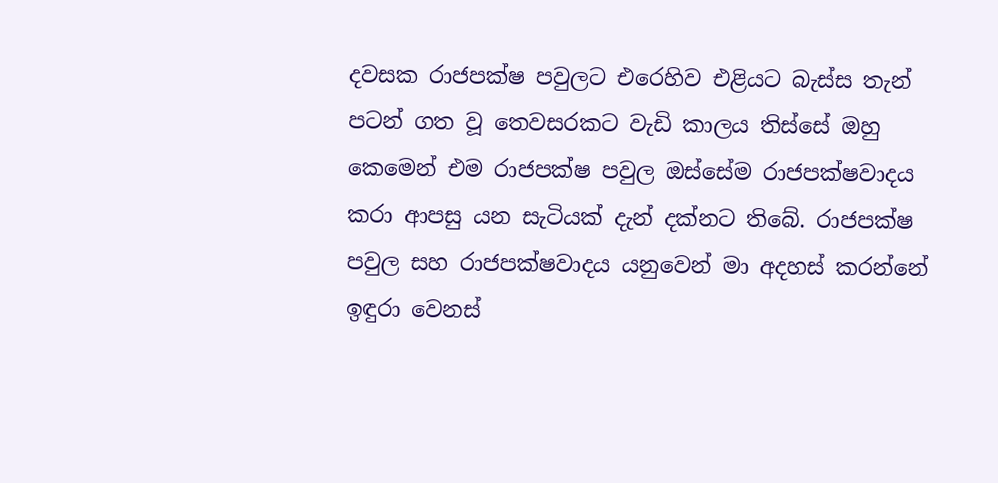දවසක රාජපක්ෂ පවුලට එරෙහිව එළියට බැස්ස තැන් පටන් ගත වූ තෙවසරකට වැඩි කාලය තිස්සේ ඔහු කෙමෙන් එම රාජපක්ෂ පවුල ඔස්සේම රාජපක්ෂවාදය කරා ආපසු යන සැටියක් දැන් දක්නට තිබේ. රාජපක්ෂ පවුල සහ රාජපක්ෂවාදය යනුවෙන් මා අදහස් කරන්නේ ඉඳුරා වෙනස්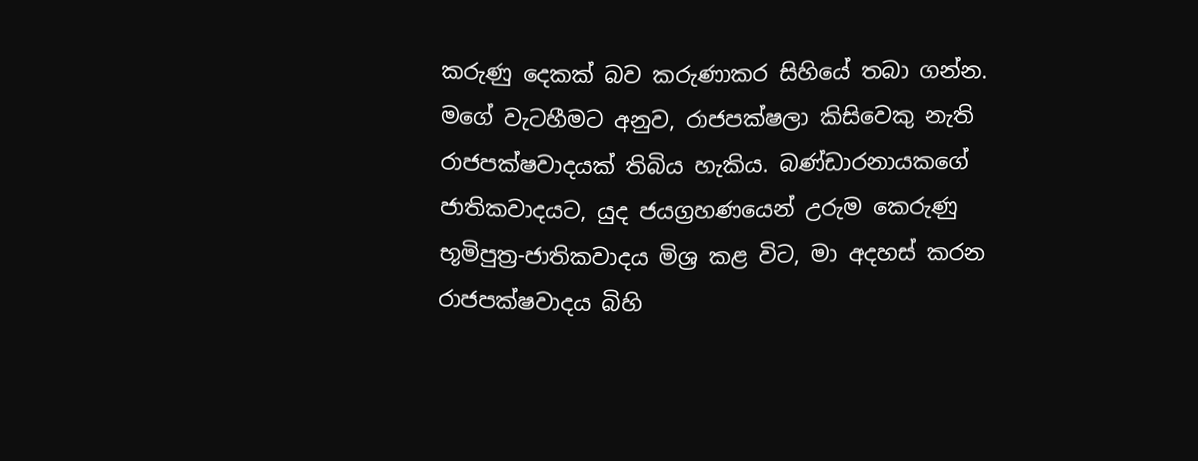කරුණු දෙකක් බව කරුණාකර සිහියේ තබා ගන්න. මගේ වැටහීමට අනුව, රාජපක්ෂලා කිසිවෙකු නැති රාජපක්ෂවාදයක් තිබිය හැකිය. බණ්ඩාරනායකගේ ජාතිකවාදයට, යුද ජයග්‍රහණයෙන් උරුම කෙරුණු භූමිපුත්‍ර-ජාතිකවාදය මිශ්‍ර කළ විට, මා අදහස් කරන රාජපක්ෂවාදය බිහි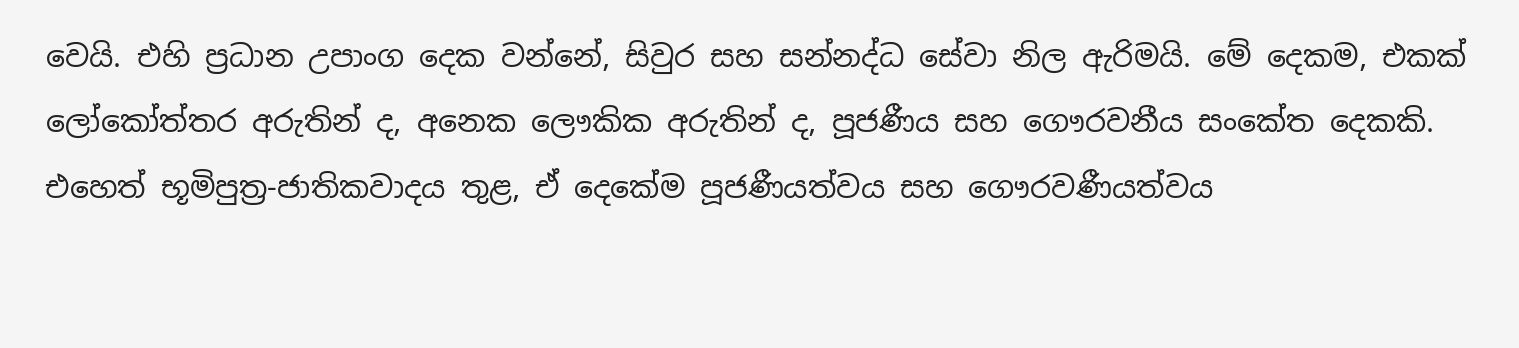වෙයි. එහි ප්‍රධාන උපාංග දෙක වන්නේ, සිවුර සහ සන්නද්ධ සේවා නිල ඇරිමයි. මේ දෙකම, එකක් ලෝකෝත්තර අරුතින් ද, අනෙක ලෞකික අරුතින් ද, පූජණීය සහ ගෞරවනීය සංකේත දෙකකි. එහෙත් භූමිපුත්‍ර-ජාතිකවාදය තුළ, ඒ දෙකේම පූජණීයත්වය සහ ගෞරවණීයත්වය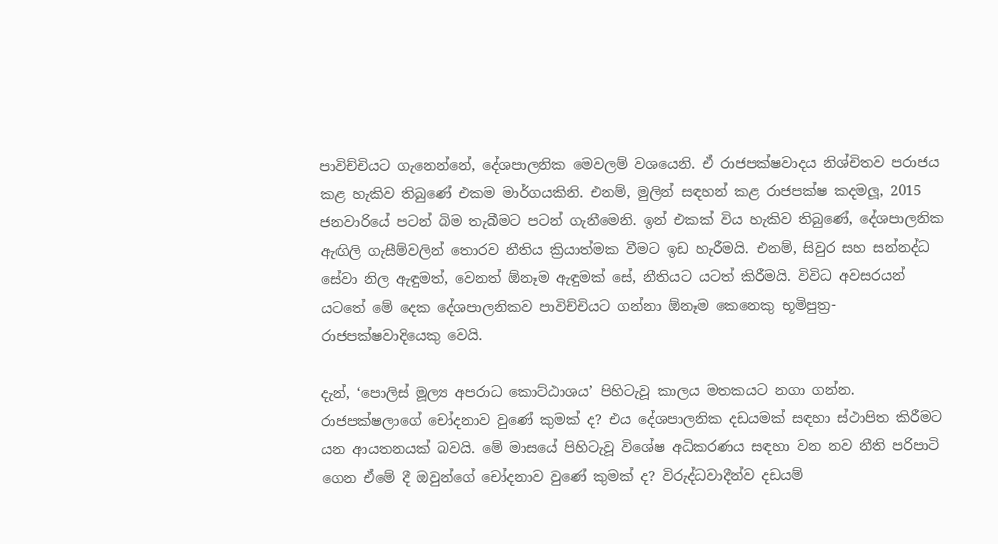පාවිච්චියට ගැනෙන්නේ, දේශපාලනික මෙවලම් වශයෙනි. ඒ රාජපක්ෂවාදය නිශ්චිතව පරාජය කළ හැකිව තිබුණේ එකම මාර්ගයකිනි. එනම්, මුලින් සඳහන් කළ රාජපක්ෂ කදමලූ, 2015 ජනවාරියේ පටන් බිම තැබීමට පටන් ගැනීමෙනි. ඉන් එකක් විය හැකිව තිබුණේ, දේශපාලනික ඇඟිලි ගැසීම්වලින් තොරව නීතිය ක්‍රියාත්මක වීමට ඉඩ හැරීමයි. එනම්, සිවුර සහ සන්නද්ධ සේවා නිල ඇඳුමත්, වෙනත් ඕනෑම ඇඳුමක් සේ, නීතියට යටත් කිරීමයි. විවිධ අවසරයන් යටතේ මේ දෙක දේශපාලනිකව පාවිච්චියට ගන්නා ඕනෑම කෙනෙකු භූමිපුත්‍ර-රාජපක්ෂවාදියෙකු වෙයි.

දැන්, ‘පොලිස් මූල්‍ය අපරාධ කොට්ඨාශය’ පිහිටැවූ කාලය මතකයට නගා ගන්න. රාජපක්ෂලාගේ චෝදනාව වුණේ කුමක් ද? එය දේශපාලනික දඩයමක් සඳහා ස්ථාපිත කිරීමට යන ආයතනයක් බවයි. මේ මාසයේ පිහිටැවූ විශේෂ අධිකරණය සඳහා වන නව නීති පරිපාටි ගෙන ඒමේ දී ඔවුන්ගේ චෝදනාව වුණේ කුමක් ද? විරුද්ධවාදීන්ව දඩයම්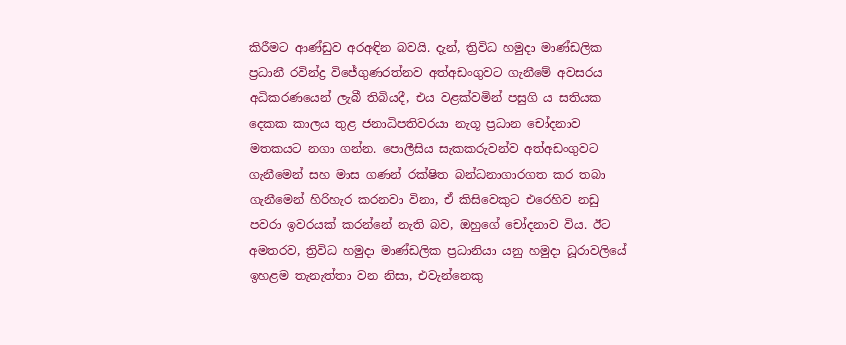කිරීමට ආණ්ඩුව අරඅඳින බවයි. දැන්, ත්‍රිවිධ හමුදා මාණ්ඩලික ප්‍රධානී රවින්ද්‍ර විජේගුණරත්නව අත්අඩංගුවට ගැනීමේ අවසරය අධිකරණයෙන් ලැබී තිබියදී, එය වළක්වමින් පසුගි ය සතියක දෙකක කාලය තුළ ජනාධිපතිවරයා නැගූ ප්‍රධාන චෝදනාව මතකයට නගා ගන්න. පොලීසිය සැකකරුවන්ව අත්අඩංගුවට ගැනීමෙන් සහ මාස ගණන් රක්ෂිත බන්ධනාගාරගත කර තබා ගැනීමෙන් හිරිහැර කරනවා විනා, ඒ කිසිවෙකුට එරෙහිව නඩු පවරා ඉවරයක් කරන්නේ නැති බව, ඔහුගේ චෝදනාව විය. ඊට අමතරව, ත්‍රිවිධ හමුදා මාණ්ඩලික ප්‍රධානියා යනු හමුදා ධූරාවලියේ ඉහළම තැනැත්තා වන නිසා, එවැන්නෙකු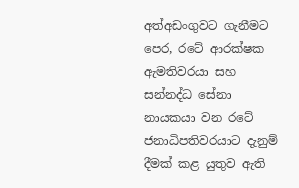අත්අඩංගුවට ගැනීමට පෙර, රටේ ආරක්ෂක ඇමතිවරයා සහ සන්නද්ධ සේනා නායකයා වන රටේ ජනාධිපතිවරයාට දැනුම් දීමක් කළ යුතුව ඇති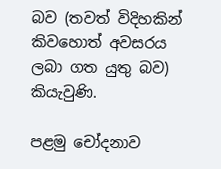බව (තවත් විදිහකින් කිවහොත් අවසරය ලබා ගත යුතු බව) කියැවුණි.

පළමු චෝදනාව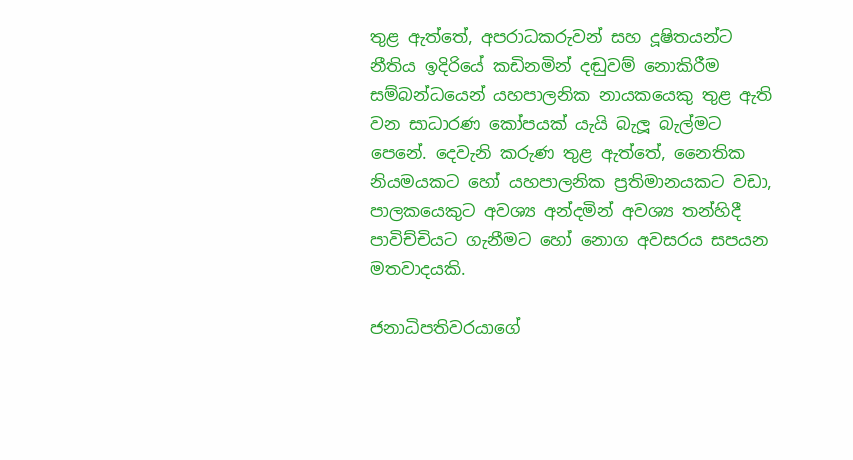තුළ ඇත්තේ, අපරාධකරුවන් සහ දූෂිතයන්ට නීතිය ඉදිරියේ කඩිනමින් දඬුවම් නොකිරීම සම්බන්ධයෙන් යහපාලනික නායකයෙකු තුළ ඇති වන සාධාරණ කෝපයක් යැයි බැලූ බැල්මට පෙනේ. දෙවැනි කරුණ තුළ ඇත්තේ, නෛතික නියමයකට හෝ යහපාලනික ප්‍රතිමානයකට වඩා, පාලකයෙකුට අවශ්‍ය අන්දමින් අවශ්‍ය තන්හිදී පාවිච්චියට ගැනීමට හෝ නොග අවසරය සපයන මතවාදයකි.

ජනාධිපතිවරයාගේ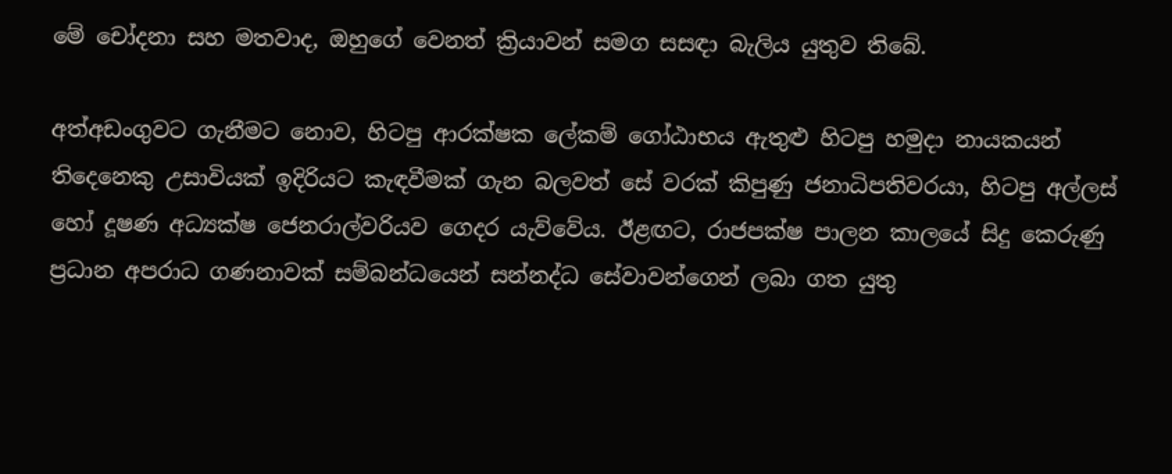මේ චෝදනා සහ මතවාද, ඔහුගේ වෙනත් ක්‍රියාවන් සමග සසඳා බැලිය යුතුව තිබේ.

අත්අඩංගුවට ගැනීමට නොව, හිටපු ආරක්ෂක ලේකම් ගෝඨාභය ඇතුළු හිටපු හමුදා නායකයන් තිදෙනෙකු උසාවියක් ඉදිරියට කැඳවීමක් ගැන බලවත් සේ වරක් කිපුණු ජනාධිපතිවරයා, හිටපු අල්ලස් හෝ දූෂණ අධ්‍යක්ෂ ජෙනරාල්වරියව ගෙදර යැව්වේය. ඊළඟට, රාජපක්ෂ පාලන කාලයේ සිදු කෙරුණු ප්‍රධාන අපරාධ ගණනාවක් සම්බන්ධයෙන් සන්නද්ධ සේවාවන්ගෙන් ලබා ගත යුතු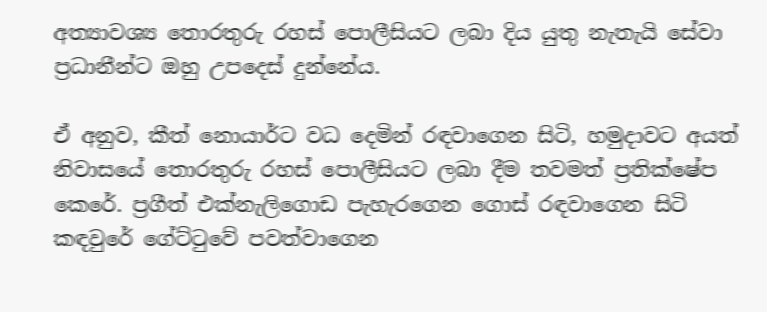අත්‍යාවශ්‍ය තොරතුරු රහස් පොලීසියට ලබා දිය යුතු නැතැයි සේවා ප්‍රධානීන්ට ඔහු උපදෙස් දුන්නේය.

ඒ අනුව, කීත් නොයාර්ට වධ දෙමින් රඳවාගෙන සිටි, හමුදාවට අයත් නිවාසයේ තොරතුරු රහස් පොලීසියට ලබා දීම තවමත් ප්‍රතික්ෂේප කෙරේ. ප්‍රගීත් එක්නැලිගොඩ පැහැරගෙන ගොස් රඳවාගෙන සිටි කඳවුරේ ගේට්ටුවේ පවත්වාගෙන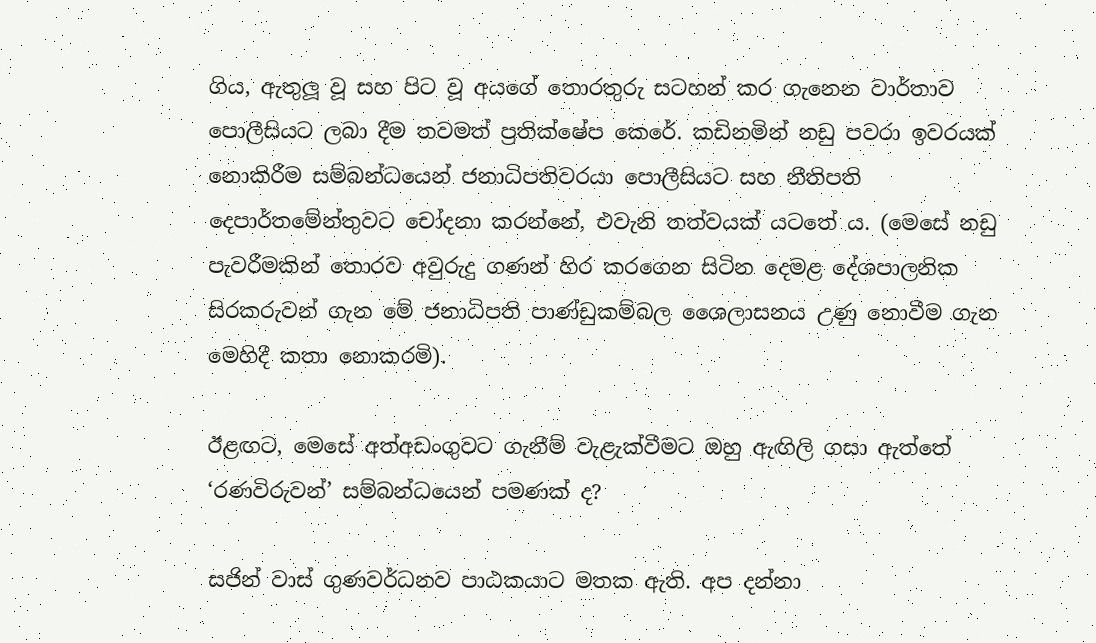ගිය, ඇතුලූ වූ සහ පිට වූ අයගේ තොරතුරු සටහන් කර ගැනෙන වාර්තාව පොලීසියට ලබා දීම තවමත් ප්‍රතික්ෂේප කෙරේ. කඩිනමින් නඩු පවරා ඉවරයක් නොකිරීම සම්බන්ධයෙන් ජනාධිපතිවරයා පොලීසියට සහ නීතිපති දෙපාර්තමේන්තුවට චෝදනා කරන්නේ, එවැනි තත්වයක් යටතේ ය. (මෙසේ නඩු පැවරීමකින් තොරව අවුරුදු ගණන් හිර කරගෙන සිටින දෙමළ දේශපාලනික සිරකරුවන් ගැන මේ ජනාධිපති පාණ්ඩුකම්බල ශෛලාසනය උණු නොවීම ගැන මෙහිදී කතා නොකරමි).

ඊළඟට, මෙසේ අත්අඩංගුවට ගැනීම් වැළැක්වීමට ඔහු ඇඟිලි ගසා ඇත්තේ ‘රණවිරුවන්’ සම්බන්ධයෙන් පමණක් ද?

සජින් වාස් ගුණවර්ධනව පාඨකයාට මතක ඇති. අප දන්නා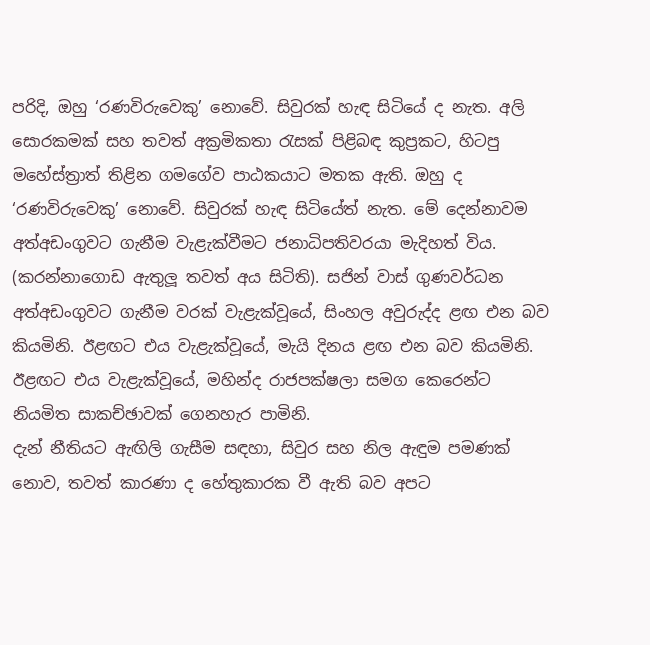පරිදි, ඔහු ‘රණවිරුවෙකු’ නොවේ. සිවුරක් හැඳ සිටියේ ද නැත. අලි සොරකමක් සහ තවත් අක්‍රමිකතා රැසක් පිළිබඳ කුප්‍රකට, හිටපු මහේස්ත්‍රාත් තිළින ගමගේව පාඨකයාට මතක ඇති. ඔහු ද ‘රණවිරුවෙකු’ නොවේ. සිවුරක් හැඳ සිටියේත් නැත. මේ දෙන්නාවම අත්අඩංගුවට ගැනීම වැළැක්වීමට ජනාධිපතිවරයා මැදිහත් විය. (කරන්නාගොඩ ඇතුලූ තවත් අය සිටිති). සජින් වාස් ගුණවර්ධන අත්අඩංගුවට ගැනීම වරක් වැළැක්වූයේ, සිංහල අවුරුද්ද ළඟ එන බව කියමිනි. ඊළඟට එය වැළැක්වූයේ, මැයි දිනය ළඟ එන බව කියමිනි. ඊළඟට එය වැළැක්වූයේ, මහින්ද රාජපක්ෂලා සමග කෙරෙන්ට නියමිත සාකච්ඡාවක් ගෙනහැර පාමිනි.
දැන් නීතියට ඇඟිලි ගැසීම සඳහා, සිවුර සහ නිල ඇඳුම පමණක් නොව, තවත් කාරණා ද හේතුකාරක වී ඇති බව අපට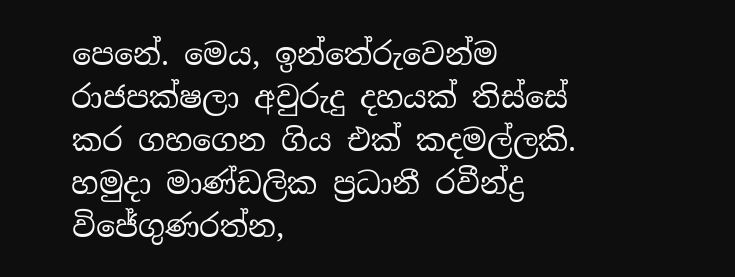පෙනේ. මෙය, ඉන්තේරුවෙන්ම රාජපක්ෂලා අවුරුදු දහයක් තිස්සේ කර ගහගෙන ගිය එක් කදමල්ලකි. හමුදා මාණ්ඩලික ප්‍රධානී රවීන්ද්‍ර විජේගුණරත්න,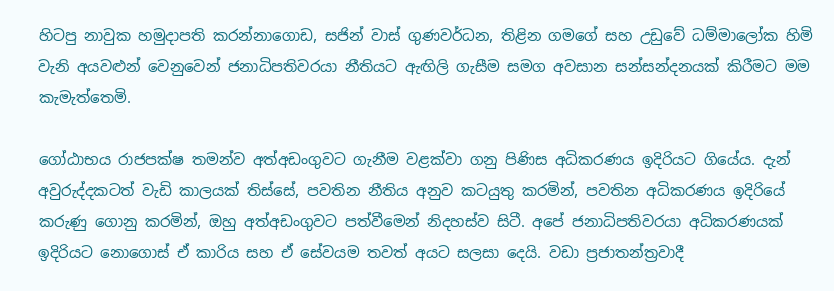හිටපු නාවුක හමුදාපති කරන්නාගොඩ, සජින් වාස් ගුණවර්ධන, තිළින ගමගේ සහ උඩුවේ ධම්මාලෝක හිමි වැනි අයවළුන් වෙනුවෙන් ජනාධිපතිවරයා නීතියට ඇඟිලි ගැසීම සමග අවසාන සන්සන්දනයක් කිරීමට මම කැමැත්තෙමි.

ගෝඨාභය රාජපක්ෂ තමන්ව අත්අඩංගුවට ගැනීම වළක්වා ගනු පිණිස අධිකරණය ඉදිරියට ගියේය. දැන් අවුරුද්දකටත් වැඩි කාලයක් තිස්සේ, පවතින නීතිය අනුව කටයුතු කරමින්, පවතින අධිකරණය ඉදිරියේ කරුණු ගොනු කරමින්, ඔහු අත්අඩංගුවට පත්වීමෙන් නිදහස්ව සිටී. අපේ ජනාධිපතිවරයා අධිකරණයක් ඉදිරියට නොගොස් ඒ කාරිය සහ ඒ සේවයම තවත් අයට සලසා දෙයි. වඩා ප්‍රජාතන්ත්‍රවාදී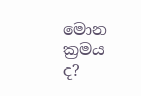මොන ක්‍රමය ද?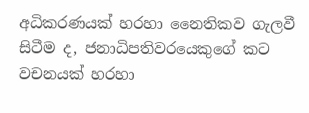අධිකරණයක් හරහා නෛතිකව ගැලවී සිටීම ද, ජනාධිපතිවරයෙකුගේ කට වචනයක් හරහා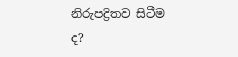නිරුපද්‍රිතව සිටීම ද?